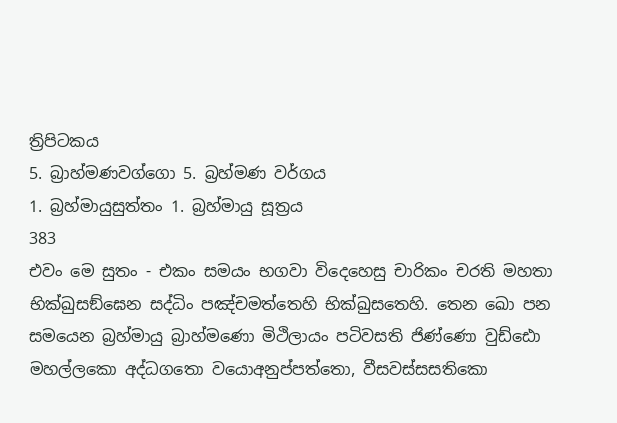ත්‍රිපිටකය
5. බ්‍රාහ්මණවග්ගො 5. බ්‍රහ්මණ වර්ගය
1. බ්‍රහ්මායුසුත්තං 1. බ්‍රහ්මායු සූත්‍රය
383
එවං මෙ සුතං - එකං සමයං භගවා විදෙහෙසු චාරිකං චරති මහතා භික්ඛුසඞ්ඝෙන සද්ධිං පඤ්චමත්තෙහි භික්ඛුසතෙහි. තෙන ඛො පන සමයෙන බ්‍රහ්මායු බ්‍රාහ්මණො මිථිලායං පටිවසති ජිණ්ණො වුඩ්ඪො මහල්ලකො අද්ධගතො වයොඅනුප්පත්තො, වීසවස්සසතිකො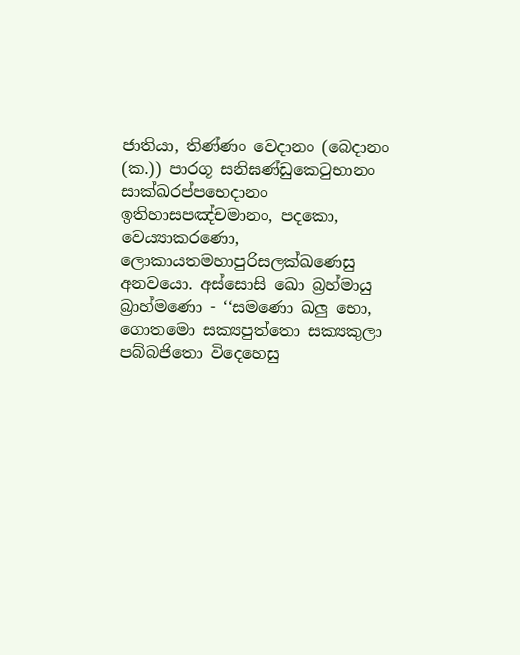ජාතියා, තිණ්ණං වෙදානං (බෙදානං (ක.)) පාරගූ සනිඝණ්ඩුකෙටුභානං සාක්ඛරප්පභෙදානං ඉතිහාසපඤ්චමානං, පදකො, වෙය්‍යාකරණො, ලොකායතමහාපුරිසලක්ඛණෙසු අනවයො. අස්සොසි ඛො බ්‍රහ්මායු බ්‍රාහ්මණො - ‘‘සමණො ඛලු භො, ගොතමො සක්‍යපුත්තො සක්‍යකුලා පබ්බජිතො විදෙහෙසු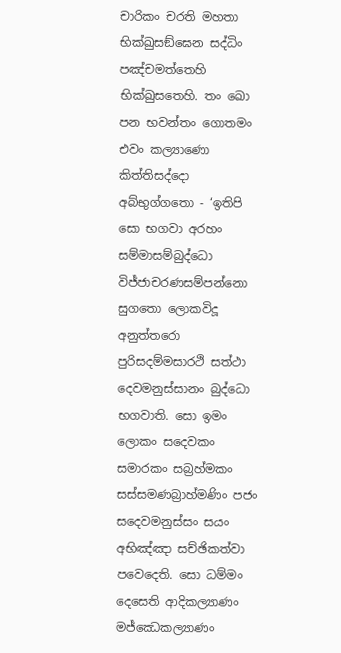චාරිකං චරති මහතා භික්ඛුසඞ්ඝෙන සද්ධිං පඤ්චමත්තෙහි භික්ඛුසතෙහි. තං ඛො පන භවන්තං ගොතමං එවං කල්‍යාණො කිත්තිසද්දො අබ්භුග්ගතො - ‘ඉතිපි සො භගවා අරහං සම්මාසම්බුද්ධො විජ්ජාචරණසම්පන්නො සුගතො ලොකවිදූ අනුත්තරො පුරිසදම්මසාරථි සත්ථා දෙවමනුස්සානං බුද්ධො භගවාති. සො ඉමං ලොකං සදෙවකං සමාරකං සබ්‍රහ්මකං සස්සමණබ්‍රාහ්මණිං පජං සදෙවමනුස්සං සයං අභිඤ්ඤා සච්ඡිකත්වා පවෙදෙති. සො ධම්මං දෙසෙති ආදිකල්‍යාණං මජ්ඣෙකල්‍යාණං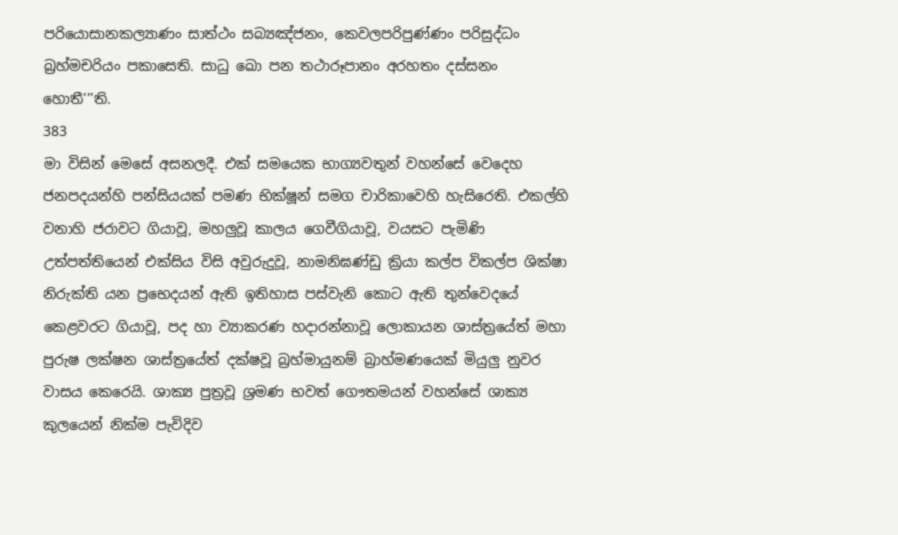පරියොසානකල්‍යාණං සාත්ථං සබ්‍යඤ්ජනං, කෙවලපරිපුණ්ණං පරිසුද්ධං බ්‍රහ්මචරියං පකාසෙති. සාධු ඛො පන තථාරූපානං අරහතං දස්සනං හොතී’’’ති.
383
මා විසින් මෙසේ අසනලදී. එක් සමයෙක භාග්‍යවතුන් වහන්සේ වෙදෙහ ජනපදයන්හි පන්සියයක් පමණ භික්ෂූන් සමග චාරිකාවෙහි හැසිරෙති. එකල්හි වනාහි ජරාවට ගියාවූ, මහලුවූ කාලය ගෙවීගියාවූ, වයසට පැමිණි උත්පත්තියෙන් එක්සිය විසි අවුරුදුවූ, නාමනිඝණ්ඩු ක්‍රියා කල්ප විකල්ප ශික්ෂා නිරුක්ති යන ප්‍රභෙදයන් ඇති ඉතිහාස පස්වැනි කොට ඇති තුන්වෙදයේ කෙළවරට ගියාවූ, පද හා ව්‍යාකරණ හදාරන්නාවූ ලොකායන ශාස්ත්‍රයේත් මහා පුරුෂ ලක්ෂන ශාස්ත්‍රයේත් දක්ෂවූ බ්‍රහ්මායුනම් බ්‍රාහ්මණයෙක් මියුලු නුවර වාසය කෙරෙයි. ශාක්‍ය පුත්‍රවූ ශ්‍රමණ භවත් ගෞතමයන් වහන්සේ ශාක්‍ය කුලයෙන් නික්ම පැවිදිව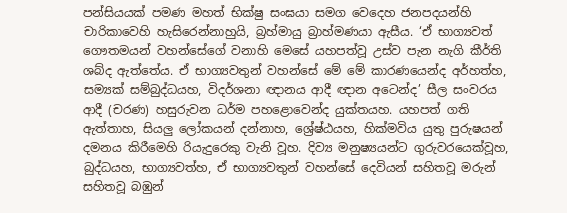පන්සියයක් පමණ මහත් භික්ෂු සංඝයා සමග වෙදෙහ ජනපදයන්හි චාරිකාවෙහි හැසිරෙන්නාහුයි, බ්‍රහ්මායු බ්‍රාහ්මණයා ඇසීය. ‘ඒ භාග්‍යවත් ගෞතමයන් වහන්සේගේ වනාහි මෙසේ යහපත්වූ උස්ව පැන නැගි කීර්ති ශබ්ද ඇත්තේය. ඒ භාග්‍යවතුන් වහන්සේ මේ මේ කාරණයෙන්ද අර්හත්හ, සම්‍යක් සම්බුද්ධයහ, විදර්ශනා ඥානය ආදී ඥාන අටෙන්ද’ සීල සංවරය ආදී (චරණ) හසුරුවන ධර්ම පහළොවෙන්ද යුක්තයහ. යහපත් ගති ඇත්තාහ, සියලු ලෝකයන් දන්නාහ, ශ්‍රේෂ්ඨයහ, හික්මවිය යුතු පුරුෂයන් දමනය කිරීමෙහි රියැදුරෙකු වැනි වූහ. දිව්‍ය මනුෂ්‍යයන්ට ගුරුවරයෙක්වූහ, බුද්ධයහ, භාග්‍යවත්හ, ඒ භාග්‍යවතුන් වහන්සේ දෙවියන් සහිතවූ මරුන් සහිතවූ බඹුන්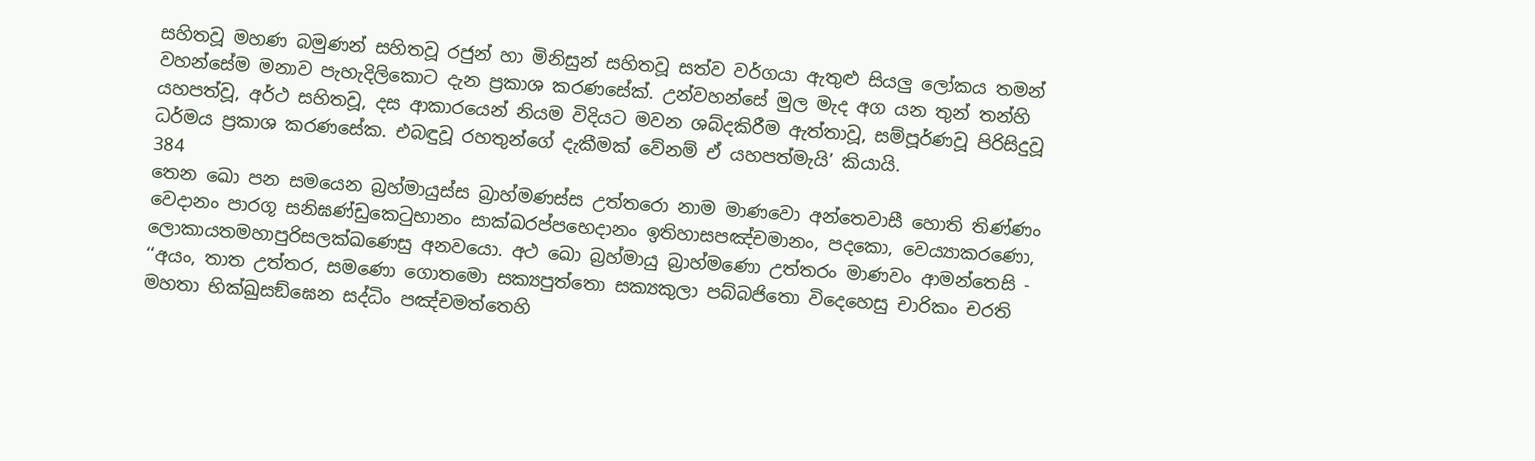සහිතවූ මහණ බමුණන් සහිතවූ රජුන් හා මිනිසුන් සහිතවූ සත්ව වර්ගයා ඇතුළු සියලු ලෝකය තමන් වහන්සේම මනාව පැහැදිලිකොට දැන ප්‍රකාශ කරණසේක්. උන්වහන්සේ මුල මැද අග යන තුන් තන්හි යහපත්වූ, අර්ථ සහිතවූ, දස ආකාරයෙන් නියම විදියට මවන ශබ්දකිරීම ඇත්තාවූ, සම්පූර්ණවූ පිරිසිදුවූ ධර්මය ප්‍රකාශ කරණසේක. එබඳුවූ රහතුන්ගේ දැකීමක් වේනම් ඒ යහපත්මැයි’ කියායි.
384
තෙන ඛො පන සමයෙන බ්‍රහ්මායුස්ස බ්‍රාහ්මණස්ස උත්තරො නාම මාණවො අන්තෙවාසී හොති තිණ්ණං වෙදානං පාරගූ සනිඝණ්ඩුකෙටුභානං සාක්ඛරප්පභෙදානං ඉතිහාසපඤ්චමානං, පදකො, වෙය්‍යාකරණො, ලොකායතමහාපුරිසලක්ඛණෙසු අනවයො. අථ ඛො බ්‍රහ්මායු බ්‍රාහ්මණො උත්තරං මාණවං ආමන්තෙසි - ‘‘අයං, තාත උත්තර, සමණො ගොතමො සක්‍යපුත්තො සක්‍යකුලා පබ්බජිතො විදෙහෙසු චාරිකං චරති මහතා භික්ඛුසඞ්ඝෙන සද්ධිං පඤ්චමත්තෙහි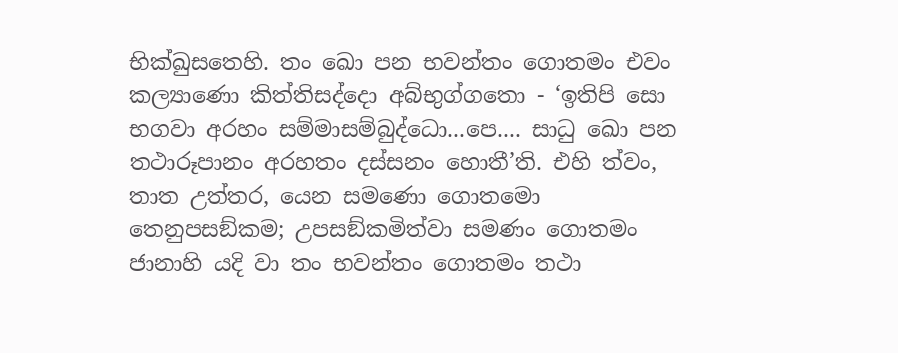භික්ඛුසතෙහි. තං ඛො පන භවන්තං ගොතමං එවං කල්‍යාණො කිත්තිසද්දො අබ්භුග්ගතො - ‘ඉතිපි සො භගවා අරහං සම්මාසම්බුද්ධො...පෙ.... සාධු ඛො පන තථාරූපානං අරහතං දස්සනං හොතී’ති. එහි ත්වං, තාත උත්තර, යෙන සමණො ගොතමො තෙනුපසඞ්කම; උපසඞ්කමිත්වා සමණං ගොතමං ජානාහි යදි වා තං භවන්තං ගොතමං තථා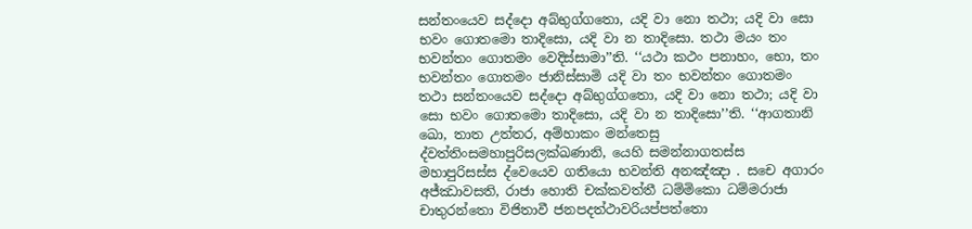සන්තංයෙව සද්දො අබ්භුග්ගතො, යදි වා නො තථා; යදි වා සො භවං ගොතමො තාදිසො, යදි වා න තාදිසො. තථා මයං තං භවන්තං ගොතමං වෙදිස්සාමා’’ති. ‘‘යථා කථං පනාහං, භො, තං භවන්තං ගොතමං ජානිස්සාමි යදි වා තං භවන්තං ගොතමං තථා සන්තංයෙව සද්දො අබ්භුග්ගතො, යදි වා නො තථා; යදි වා සො භවං ගොතමො තාදිසො, යදි වා න තාදිසො’’ති. ‘‘ආගතානි ඛො, තාත උත්තර, අම්හාකං මන්තෙසු ද්වත්තිංසමහාපුරිසලක්ඛණානි, යෙහි සමන්නාගතස්ස මහාපුරිසස්ස ද්වෙයෙව ගතියො භවන්ති අනඤ්ඤා . සචෙ අගාරං අජ්ඣාවසති, රාජා හොති චක්කවත්තී ධම්මිකො ධම්මරාජා චාතුරන්තො විජිතාවී ජනපදත්ථාවරියප්පත්තො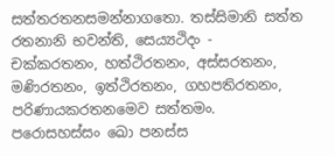සත්තරතනසමන්නාගතො. තස්සිමානි සත්ත රතනානි භවන්ති, සෙය්‍යථිදං - චක්කරතනං, හත්ථිරතනං, අස්සරතනං, මණිරතනං, ඉත්ථිරතනං, ගහපතිරතනං, පරිණායකරතනමෙව සත්තමං. පරොසහස්සං ඛො පනස්ස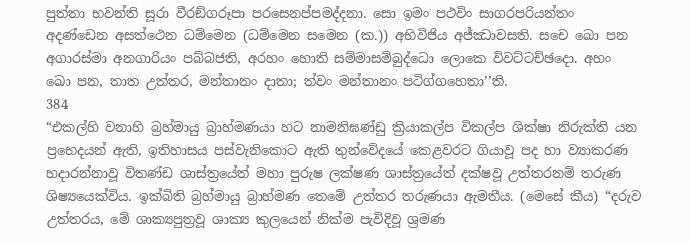පුත්තා භවන්ති සූරා වීරඞ්ගරූපා පරසෙනප්පමද්දනා. සො ඉමං පථවිං සාගරපරියන්තං අදණ්ඩෙන අසත්ථෙන ධම්මෙන (ධම්මෙන සමෙන (ක.)) අභිවිජිය අජ්ඣාවසති. සචෙ ඛො පන අගාරස්මා අනගාරියං පබ්බජති, අරහං හොති සම්මාසම්බුද්ධො ලොකෙ විවට්ටච්ඡදො. අහං ඛො පන, තාත උත්තර, මන්තානං දාතා; ත්වං මන්තානං පටිග්ගහෙතා’’ති.
384
“එකල්හි වනාහි බ්‍රහ්මායු බ්‍රාහ්මණයා හට නාමනිඝණ්ඩු ක්‍රියාකල්ප විකල්ප ශික්ෂා නිරුක්ති යන ප්‍රභෙදයන් ඇති, ඉතිහාසය පස්වැනිකොට ඇති තුන්වේදයේ කෙළවරට ගියාවූ පද හා ව්‍යාකරණ හදාරන්නාවූ විතණ්ඩ ශාස්ත්‍රයේත් මහා පුරුෂ ලක්ෂණ ශාස්ත්‍රයේත් දක්ෂවූ උත්තරනම් තරුණ ශිෂ්‍යයෙක්විය. ඉක්බිති බ්‍රහ්මායු බ්‍රාහ්මණ තෙමේ උත්තර තරුණයා ඇමතීය. (මෙසේ කීය) “දරුව උත්තරය, මේ ශාක්‍යපුත්‍රවූ ශාක්‍ය කුලයෙන් නික්ම පැවිදිවූ ශ්‍රමණ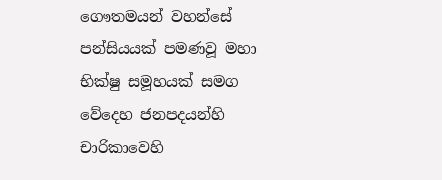ගෞතමයන් වහන්සේ පන්සියයක් පමණවූ මහා භික්ෂු සමූහයක් සමග වේදෙහ ජනපදයන්හි චාරිකාවෙහි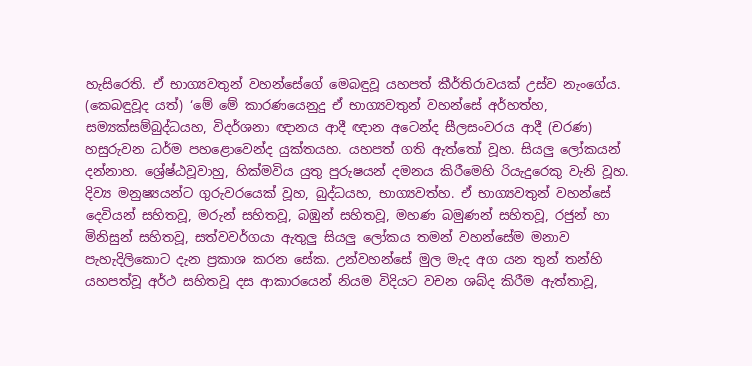හැසිරෙති. ඒ භාග්‍යවතුන් වහන්සේගේ මෙබඳුවූ යහපත් කීර්තිරාවයක් උස්ව නැංගේය. (කෙබඳුවූද යත්) ‘මේ මේ කාරණයෙනුදු ඒ භාග්‍යවතුන් වහන්සේ අර්හත්හ, සම්‍යක්සම්බුද්ධයහ, විදර්ශනා ඥානය ආදී ඥාන අටෙන්ද සීලසංවරය ආදී (චරණ) හසුරුවන ධර්ම පහළොවෙන්ද යුක්තයහ. යහපත් ගති ඇත්තෝ වූහ. සියලු ලෝකයන් දන්නාහ. ශ්‍රේෂ්ඨවූවාහු, හික්මවිය යුතු පුරුෂයන් දමනය කිරීමෙහි රියැදුරෙකු වැනි වූහ. දිව්‍ය මනුෂ්‍යයන්ට ගුරුවරයෙක් වූහ, බුද්ධයහ, භාග්‍යවත්හ. ඒ භාග්‍යවතුන් වහන්සේ දෙවියන් සහිතවූ, මරුන් සහිතවූ, බඹුන් සහිතවූ, මහණ බමුණන් සහිතවූ, රජුන් හා මිනිසුන් සහිතවූ, සත්වවර්ගයා ඇතුලු සියලු ලෝකය තමන් වහන්සේම මනාව පැහැදිලිකොට දැන ප්‍රකාශ කරන සේක. උන්වහන්සේ මුල මැද අග යන තුන් තන්හි යහපත්වූ අර්ථ සහිතවූ දස ආකාරයෙන් නියම විදියට වචන ශබ්ද කිරීම ඇත්තාවූ,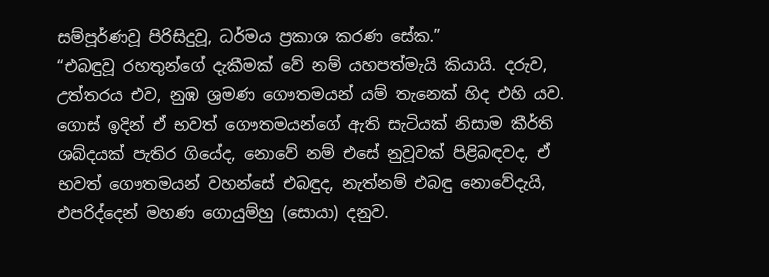සම්පූර්ණවූ පිරිසිදුවූ, ධර්මය ප්‍රකාශ කරණ සේක.”
“එබඳුවූ රහතුන්ගේ දැකීමක් වේ නම් යහපත්මැයි කියායි. දරුව, උත්තරය එව, නුඹ ශ්‍රමණ ගෞතමයන් යම් තැනෙක් හිද එහි යව. ගොස් ඉදින් ඒ භවත් ගෞතමයන්ගේ ඇති සැටියක් නිසාම කීර්ති ශබ්දයක් පැතිර ගියේද, නොවේ නම් එසේ නුවූවක් පිළිබඳවද, ඒ භවත් ගෞතමයන් වහන්සේ එබඳුද, නැත්නම් එබඳු නොවේදැයි, එපරිද්දෙන් මහණ ගොයුම්හු (සොයා) දනුව.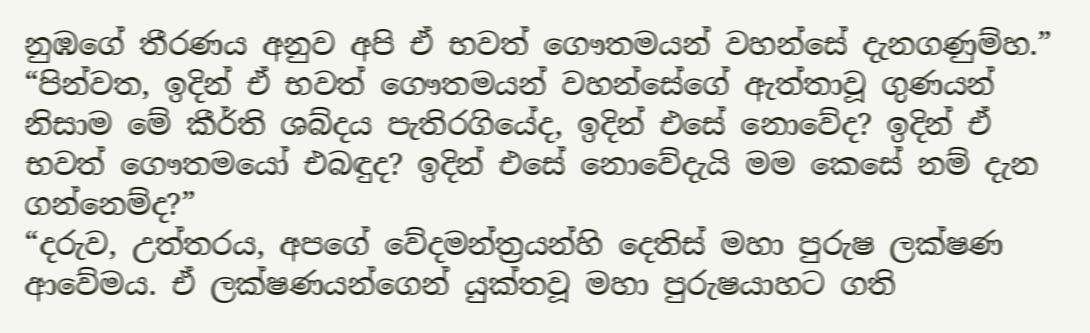නුඹගේ තීරණය අනුව අපි ඒ භවත් ගෞතමයන් වහන්සේ දැනගණුම්හ.” “පින්වත, ඉදින් ඒ භවත් ගෞතමයන් වහන්සේගේ ඇත්තාවූ ගුණයන් නිසාම මේ කීර්ති ශබ්දය පැතිරගියේද, ඉදින් එසේ නොවේද? ඉදින් ඒ භවත් ගෞතමයෝ එබඳුද? ඉදින් එසේ නොවේදැයි මම කෙසේ නම් දැන ගන්නෙම්ද?”
“දරුව, උත්තරය, අපගේ වේදමන්ත්‍රයන්හි දෙතිස් මහා පුරුෂ ලක්ෂණ ආවේමය. ඒ ලක්ෂණයන්ගෙන් යුක්තවූ මහා පුරුෂයාහට ගති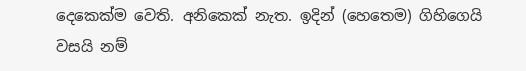දෙකෙක්ම වෙති. අනිකෙක් නැත. ඉදින් (හෙතෙම) ගිහිගෙයි වසයි නම්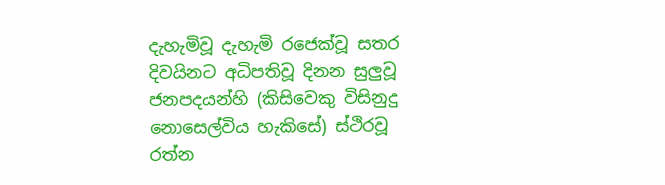දැහැමිවූ දැහැමි රජෙක්වූ සතර දිවයිනට අධිපතිවූ දිනන සුලුවූ ජනපදයන්හි (කිසිවෙකු විසිනුදු නොසෙල්විය හැකිසේ) ස්ථිරවූ රත්න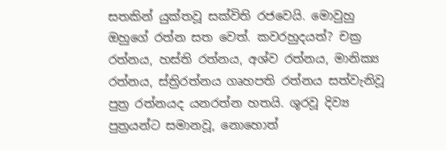සතකින් යුක්තවූ සක්විති රජවෙයි. මොවුහු ඔහුගේ රත්න සත වෙත්. කවරහුදයත්? චක්‍ර රත්නය, හස්ති රත්නය, අශ්ව රත්නය, මානික්‍ය රත්නය, ස්ත්‍රිරත්නය ගෘහපති රත්නය සත්වැනිවූ පුත්‍ර රත්නයද යනරත්න හතයි. ශූරවූ දිව්‍ය පුත්‍රයන්ට සමානවූ, නොහොත්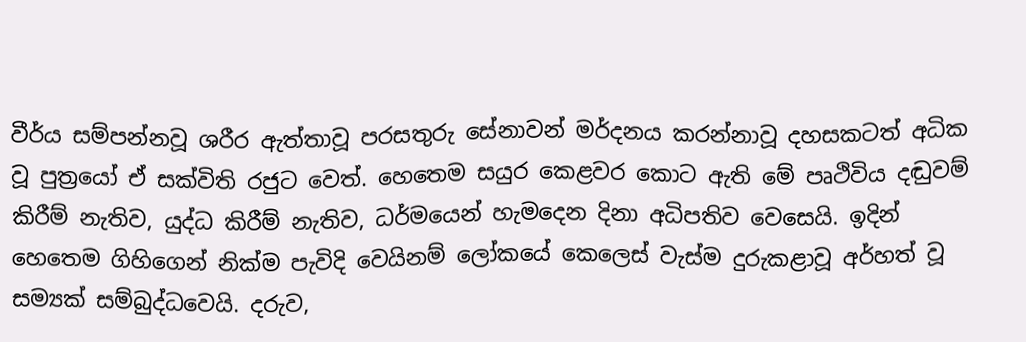වීර්ය සම්පන්නවූ ශරීර ඇත්තාවූ පරසතුරු සේනාවන් මර්දනය කරන්නාවූ දහසකටත් අධික වූ පුත්‍රයෝ ඒ සක්විති රජුට වෙත්. හෙතෙම සයුර කෙළවර කොට ඇති මේ පෘථිවිය දඬුවම් කිරීම් නැතිව, යුද්ධ කිරීම් නැතිව, ධර්මයෙන් හැමදෙන දිනා අධිපතිව වෙසෙයි. ඉදින් හෙතෙම ගිහිගෙන් නික්ම පැවිදි වෙයිනම් ලෝකයේ කෙලෙස් වැස්ම දුරුකළාවූ අර්හත් වූ සම්‍යක් සම්බුද්ධවෙයි. දරුව,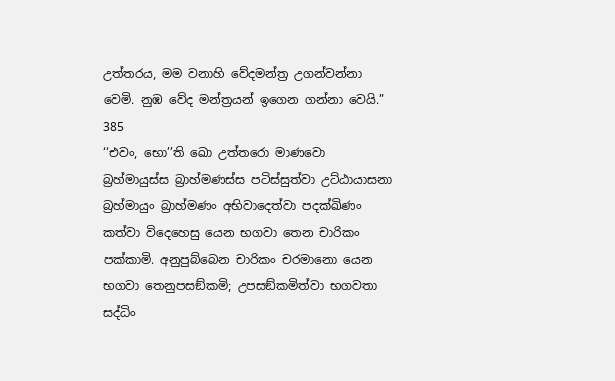උත්තරය, මම වනාහි වේදමන්ත්‍ර උගන්වන්නා වෙමි. නුඹ වේද මන්ත්‍රයන් ඉගෙන ගන්නා වෙයි.”
385
‘‘එවං, භො’’ති ඛො උත්තරො මාණවො බ්‍රහ්මායුස්ස බ්‍රාහ්මණස්ස පටිස්සුත්වා උට්ඨායාසනා බ්‍රහ්මායුං බ්‍රාහ්මණං අභිවාදෙත්වා පදක්ඛිණං කත්වා විදෙහෙසු යෙන භගවා තෙන චාරිකං පක්කාමි. අනුපුබ්බෙන චාරිකං චරමානො යෙන භගවා තෙනුපසඞ්කමි; උපසඞ්කමිත්වා භගවතා සද්ධිං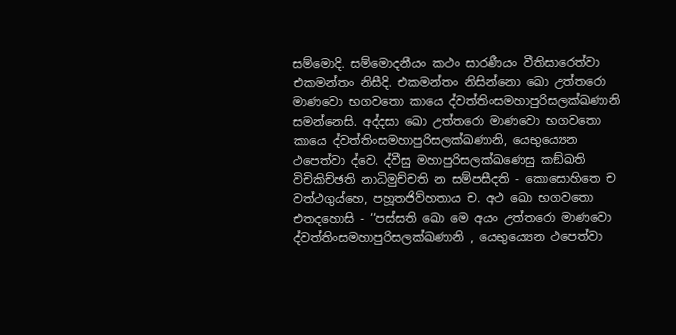සම්මොදි. සම්මොදනීයං කථං සාරණීයං වීතිසාරෙත්වා එකමන්තං නිසීදි. එකමන්තං නිසින්නො ඛො උත්තරො මාණවො භගවතො කායෙ ද්වත්තිංසමහාපුරිසලක්ඛණානි සමන්නෙසි. අද්දසා ඛො උත්තරො මාණවො භගවතො කායෙ ද්වත්තිංසමහාපුරිසලක්ඛණානි, යෙභුය්‍යෙන ථපෙත්වා ද්වෙ. ද්වීසු මහාපුරිසලක්ඛණෙසු කඞ්ඛති විචිකිච්ඡති නාධිමුච්චති න සම්පසීදති - කොසොහිතෙ ච වත්ථගුය්හෙ, පහූතජිව්හතාය ච. අථ ඛො භගවතො එතදහොසි - ‘‘පස්සති ඛො මෙ අයං උත්තරො මාණවො ද්වත්තිංසමහාපුරිසලක්ඛණානි , යෙභුය්‍යෙන ථපෙත්වා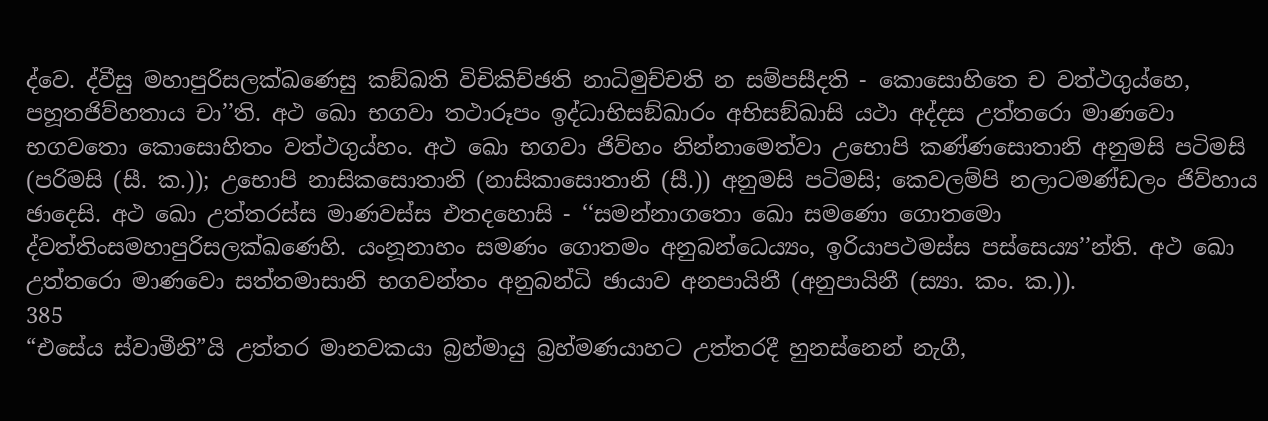ද්වෙ. ද්වීසු මහාපුරිසලක්ඛණෙසු කඞ්ඛති විචිකිච්ඡති නාධිමුච්චති න සම්පසීදති - කොසොහිතෙ ච වත්ථගුය්හෙ, පහූතජිව්හතාය චා’’ති. අථ ඛො භගවා තථාරූපං ඉද්ධාභිසඞ්ඛාරං අභිසඞ්ඛාසි යථා අද්දස උත්තරො මාණවො භගවතො කොසොහිතං වත්ථගුය්හං. අථ ඛො භගවා ජිව්හං නින්නාමෙත්වා උභොපි කණ්ණසොතානි අනුමසි පටිමසි (පරිමසි (සී. ක.)); උභොපි නාසිකසොතානි (නාසිකාසොතානි (සී.)) අනුමසි පටිමසි; කෙවලම්පි නලාටමණ්ඩලං ජිව්හාය ඡාදෙසි. අථ ඛො උත්තරස්ස මාණවස්ස එතදහොසි - ‘‘සමන්නාගතො ඛො සමණො ගොතමො ද්වත්තිංසමහාපුරිසලක්ඛණෙහි. යංනූනාහං සමණං ගොතමං අනුබන්ධෙය්‍යං, ඉරියාපථමස්ස පස්සෙය්‍ය’’න්ති. අථ ඛො උත්තරො මාණවො සත්තමාසානි භගවන්තං අනුබන්ධි ඡායාව අනපායිනී (අනුපායිනී (ස්‍යා. කං. ක.)).
385
“එසේය ස්වාමීනි”යි උත්තර මානවකයා බ්‍රහ්මායු බ්‍රහ්මණයාහට උත්තරදී හුනස්නෙන් නැගී,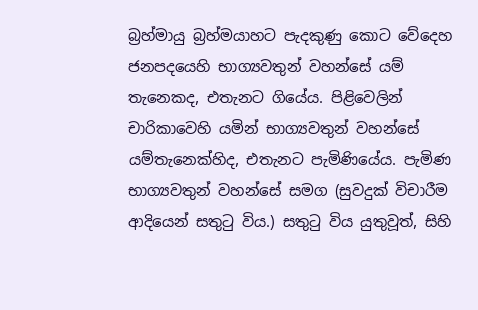බ්‍රහ්මායු බ්‍රහ්මයාහට පැදකුණු කොට වේදෙහ ජනපදයෙහි භාග්‍යවතුන් වහන්සේ යම් තැනෙකද, එතැනට ගියේය. පිළිවෙලින් චාරිකාවෙහි යමින් භාග්‍යවතුන් වහන්සේ යම්තැනෙක්හිද, එතැනට පැමිණියේය. පැමිණ භාග්‍යවතුන් වහන්සේ සමග (සුවදුක් විචාරීම ආදියෙන් සතුටු විය.) සතුටු විය යුතුවූත්, සිහි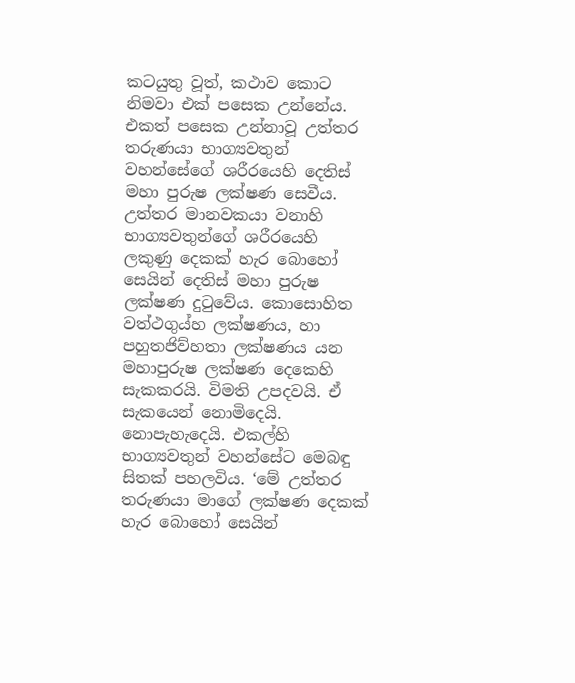කටයුතු වූත්, කථාව කොට නිමවා එක් පසෙක උන්නේය. එකත් පසෙක උන්නාවූ උත්තර තරුණයා භාග්‍යවතුන් වහන්සේගේ ශරීරයෙහි දෙතිස් මහා පුරුෂ ලක්ෂණ සෙවීය. උත්තර මානවකයා වනාහි භාග්‍යවතුන්ගේ ශරීරයෙහි ලකුණු දෙකක් හැර බොහෝ සෙයින් දෙතිස් මහා පුරුෂ ලක්ෂණ දුටුවේය. කොසොහිත වත්ථගුය්හ ලක්ෂණය, හා පහුතජිව්හතා ලක්ෂණය යන මහාපුරුෂ ලක්ෂණ දෙකෙහි සැකකරයි. විමති උපදවයි. ඒ සැකයෙන් නොමිදෙයි. නොපැහැදෙයි. එකල්හි භාග්‍යවතුන් වහන්සේට මෙබඳු සිතක් පහලවිය. ‘මේ උත්තර තරුණයා මාගේ ලක්ෂණ දෙකක් හැර බොහෝ සෙයින්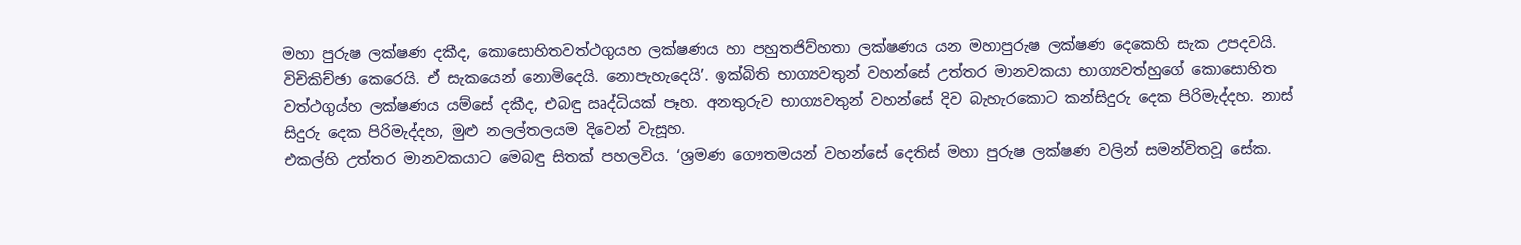මහා පුරුෂ ලක්ෂණ දකීද, කොසොහිතවත්ථගුයහ ලක්ෂණය හා පහුතජිව්හතා ලක්ෂණය යන මහාපුරුෂ ලක්ෂණ දෙකෙහි සැක උපදවයි. විචිකිච්ඡා කෙරෙයි. ඒ සැකයෙන් නොමිදෙයි. නොපැහැදෙයි’. ඉක්බිති භාග්‍යවතුන් වහන්සේ උත්තර මානවකයා භාග්‍යවත්හුගේ කොසොහිත වත්ථගුය්හ ලක්ෂණය යම්සේ දකීද, එබඳු ඍද්ධියක් පෑහ. අනතුරුව භාග්‍යවතුන් වහන්සේ දිව බැහැරකොට කන්සිදුරු දෙක පිරිමැද්දහ. නාස් සිදුරු දෙක පිරිමැද්දහ, මුළු නලල්තලයම දිවෙන් වැසූහ.
එකල්හි උත්තර මානවකයාට මෙබඳු සිතක් පහලවිය. ‘ශ්‍රමණ ගෞතමයන් වහන්සේ දෙතිස් මහා පුරුෂ ලක්ෂණ වලින් සමන්විතවූ සේක.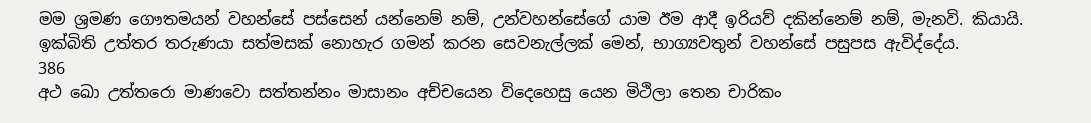මම ශ්‍රමණ ගෞතමයන් වහන්සේ පස්සෙන් යන්නෙම් නම්, උන්වහන්සේගේ යාම ඊම ආදී ඉරියව් දකින්නෙම් නම්, මැනවි. කියායි. ඉක්බිති උත්තර තරුණයා සත්මසක් නොහැර ගමන් කරන සෙවනැල්ලක් මෙන්, භාග්‍යවතුන් වහන්සේ පසුපස ඇවිද්දේය.
386
අථ ඛො උත්තරො මාණවො සත්තන්නං මාසානං අච්චයෙන විදෙහෙසු යෙන මිථිලා තෙන චාරිකං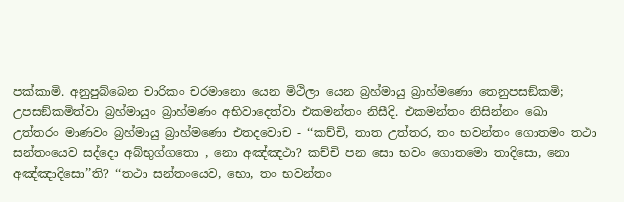පක්කාමි. අනුපුබ්බෙන චාරිකං චරමානො යෙන මිථිලා යෙන බ්‍රහ්මායු බ්‍රාහ්මණො තෙනුපසඞ්කමි; උපසඞ්කමිත්වා බ්‍රහ්මායුං බ්‍රාහ්මණං අභිවාදෙත්වා එකමන්තං නිසීදි. එකමන්තං නිසින්නං ඛො උත්තරං මාණවං බ්‍රහ්මායු බ්‍රාහ්මණො එතදවොච - ‘‘කච්චි, තාත උත්තර, තං භවන්තං ගොතමං තථා සන්තංයෙව සද්දො අබ්භුග්ගතො , නො අඤ්ඤථා? කච්චි පන සො භවං ගොතමො තාදිසො, නො අඤ්ඤාදිසො’’ති? ‘‘තථා සන්තංයෙව, භො, තං භවන්තං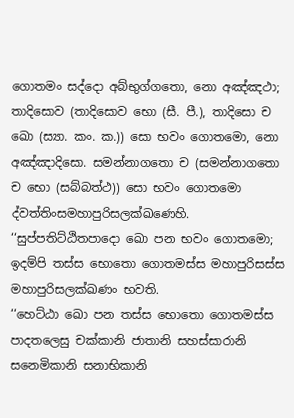ගොතමං සද්දො අබ්භුග්ගතො, නො අඤ්ඤථා; තාදිසොව (තාදිසොව භො (සී. පී.), තාදිසො ච ඛො (ස්‍යා. කං. ක.)) සො භවං ගොතමො, නො අඤ්ඤාදිසො. සමන්නාගතො ච (සමන්නාගතො ච භො (සබ්බත්ථ)) සො භවං ගොතමො ද්වත්තිංසමහාපුරිසලක්ඛණෙහි.
‘‘සුප්පතිට්ඨිතපාදො ඛො පන භවං ගොතමො; ඉදම්පි තස්ස භොතො ගොතමස්ස මහාපුරිසස්ස මහාපුරිසලක්ඛණං භවති.
‘‘හෙට්ඨා ඛො පන තස්ස භොතො ගොතමස්ස පාදතලෙසු චක්කානි ජාතානි සහස්සාරානි සනෙමිකානි සනාභිකානි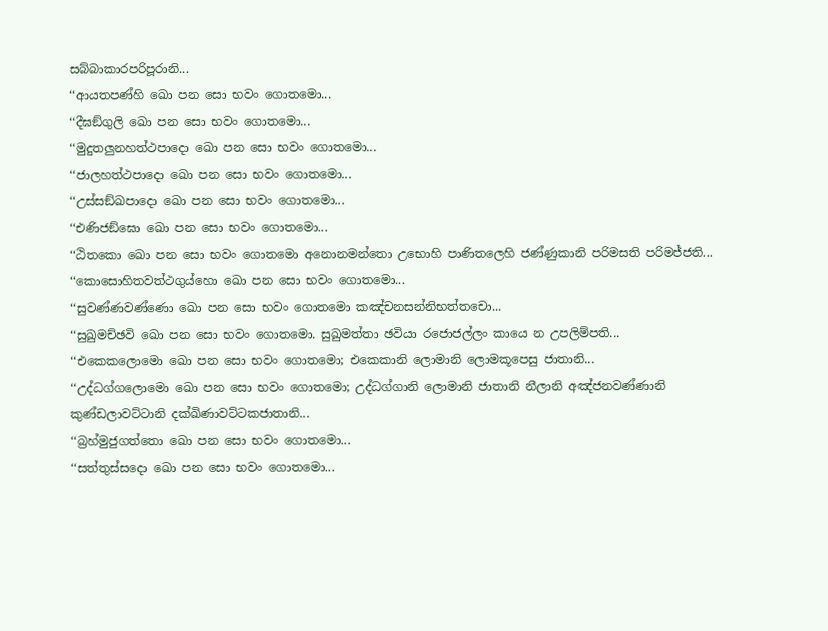සබ්බාකාරපරිපූරානි...
‘‘ආයතපණ්හි ඛො පන සො භවං ගොතමො...
‘‘දීඝඞ්ගුලි ඛො පන සො භවං ගොතමො...
‘‘මුදුතලුනහත්ථපාදො ඛො පන සො භවං ගොතමො...
‘‘ජාලහත්ථපාදො ඛො පන සො භවං ගොතමො...
‘‘උස්සඞ්ඛපාදො ඛො පන සො භවං ගොතමො...
‘‘එණිජඞ්ඝො ඛො පන සො භවං ගොතමො...
‘‘ඨිතකො ඛො පන සො භවං ගොතමො අනොනමන්තො උභොහි පාණිතලෙහි ජණ්ණුකානි පරිමසති පරිමජ්ජති...
‘‘කොසොහිතවත්ථගුය්හො ඛො පන සො භවං ගොතමො...
‘‘සුවණ්ණවණ්ණො ඛො පන සො භවං ගොතමො කඤ්චනසන්නිභත්තචො...
‘‘සුඛුමච්ඡවි ඛො පන සො භවං ගොතමො. සුඛුමත්තා ඡවියා රජොජල්ලං කායෙ න උපලිම්පති...
‘‘එකෙකලොමො ඛො පන සො භවං ගොතමො; එකෙකානි ලොමානි ලොමකූපෙසු ජාතානි...
‘‘උද්ධග්ගලොමො ඛො පන සො භවං ගොතමො; උද්ධග්ගානි ලොමානි ජාතානි නීලානි අඤ්ජනවණ්ණානි කුණ්ඩලාවට්ටානි දක්ඛිණාවට්ටකජාතානි...
‘‘බ්‍රහ්මුජුගත්තො ඛො පන සො භවං ගොතමො...
‘‘සත්තුස්සදො ඛො පන සො භවං ගොතමො...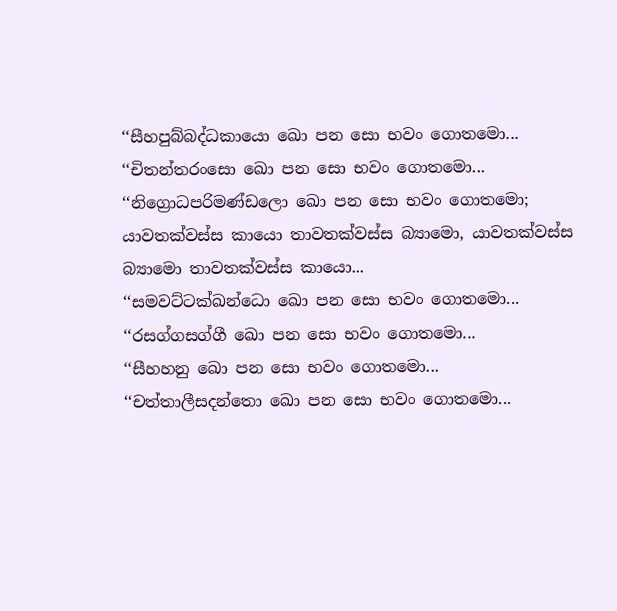‘‘සීහපුබ්බද්ධකායො ඛො පන සො භවං ගොතමො...
‘‘චිතන්තරංසො ඛො පන සො භවං ගොතමො...
‘‘නිග්‍රොධපරිමණ්ඩලො ඛො පන සො භවං ගොතමො; යාවතක්වස්ස කායො තාවතක්වස්ස බ්‍යාමො, යාවතක්වස්ස බ්‍යාමො තාවතක්වස්ස කායො...
‘‘සමවට්ටක්ඛන්ධො ඛො පන සො භවං ගොතමො...
‘‘රසග්ගසග්ගී ඛො පන සො භවං ගොතමො...
‘‘සීහහනු ඛො පන සො භවං ගොතමො...
‘‘චත්තාලීසදන්තො ඛො පන සො භවං ගොතමො...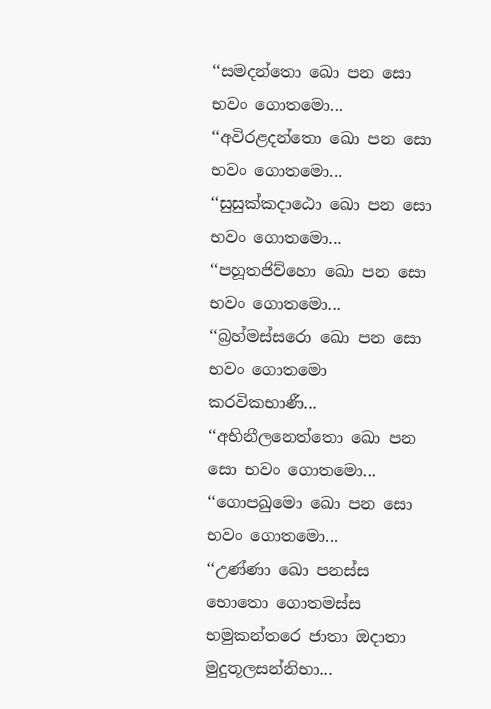‘‘සමදන්තො ඛො පන සො භවං ගොතමො...
‘‘අවිරළදන්තො ඛො පන සො භවං ගොතමො...
‘‘සුසුක්කදාඨො ඛො පන සො භවං ගොතමො...
‘‘පහූතජිව්හො ඛො පන සො භවං ගොතමො...
‘‘බ්‍රහ්මස්සරො ඛො පන සො භවං ගොතමො කරවිකභාණී...
‘‘අභිනීලනෙත්තො ඛො පන සො භවං ගොතමො...
‘‘ගොපඛුමො ඛො පන සො භවං ගොතමො...
‘‘උණ්ණා ඛො පනස්ස භොතො ගොතමස්ස භමුකන්තරෙ ජාතා ඔදාතා මුදුතූලසන්නිභා...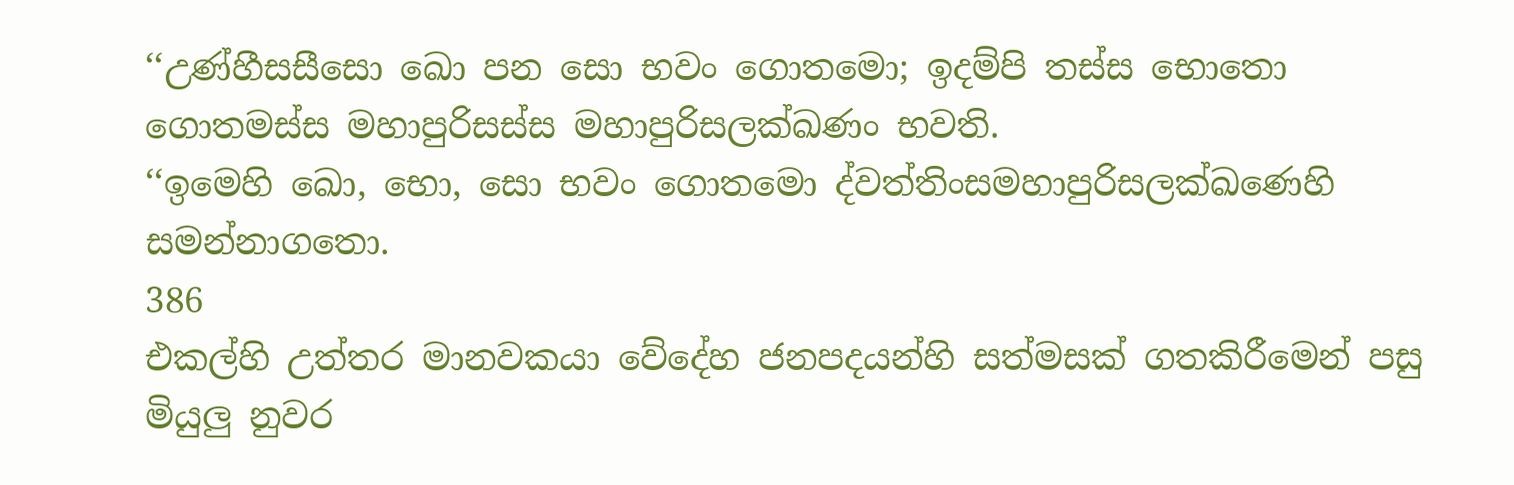‘‘උණ්හීසසීසො ඛො පන සො භවං ගොතමො; ඉදම්පි තස්ස භොතො ගොතමස්ස මහාපුරිසස්ස මහාපුරිසලක්ඛණං භවති.
‘‘ඉමෙහි ඛො, භො, සො භවං ගොතමො ද්වත්තිංසමහාපුරිසලක්ඛණෙහි සමන්නාගතො.
386
එකල්හි උත්තර මානවකයා වේදේහ ජනපදයන්හි සත්මසක් ගතකිරීමෙන් පසු මියුලු නුවර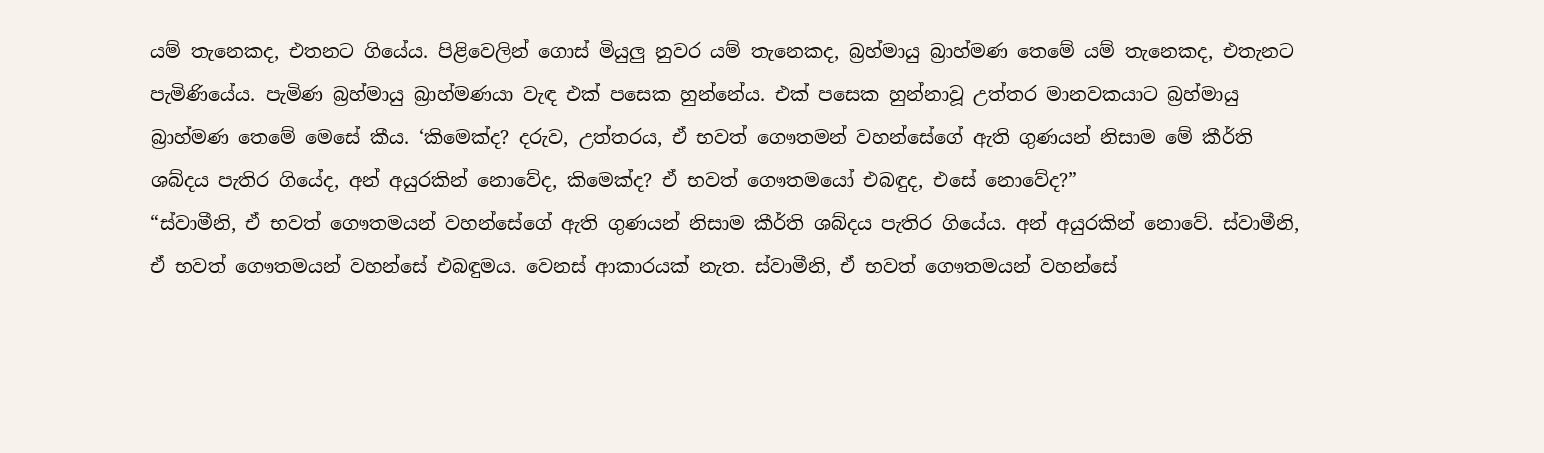යම් තැනෙකද, එතනට ගියේය. පිළිවෙලින් ගොස් මියුලු නුවර යම් තැනෙකද, බ්‍රහ්මායු බ්‍රාහ්මණ තෙමේ යම් තැනෙකද, එතැනට පැමිණියේය. පැමිණ බ්‍රහ්මායු බ්‍රාහ්මණයා වැඳ එක් පසෙක හුන්නේය. එක් පසෙක හුන්නාවූ උත්තර මානවකයාට බ්‍රහ්මායු බ්‍රාහ්මණ තෙමේ මෙසේ කීය. ‘කිමෙක්ද? දරුව, උත්තරය, ඒ භවත් ගෞතමන් වහන්සේගේ ඇති ගුණයන් නිසාම මේ කීර්ති ශබ්දය පැතිර ගියේද, අන් අයුරකින් නොවේද, කිමෙක්ද? ඒ භවත් ගෞතමයෝ එබඳුද, එසේ නොවේද?”
“ස්වාමීනි, ඒ භවත් ගෞතමයන් වහන්සේගේ ඇති ගුණයන් නිසාම කීර්ති ශබ්දය පැතිර ගියේය. අන් අයුරකින් නොවේ. ස්වාමීනි, ඒ භවත් ගෞතමයන් වහන්සේ එබඳුමය. වෙනස් ආකාරයක් නැත. ස්වාමීනි, ඒ භවත් ගෞතමයන් වහන්සේ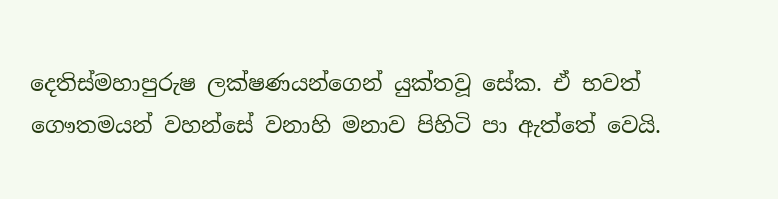දෙතිස්මහාපුරුෂ ලක්ෂණයන්ගෙන් යුක්තවූ සේක. ඒ භවත් ගෞතමයන් වහන්සේ වනාහි මනාව පිහිටි පා ඇත්තේ වෙයි.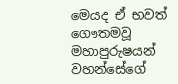මෙයද ඒ භවත් ගෞතමවූ මහාපුරුෂයන් වහන්සේගේ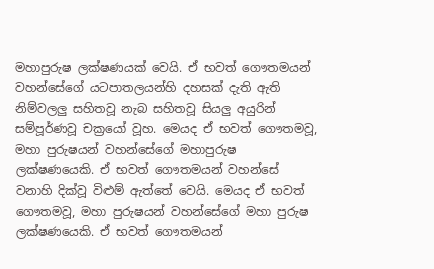මහාපුරුෂ ලක්ෂණයක් වෙයි. ඒ භවත් ගෞතමයන් වහන්සේගේ යටපාතලයන්හි දහසක් දැති ඇති නිම්වලලු සහිතවූ නැබ සහිතවූ සියලු අයුරින් සම්පූර්ණවූ චක්‍රයෝ වූහ. මෙයද ඒ භවත් ගෞතමවූ, මහා පුරුෂයන් වහන්සේගේ මහාපුරුෂ ලක්ෂණයෙකි. ඒ භවත් ගෞතමයන් වහන්සේ වනාහි දික්වූ විළුම් ඇත්තේ වෙයි. මෙයද ඒ භවත් ගෞතමවූ, මහා පුරුෂයන් වහන්සේගේ මහා පුරුෂ ලක්ෂණයෙකි. ඒ භවත් ගෞතමයන්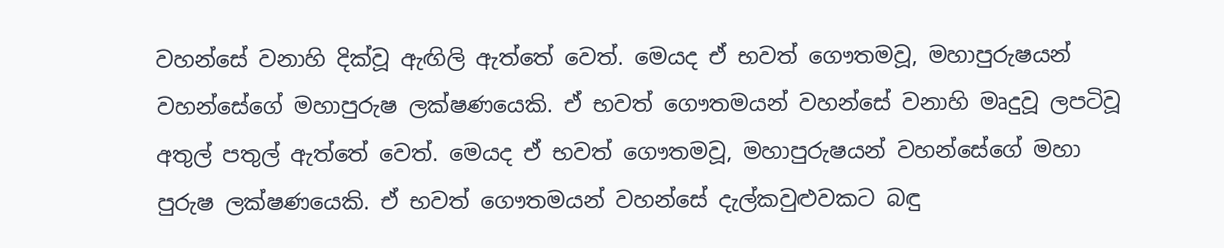වහන්සේ වනාහි දික්වූ ඇඟිලි ඇත්තේ වෙත්. මෙයද ඒ භවත් ගෞතමවූ, මහාපුරුෂයන් වහන්සේගේ මහාපුරුෂ ලක්ෂණයෙකි. ඒ භවත් ගෞතමයන් වහන්සේ වනාහි මෘදුවූ ලපටිවූ අතුල් පතුල් ඇත්තේ වෙත්. මෙයද ඒ භවත් ගෞතමවූ, මහාපුරුෂයන් වහන්සේගේ මහා පුරුෂ ලක්ෂණයෙකි. ඒ භවත් ගෞතමයන් වහන්සේ දැල්කවුළුවකට බඳු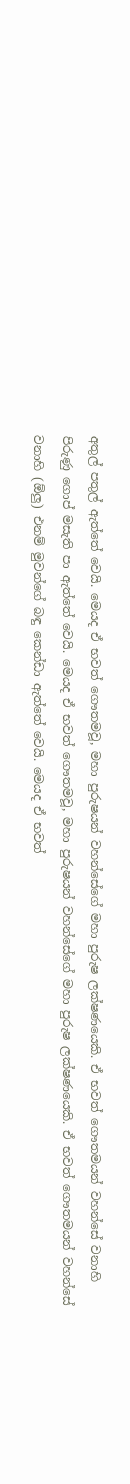අතුල් පතුල් ඇත්තේ වෙයි. මෙයද ඒ භවත් ගෞතමවූ, මහා පුරුෂයන් වහන්සේගේ මහා පුරුෂ ලක්ෂණයෙකි. ඒ භවත් ගෞතමයන් වහන්සේ වනාහි පිරුණු ගොප් මසැති පා ඇත්තේ වෙයි. මෙයද ඒ භවත් ගෞතමවූ, මහා පුරුෂයන් වහන්සේගේ මහා පුරුෂ ලක්ෂණයෙකි. ඒ භවත් ගෞතමයන් වහන්සේ වනාහි (ඕලු) එනම් මුවන්ගේ බඳු කෙන්ඩා ඇත්තේ වෙයි. මෙයද ඒ භවත්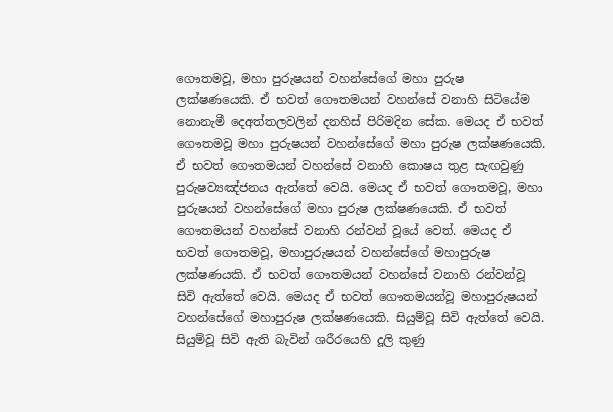ගෞතමවූ, මහා පුරුෂයන් වහන්සේගේ මහා පුරුෂ ලක්ෂණයෙකි. ඒ භවත් ගෞතමයන් වහන්සේ වනාහි සිටියේම නොනැමී දෙඅත්තලවලින් දනහිස් පිරිමදින සේක. මෙයද ඒ භවත් ගෞතමවූ මහා පුරුෂයන් වහන්සේගේ මහා පුරුෂ ලක්ෂණයෙකි. ඒ භවත් ගෞතමයන් වහන්සේ වනාහි කොෂය තුළ සැඟවුණු පුරුෂව්‍යඤ්ජනය ඇත්තේ වෙයි. මෙයද ඒ භවත් ගෞතමවූ, මහා පුරුෂයන් වහන්සේගේ මහා පුරුෂ ලක්ෂණයෙකි. ඒ භවත් ගෞතමයන් වහන්සේ වනාහි රන්වන් වූයේ වෙත්. මෙයද ඒ භවත් ගෞතමවූ, මහාපුරුෂයන් වහන්සේගේ මහාපුරුෂ ලක්ෂණයකි. ඒ භවත් ගෞතමයන් වහන්සේ වනාහි රන්වන්වූ සිවි ඇත්තේ වෙයි. මෙයද ඒ භවත් ගෞතමයන්වූ මහාපුරුෂයන් වහන්සේගේ මහාපුරුෂ ලක්ෂණයෙකි. සියුම්වූ සිවි ඇත්තේ වෙයි. සියුම්වූ සිවි ඇති බැවින් ශරීරයෙහි දූලි කුණු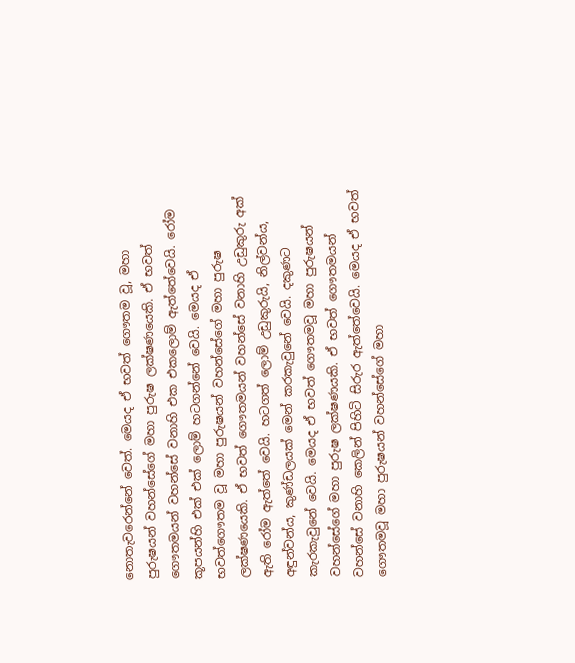නොතැවරෙන්නේ වෙත්. මෙයද ඒ භවත් ගෞතම වූ, මහා පුරුෂයන් වහන්සේගේ මහා පුරුෂ ලක්ෂණයෙකි. ඒ භවත් ගෞතමයන් වහන්සේ වනාහි එක එකලොම් ඇත්තේවෙයි. රෝම කූපයන්හි එක් එක් ලොම් හටගන්නේ වෙයි. මෙයද ඒ භවත්ගෞතම වූ මහා පුරුෂයන් වහන්සේගේ මහා පුරුෂ ලක්ෂණයෙකි. ඒ භවත් ගෞතමයන් වහන්සේ වනාහි උඩුකුරු අක් ඇති රෝම ඇත්තේ වෙයි. හටගත් ලොම් උඩුකුරුයි, නිල්වන්ය, අඳුන්වන්ය, කුණ්ඩලයක් මෙන් කරකැවුනේ වෙයි. දකුණට කැරකැවුනේ වෙයි. මෙයද ඒ භවත් ගෞතමවූ මහා පුරුෂයන් වහන්සේගේ මහා පුරුෂ ලක්ෂණයකි. ඒ භවත් ගෞතමයන් වහන්සේ වනාහි කෙලින් පිහිටි සිරුර ඇත්තේවෙයි. මෙයද ඒ භවත් ගෞතමවූ මහා පුරුෂයන් වහන්සේගේ මහා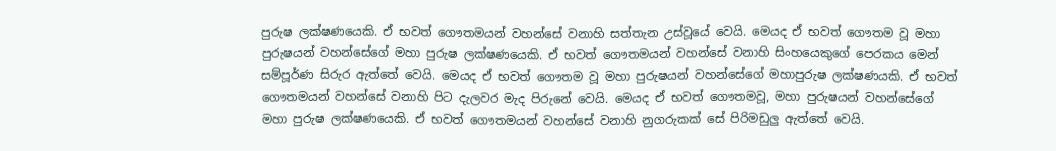පුරුෂ ලක්ෂණයෙකි. ඒ භවත් ගෞතමයන් වහන්සේ වනාහි සත්තැන උස්වූයේ වෙයි. මෙයද ඒ භවත් ගෞතම වූ මහා පුරුෂයන් වහන්සේගේ මහා පුරුෂ ලක්ෂණයෙකි. ඒ භවත් ගෞතමයන් වහන්සේ වනාහි සිංහයෙකුගේ පෙරකය මෙන් සම්පූර්ණ සිරුර ඇත්තේ වෙයි. මෙයද ඒ භවත් ගෞතම වූ මහා පුරුෂයන් වහන්සේගේ මහාපුරුෂ ලක්ෂණයකි. ඒ භවත් ගෞතමයන් වහන්සේ වනාහි පිට දැලවර මැද පිරුනේ වෙයි. මෙයද ඒ භවත් ගෞතමවූ, මහා පුරුෂයන් වහන්සේගේ මහා පුරුෂ ලක්ෂණයෙකි. ඒ භවත් ගෞතමයන් වහන්සේ වනාහි නුගරුකක් සේ පිරිමඩුලු ඇත්තේ වෙයි.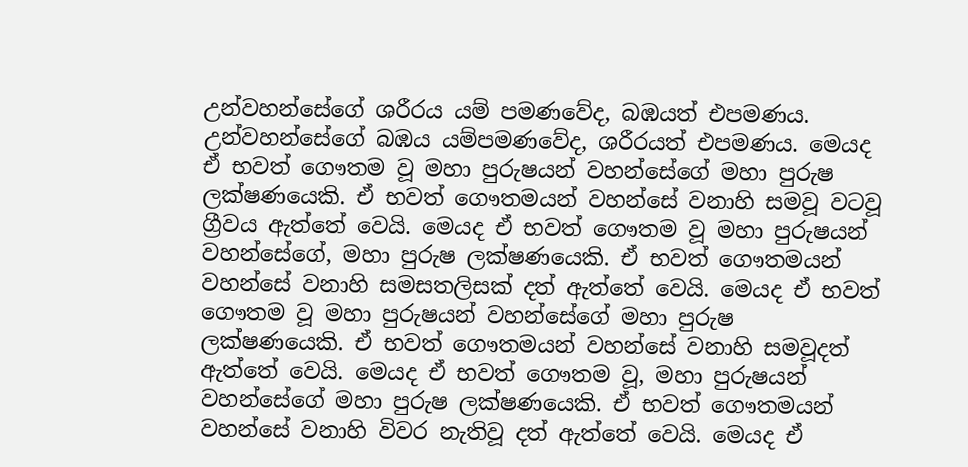උන්වහන්සේගේ ශරීරය යම් පමණවේද, බඹයත් එපමණය. උන්වහන්සේගේ බඹය යම්පමණවේද, ශරීරයත් එපමණය. මෙයද ඒ භවත් ගෞතම වූ මහා පුරුෂයන් වහන්සේගේ මහා පුරුෂ ලක්ෂණයෙකි. ඒ භවත් ගෞතමයන් වහන්සේ වනාහි සමවූ වටවූ ග්‍රීවය ඇත්තේ වෙයි. මෙයද ඒ භවත් ගෞතම වූ මහා පුරුෂයන් වහන්සේගේ, මහා පුරුෂ ලක්ෂණයෙකි. ඒ භවත් ගෞතමයන් වහන්සේ වනාහි සමසතලිසක් දත් ඇත්තේ වෙයි. මෙයද ඒ භවත් ගෞතම වූ මහා පුරුෂයන් වහන්සේගේ මහා පුරුෂ ලක්ෂණයෙකි. ඒ භවත් ගෞතමයන් වහන්සේ වනාහි සමවූදත් ඇත්තේ වෙයි. මෙයද ඒ භවත් ගෞතම වූ, මහා පුරුෂයන් වහන්සේගේ මහා පුරුෂ ලක්ෂණයෙකි. ඒ භවත් ගෞතමයන් වහන්සේ වනාහි විවර නැතිවූ දත් ඇත්තේ වෙයි. මෙයද ඒ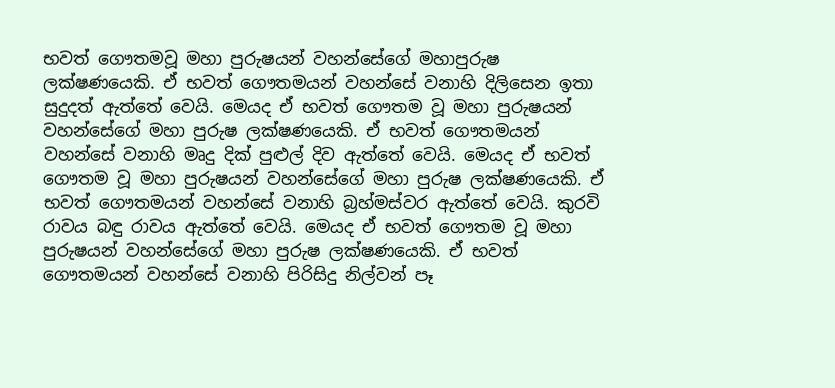භවත් ගෞතමවූ මහා පුරුෂයන් වහන්සේගේ මහාපුරුෂ ලක්ෂණයෙකි. ඒ භවත් ගෞතමයන් වහන්සේ වනාහි දිලිසෙන ඉතා සුදුදත් ඇත්තේ වෙයි. මෙයද ඒ භවත් ගෞතම වූ මහා පුරුෂයන් වහන්සේගේ මහා පුරුෂ ලක්ෂණයෙකි. ඒ භවත් ගෞතමයන් වහන්සේ වනාහි මෘදු දික් පුළුල් දිව ඇත්තේ වෙයි. මෙයද ඒ භවත් ගෞතම වූ මහා පුරුෂයන් වහන්සේගේ මහා පුරුෂ ලක්ෂණයෙකි. ඒ භවත් ගෞතමයන් වහන්සේ වනාහි බ්‍රහ්මස්වර ඇත්තේ වෙයි. කුරවි රාවය බඳු රාවය ඇත්තේ වෙයි. මෙයද ඒ භවත් ගෞතම වූ මහා පුරුෂයන් වහන්සේගේ මහා පුරුෂ ලක්ෂණයෙකි. ඒ භවත් ගෞතමයන් වහන්සේ වනාහි පිරිසිදු නිල්වන් පෑ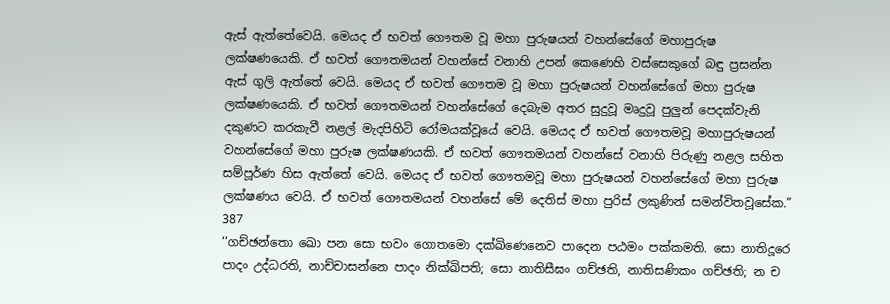ඇස් ඇත්තේවෙයි. මෙයද ඒ භවත් ගෞතම වූ මහා පුරුෂයන් වහන්සේගේ මහාපුරුෂ ලක්ෂණයෙකි. ඒ භවත් ගෞතමයන් වහන්සේ වනාහි උපන් කෙණෙහි වස්සෙකුගේ බඳු ප්‍රසන්න ඇස් ගුලි ඇත්තේ වෙයි. මෙයද ඒ භවත් ගෞතම වූ මහා පුරුෂයන් වහන්සේගේ මහා පුරුෂ ලක්ෂණයෙකි. ඒ භවත් ගෞතමයන් වහන්සේගේ දෙබැම අතර සුදුවූ මෘදුවූ පුලුන් පෙදක්වැනි දකුණට කරකැවී නළල් මැදපිහිටි රෝමයක්වූයේ වෙයි. මෙයද ඒ භවත් ගෞතමවූ මහාපුරුෂයන් වහන්සේගේ මහා පුරුෂ ලක්ෂණයකි. ඒ භවත් ගෞතමයන් වහන්සේ වනාහි පිරුණු නළල සහිත සම්පූර්ණ හිස ඇත්තේ වෙයි. මෙයද ඒ භවත් ගෞතමවූ මහා පුරුෂයන් වහන්සේගේ මහා පුරුෂ ලක්ෂණය වෙයි. ඒ භවත් ගෞතමයන් වහන්සේ මේ දෙතිස් මහා පුරිස් ලකුණින් සමන්විතවූසේක.”
387
‘‘ගච්ඡන්තො ඛො පන සො භවං ගොතමො දක්ඛිණෙනෙව පාදෙන පඨමං පක්කමති. සො නාතිදූරෙ පාදං උද්ධරති, නාච්චාසන්නෙ පාදං නික්ඛිපති; සො නාතිසීඝං ගච්ඡති, නාතිසණිකං ගච්ඡති; න ච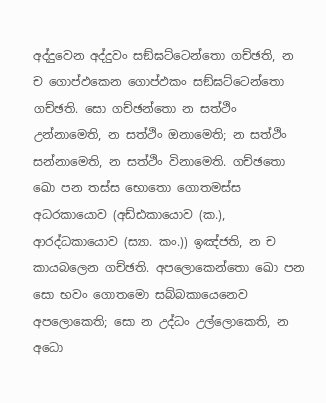අද්දුවෙන අද්දුවං සඞ්ඝට්ටෙන්තො ගච්ඡති, න ච ගොප්ඵකෙන ගොප්ඵකං සඞ්ඝට්ටෙන්තො ගච්ඡති. සො ගච්ඡන්තො න සත්ථිං උන්නාමෙති, න සත්ථිං ඔනාමෙති; න සත්ථිං සන්නාමෙති, න සත්ථිං විනාමෙති. ගච්ඡතො ඛො පන තස්ස භොතො ගොතමස්ස අධරකායොව (අඩ්ඪකායොව (ක.), ආරද්ධකායොව (ස්‍යා. කං.)) ඉඤ්ජති, න ච කායබලෙන ගච්ඡති. අපලොකෙන්තො ඛො පන සො භවං ගොතමො සබ්බකායෙනෙව අපලොකෙති; සො න උද්ධං උල්ලොකෙති, න අධො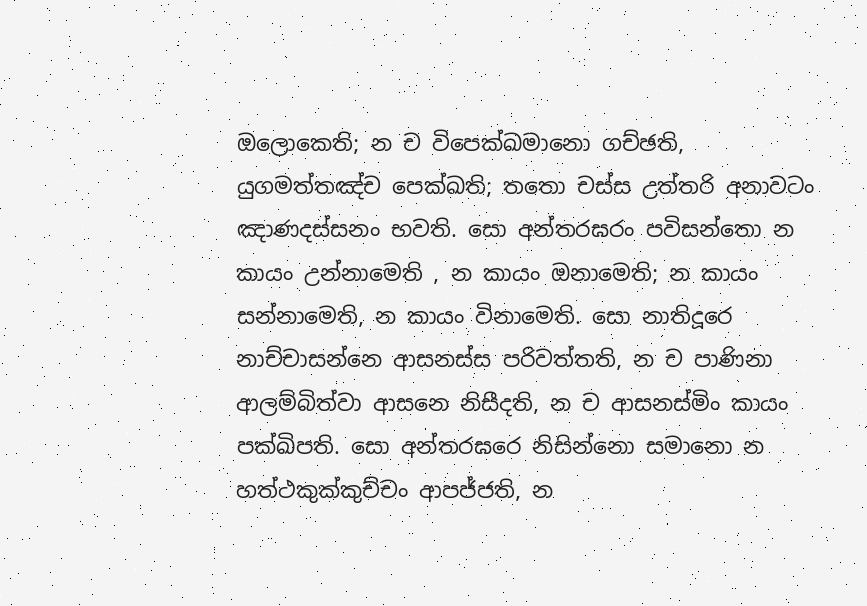ඔලොකෙති; න ච විපෙක්ඛමානො ගච්ඡති, යුගමත්තඤ්ච පෙක්ඛති; තතො චස්ස උත්තරි අනාවටං ඤාණදස්සනං භවති. සො අන්තරඝරං පවිසන්තො න කායං උන්නාමෙති , න කායං ඔනාමෙති; න කායං සන්නාමෙති, න කායං විනාමෙති. සො නාතිදූරෙ නාච්චාසන්නෙ ආසනස්ස පරිවත්තති, න ච පාණිනා ආලම්බිත්වා ආසනෙ නිසීදති, න ච ආසනස්මිං කායං පක්ඛිපති. සො අන්තරඝරෙ නිසින්නො සමානො න හත්ථකුක්කුච්චං ආපජ්ජති, න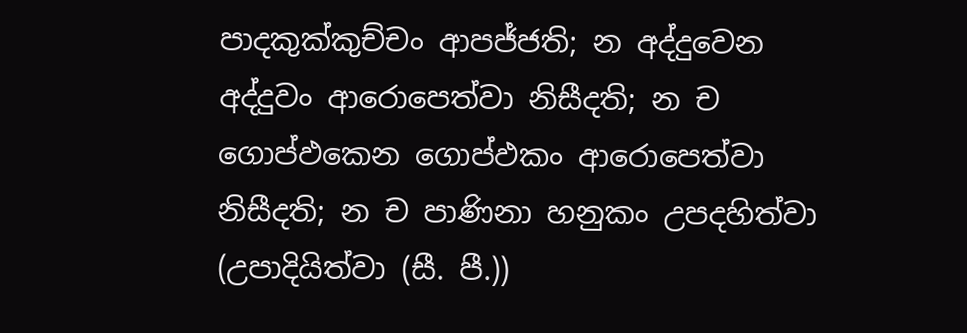පාදකුක්කුච්චං ආපජ්ජති; න අද්දුවෙන අද්දුවං ආරොපෙත්වා නිසීදති; න ච ගොප්ඵකෙන ගොප්ඵකං ආරොපෙත්වා නිසීදති; න ච පාණිනා හනුකං උපදහිත්වා (උපාදියිත්වා (සී. පී.))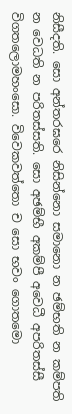නිසීදති. සො අන්තරඝරෙ නිසින්නො සමානො න ඡම්භති න කම්පති න වෙධති න පරිතස්සති. සො අඡම්භී අකම්පී අවෙධී අපරිතස්සී විගතලොමහංසො. විවෙකවත්තො ච සො භවං ගොතමො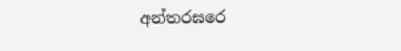අන්තරඝරෙ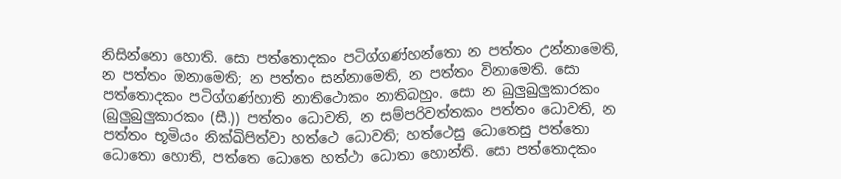නිසින්නො හොති. සො පත්තොදකං පටිග්ගණ්හන්තො න පත්තං උන්නාමෙති, න පත්තං ඔනාමෙති; න පත්තං සන්නාමෙති, න පත්තං විනාමෙති. සො පත්තොදකං පටිග්ගණ්හාති නාතිථොකං නාතිබහුං. සො න ඛුලුඛුලුකාරකං (බුලුබුලුකාරකං (සී.)) පත්තං ධොවති, න සම්පරිවත්තකං පත්තං ධොවති, න පත්තං භූමියං නික්ඛිපිත්වා හත්ථෙ ධොවති; හත්ථෙසු ධොතෙසු පත්තො ධොතො හොති, පත්තෙ ධොතෙ හත්ථා ධොතා හොන්ති. සො පත්තොදකං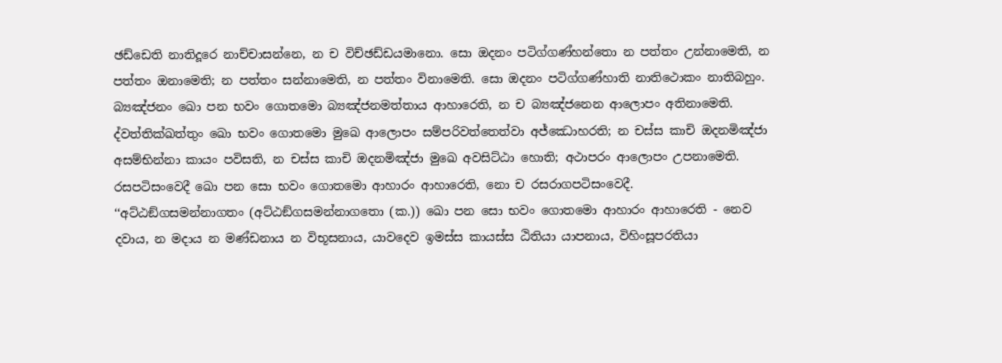ඡඩ්ඩෙති නාතිදූරෙ නාච්චාසන්නෙ, න ච විච්ඡඩ්ඩයමානො. සො ඔදනං පටිග්ගණ්හන්තො න පත්තං උන්නාමෙති, න පත්තං ඔනාමෙති; න පත්තං සන්නාමෙති, න පත්තං විනාමෙති. සො ඔදනං පටිග්ගණ්හාති නාතිථොකං නාතිබහුං. බ්‍යඤ්ජනං ඛො පන භවං ගොතමො බ්‍යඤ්ජනමත්තාය ආහාරෙති, න ච බ්‍යඤ්ජනෙන ආලොපං අතිනාමෙති. ද්වත්තික්ඛත්තුං ඛො භවං ගොතමො මුඛෙ ආලොපං සම්පරිවත්තෙත්වා අජ්ඣොහරති; න චස්ස කාචි ඔදනමිඤ්ජා අසම්භින්නා කායං පවිසති, න චස්ස කාචි ඔදනමිඤ්ජා මුඛෙ අවසිට්ඨා හොති; අථාපරං ආලොපං උපනාමෙති. රසපටිසංවෙදී ඛො පන සො භවං ගොතමො ආහාරං ආහාරෙති, නො ච රසරාගපටිසංවෙදී.
‘‘අට්ඨඞ්ගසමන්නාගතං (අට්ඨඞ්ගසමන්නාගතො (ක.)) ඛො පන සො භවං ගොතමො ආහාරං ආහාරෙති - නෙව දවාය, න මදාය න මණ්ඩනාය න විභූසනාය, යාවදෙව ඉමස්ස කායස්ස ඨිතියා යාපනාය, විහිංසූපරතියා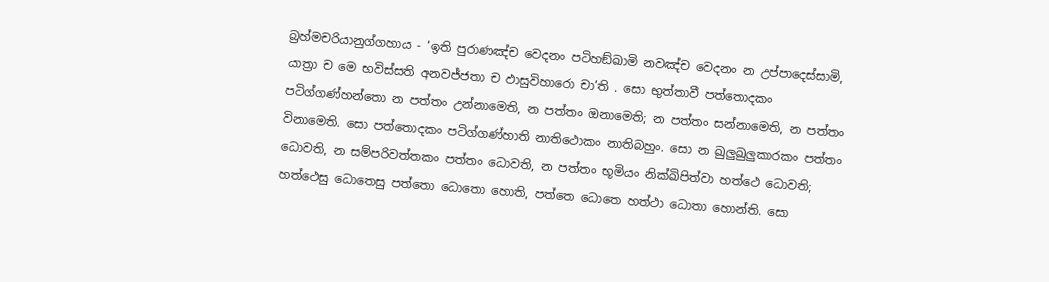බ්‍රහ්මචරියානුග්ගහාය - ‘ඉති පුරාණඤ්ච වෙදනං පටිහඞ්ඛාමි නවඤ්ච වෙදනං න උප්පාදෙස්සාමි, යාත්‍රා ච මෙ භවිස්සති අනවජ්ජතා ච ඵාසුවිහාරො චා’ති . සො භුත්තාවී පත්තොදකං පටිග්ගණ්හන්තො න පත්තං උන්නාමෙති, න පත්තං ඔනාමෙති; න පත්තං සන්නාමෙති, න පත්තං විනාමෙති. සො පත්තොදකං පටිග්ගණ්හාති නාතිථොකං නාතිබහුං. සො න ඛුලුඛුලුකාරකං පත්තං ධොවති, න සම්පරිවත්තකං පත්තං ධොවති, න පත්තං භූමියං නික්ඛිපිත්වා හත්ථෙ ධොවති; හත්ථෙසු ධොතෙසු පත්තො ධොතො හොති, පත්තෙ ධොතෙ හත්ථා ධොතා හොන්ති. සො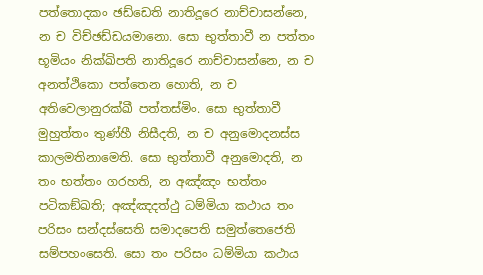පත්තොදකං ඡඩ්ඩෙති නාතිදූරෙ නාච්චාසන්නෙ, න ච විච්ඡඩ්ඩයමානො. සො භුත්තාවී න පත්තං භූමියං නික්ඛිපති නාතිදූරෙ නාච්චාසන්නෙ, න ච අනත්ථිකො පත්තෙන හොති, න ච අතිවෙලානුරක්ඛී පත්තස්මිං. සො භුත්තාවී මුහුත්තං තුණ්හී නිසීදති, න ච අනුමොදනස්ස කාලමතිනාමෙති. සො භුත්තාවී අනුමොදති, න තං භත්තං ගරහති, න අඤ්ඤං භත්තං පටිකඞ්ඛති; අඤ්ඤදත්ථු ධම්මියා කථාය තං පරිසං සන්දස්සෙති සමාදපෙති සමුත්තෙජෙති සම්පහංසෙති. සො තං පරිසං ධම්මියා කථාය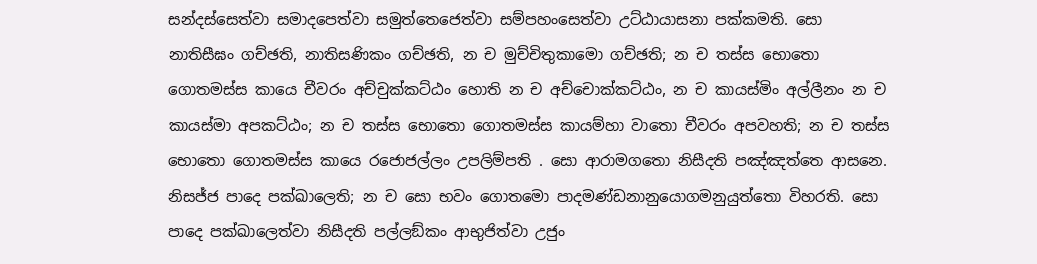සන්දස්සෙත්වා සමාදපෙත්වා සමුත්තෙජෙත්වා සම්පහංසෙත්වා උට්ඨායාසනා පක්කමති. සො නාතිසීඝං ගච්ඡති, නාතිසණිකං ගච්ඡති, න ච මුච්චිතුකාමො ගච්ඡති; න ච තස්ස භොතො ගොතමස්ස කායෙ චීවරං අච්චුක්කට්ඨං හොති න ච අච්චොක්කට්ඨං, න ච කායස්මිං අල්ලීනං න ච කායස්මා අපකට්ඨං; න ච තස්ස භොතො ගොතමස්ස කායම්හා වාතො චීවරං අපවහති; න ච තස්ස භොතො ගොතමස්ස කායෙ රජොජල්ලං උපලිම්පති . සො ආරාමගතො නිසීදති පඤ්ඤත්තෙ ආසනෙ. නිසජ්ජ පාදෙ පක්ඛාලෙති; න ච සො භවං ගොතමො පාදමණ්ඩනානුයොගමනුයුත්තො විහරති. සො පාදෙ පක්ඛාලෙත්වා නිසීදති පල්ලඞ්කං ආභුජිත්වා උජුං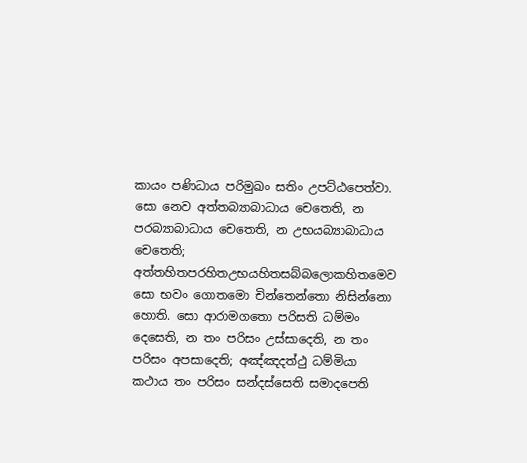කායං පණිධාය පරිමුඛං සතිං උපට්ඨපෙත්වා. සො නෙව අත්තබ්‍යාබාධාය චෙතෙති, න පරබ්‍යාබාධාය චෙතෙති, න උභයබ්‍යාබාධාය චෙතෙති; අත්තහිතපරහිතඋභයහිතසබ්බලොකහිතමෙව සො භවං ගොතමො චින්තෙන්තො නිසින්නො හොති. සො ආරාමගතො පරිසති ධම්මං දෙසෙති, න තං පරිසං උස්සාදෙති, න තං පරිසං අපසාදෙති; අඤ්ඤදත්ථු ධම්මියා කථාය තං පරිසං සන්දස්සෙති සමාදපෙති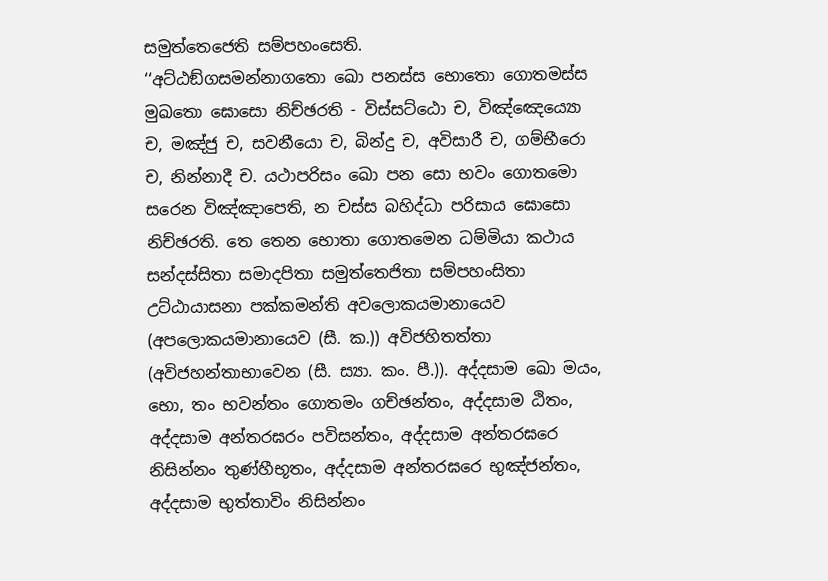සමුත්තෙජෙති සම්පහංසෙති.
‘‘අට්ඨඞ්ගසමන්නාගතො ඛො පනස්ස භොතො ගොතමස්ස මුඛතො ඝොසො නිච්ඡරති - විස්සට්ඨො ච, විඤ්ඤෙය්‍යො ච, මඤ්ජු ච, සවනීයො ච, බින්දු ච, අවිසාරී ච, ගම්භීරො ච, නින්නාදී ච. යථාපරිසං ඛො පන සො භවං ගොතමො සරෙන විඤ්ඤාපෙති, න චස්ස බහිද්ධා පරිසාය ඝොසො නිච්ඡරති. තෙ තෙන භොතා ගොතමෙන ධම්මියා කථාය සන්දස්සිතා සමාදපිතා සමුත්තෙජිතා සම්පහංසිතා උට්ඨායාසනා පක්කමන්ති අවලොකයමානායෙව (අපලොකයමානායෙව (සී. ක.)) අවිජහිතත්තා (අවිජහන්තාභාවෙන (සී. ස්‍යා. කං. පී.)). අද්දසාම ඛො මයං, භො, තං භවන්තං ගොතමං ගච්ඡන්තං, අද්දසාම ඨිතං, අද්දසාම අන්තරඝරං පවිසන්තං, අද්දසාම අන්තරඝරෙ නිසින්නං තුණ්හීභූතං, අද්දසාම අන්තරඝරෙ භුඤ්ජන්තං, අද්දසාම භුත්තාවිං නිසින්නං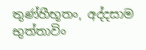තුණ්හීභූතං, අද්දසාම භුත්තාවිං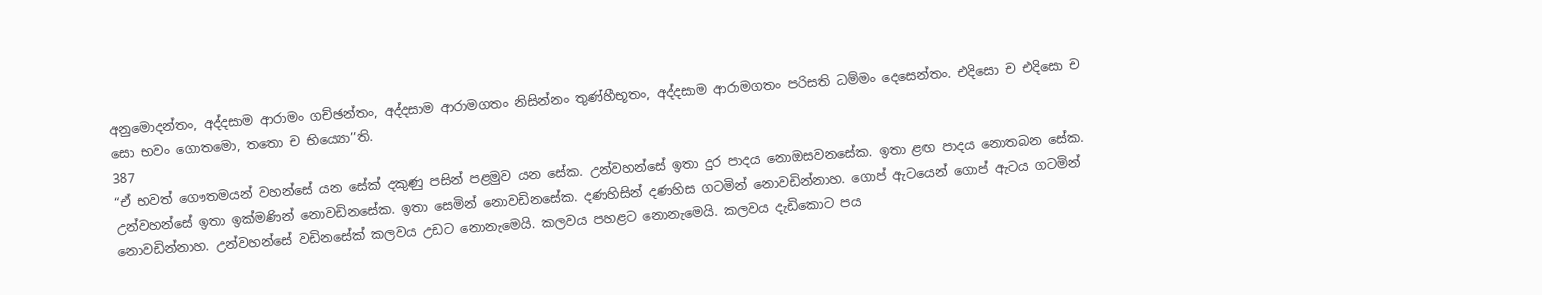අනුමොදන්තං, අද්දසාම ආරාමං ගච්ඡන්තං, අද්දසාම ආරාමගතං නිසින්නං තුණ්හීභූතං, අද්දසාම ආරාමගතං පරිසති ධම්මං දෙසෙන්තං. එදිසො ච එදිසො ච සො භවං ගොතමො, තතො ච භිය්‍යො’’ති.
387
“ඒ භවත් ගෞතමයන් වහන්සේ යන සේක් දකුණු පසින් පළමුව යන සේක. උන්වහන්සේ ඉතා දුර පාදය නොඔසවනසේක. ඉතා ළඟ පාදය නොතබන සේක. උන්වහන්සේ ඉතා ඉක්මණින් නොවඩිනසේක. ඉතා සෙමින් නොවඩිනසේක. දණහිසින් දණහිස ගටමින් නොවඩින්නාහ. ගොප් ඇටයෙන් ගොප් ඇටය ගටමින් නොවඩින්නාහ. උන්වහන්සේ වඩිනසේක් කලවය උඩට නොනැමෙයි. කලවය පහළට නොනැමෙයි. කලවය දැඩිකොට පය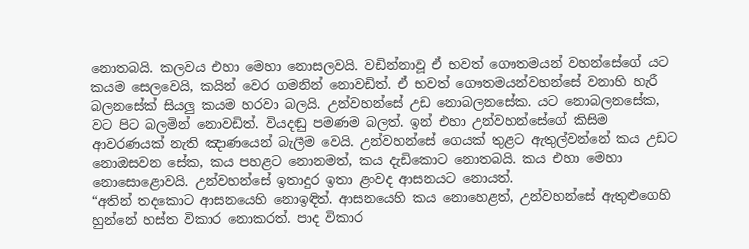නොතබයි. කලවය එහා මෙහා නොසලවයි. වඩින්නාවූ ඒ භවත් ගෞතමයන් වහන්සේගේ යට කයම සෙලවෙයි, කයින් වෙර ගමනින් නොවඩිත්. ඒ භවත් ගෞතමයන්වහන්සේ වනාහි හැරී බලනසේක් සියලු කයම හරවා බලයි. උන්වහන්සේ උඩ නොබලනසේක. යට නොබලනසේක, වට පිට බලමින් නොවඩිත්. වියදඬු පමණම බලත්. ඉන් එහා උන්වහන්සේගේ කිසිම ආවරණයක් නැති ඤාණයෙන් බැලීම වෙයි. උන්වහන්සේ ගෙයක් තුළට ඇතුල්වන්නේ කය උඩට නොඔසවන සේක, කය පහළට නොනමත්, කය දැඩිකොට නොතබයි. කය එහා මෙහා නොසොළොවයි. උන්වහන්සේ ඉතාදුර ඉතා ළංවද ආසනයට නොයත්.
“අතින් තදකොට ආසනයෙහි නොඉඳිත්. ආසනයෙහි කය නොහෙළත්, උන්වහන්සේ ඇතුළුගෙහි හුන්නේ හස්ත විකාර නොකරත්. පාද විකාර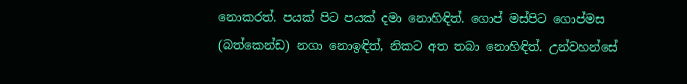නොකරත්. පයක් පිට පයක් දමා නොහිඳිත්. ගොප් මස්පිට ගොප්මස (බත්කෙන්ඩ) නගා නොඉඳිත්, නිකට අත තබා නොහිඳිත්. උන්වහන්සේ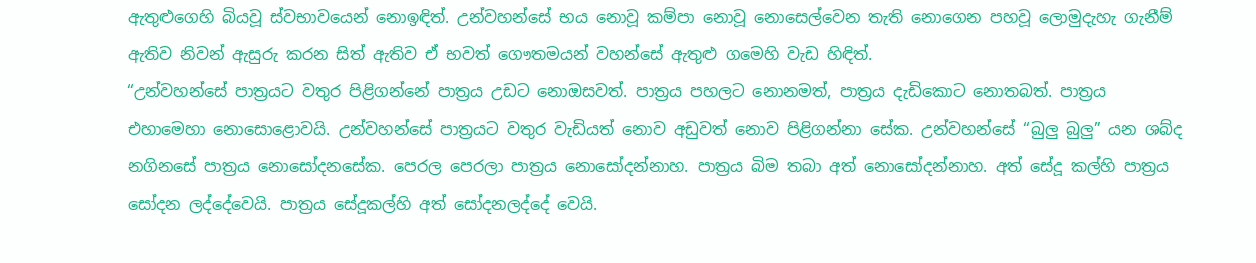ඇතුළුගෙහි බියවූ ස්වභාවයෙන් නොඉඳිත්. උන්වහන්සේ භය නොවූ කම්පා නොවූ නොසෙල්වෙන තැති නොගෙන පහවූ ලොමුදැහැ ගැනීම් ඇතිව නිවන් ඇසුරු කරන සිත් ඇතිව ඒ භවත් ගෞතමයන් වහන්සේ ඇතුළු ගමෙහි වැඩ හිඳිත්.
“උන්වහන්සේ පාත්‍රයට වතුර පිළිගන්නේ පාත්‍රය උඩට නොඔසවත්. පාත්‍රය පහලට නොනමත්, පාත්‍රය දැඩිකොට නොතබත්. පාත්‍රය එහාමෙහා නොසොළොවයි. උන්වහන්සේ පාත්‍රයට වතුර වැඩියත් නොව අඩුවත් නොව පිළිගන්නා සේක. උන්වහන්සේ “බුලු බුලු” යන ශබ්ද නගිනසේ පාත්‍රය නොසෝදනසේක. පෙරල පෙරලා පාත්‍රය නොසෝදන්නාහ. පාත්‍රය බිම තබා අත් නොසෝදන්නාහ. අත් සේදූ කල්හි පාත්‍රය සෝදන ලද්දේවෙයි. පාත්‍රය සේදූකල්හි අත් සෝදනලද්දේ වෙයි.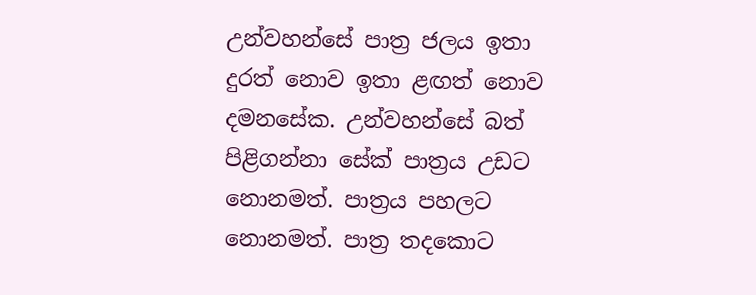උන්වහන්සේ පාත්‍ර ජලය ඉතා දුරත් නොව ඉතා ළඟත් නොව දමනසේක. උන්වහන්සේ බත් පිළිගන්නා සේක් පාත්‍රය උඩට නොනමත්. පාත්‍රය පහලට නොනමත්. පාත්‍ර තදකොට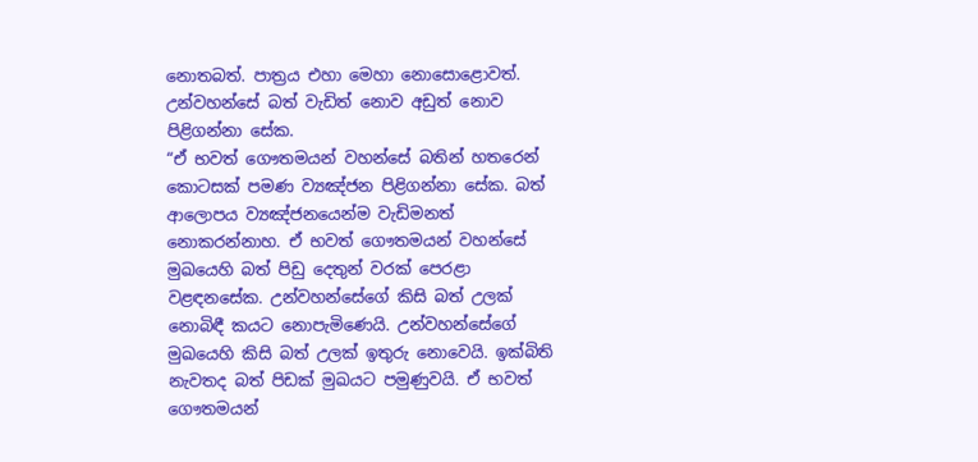නොතබත්. පාත්‍රය එහා මෙහා නොසොළොවත්. උන්වහන්සේ බත් වැඩිත් නොව අඩුත් නොව පිළිගන්නා සේක.
“ඒ භවත් ගෞතමයන් වහන්සේ බතින් හතරෙන් කොටසක් පමණ ව්‍යඤ්ජන පිළිගන්නා සේක. බත් ආලොපය ව්‍යඤ්ජනයෙන්ම වැඩිමනත් නොකරන්නාහ. ඒ භවත් ගෞතමයන් වහන්සේ මුඛයෙහි බත් පිඩු දෙතුන් වරක් පෙරළා වළඳනසේක. උන්වහන්සේගේ කිසි බත් උලක් නොබිඳී කයට නොපැමිණෙයි. උන්වහන්සේගේ මුඛයෙහි කිසි බත් උලක් ඉතුරු නොවෙයි. ඉක්බිති නැවතද බත් පිඩක් මුඛයට පමුණුවයි. ඒ භවත් ගෞතමයන්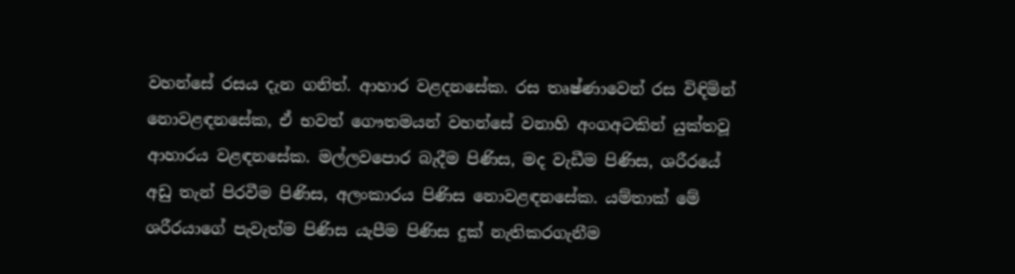වහන්සේ රසය දැන ගනිත්. ආහාර වළදනසේක. රස තෘෂ්ණාවෙන් රස විඳිමින් නොවළඳනසේක, ඒ භවත් ගෞතමයන් වහන්සේ වනාහි අංගඅටකින් යුක්තවූ ආහාරය වළඳනසේක. මල්ලවපොර බැදීම පිණිස, මද වැඩීම පිණිස, ශරීරයේ අඩු තැන් පිරවීම පිණිස, අලංකාරය පිණිස නොවළඳනසේක. යම්තාක් මේ ශරීරයාගේ පැවැත්ම පිණිස යැපීම පිණිස දුක් නැතිකරගැනීම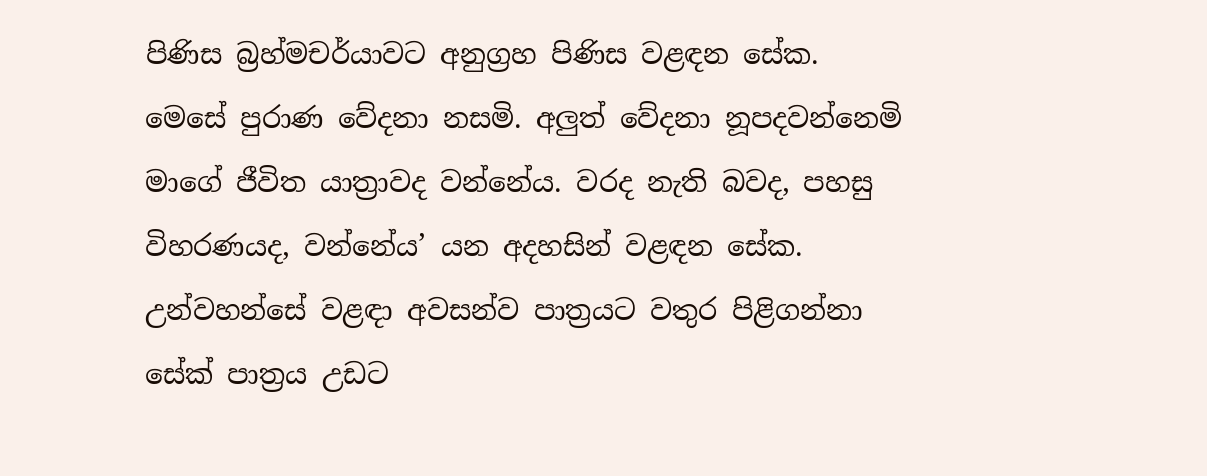පිණිස බ්‍රහ්මචර්යාවට අනුග්‍රහ පිණිස වළඳන සේක. මෙසේ පුරාණ වේදනා නසමි. අලුත් වේදනා නූපදවන්නෙමි මාගේ ජීවිත යාත්‍රාවද වන්නේය. වරද නැති බවද, පහසු විහරණයද, වන්නේය’ යන අදහසින් වළඳන සේක. උන්වහන්සේ වළඳා අවසන්ව පාත්‍රයට වතුර පිළිගන්නා සේක් පාත්‍රය උඩට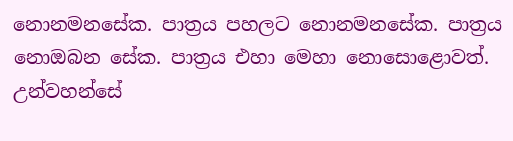නොනමනසේක. පාත්‍රය පහලට නොනමනසේක. පාත්‍රය නොඔබන සේක. පාත්‍රය එහා මෙහා නොසොළොවත්. උන්වහන්සේ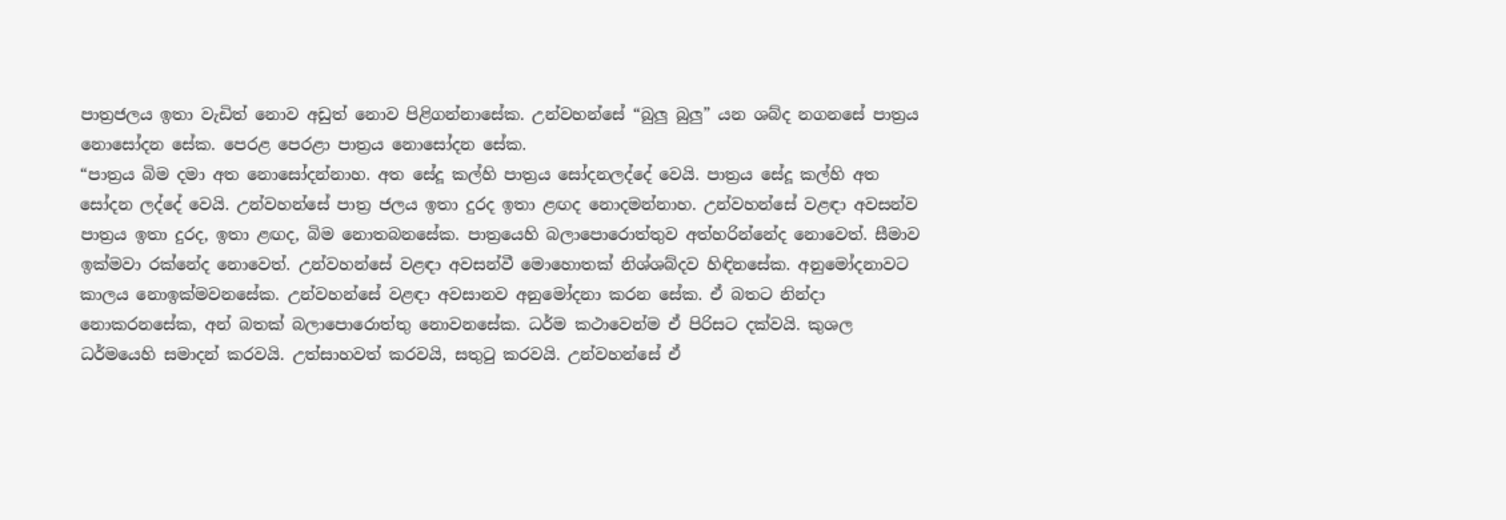පාත්‍රජලය ඉතා වැඩිත් නොව අඩුත් නොව පිළිගන්නාසේක. උන්වහන්සේ “බුලු බුලු” යන ශබ්ද නගනසේ පාත්‍රය නොසෝදන සේක. පෙරළ පෙරළා පාත්‍රය නොසෝදන සේක.
“පාත්‍රය බිම දමා අත නොසෝදන්නාහ. අත සේදූ කල්හි පාත්‍රය සෝදනලද්දේ වෙයි. පාත්‍රය සේදූ කල්හි අත සෝදන ලද්දේ වෙයි. උන්වහන්සේ පාත්‍ර ජලය ඉතා දුරද ඉතා ළඟද නොදමන්නාහ. උන්වහන්සේ වළඳා අවසන්ව පාත්‍රය ඉතා දුරද, ඉතා ළඟද, බිම නොතබනසේක. පාත්‍රයෙහි බලාපොරොත්තුව අත්හරින්නේද නොවෙත්. සීමාව ඉක්මවා රක්නේද නොවෙත්. උන්වහන්සේ වළඳා අවසන්වී මොහොතක් නිශ්ශබ්දව හිඳිනසේක. අනුමෝදනාවට කාලය නොඉක්මවනසේක. උන්වහන්සේ වළඳා අවසානව අනුමෝදනා කරන සේක. ඒ බතට නින්දා නොකරනසේක, අන් බතක් බලාපොරොත්තු නොවනසේක. ධර්ම කථාවෙන්ම ඒ පිරිසට දක්වයි. කුශල ධර්මයෙහි සමාදන් කරවයි. උත්සාහවත් කරවයි, සතුටු කරවයි. උන්වහන්සේ ඒ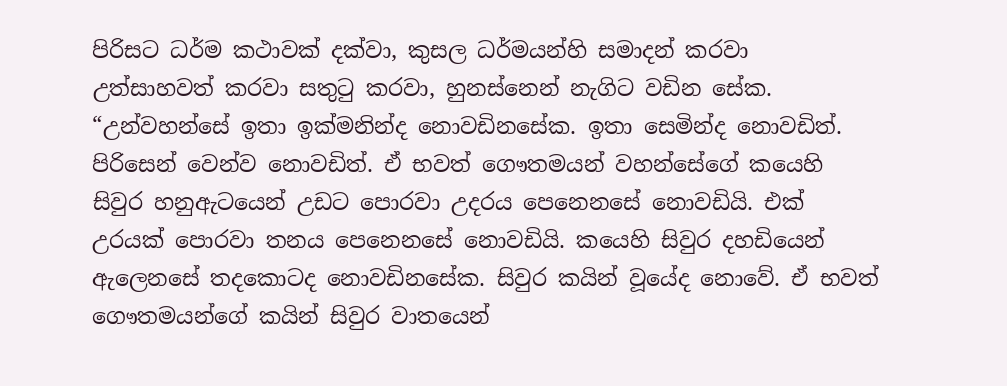පිරිසට ධර්ම කථාවක් දක්වා, කුසල ධර්මයන්හි සමාදන් කරවා උත්සාහවත් කරවා සතුටු කරවා, හුනස්නෙන් නැගිට වඩින සේක.
“උන්වහන්සේ ඉතා ඉක්මනින්ද නොවඩිනසේක. ඉතා සෙමින්ද නොවඩිත්. පිරිසෙන් වෙන්ව නොවඩිත්. ඒ භවත් ගෞතමයන් වහන්සේගේ කයෙහි සිවුර හනුඇටයෙන් උඩට පොරවා උදරය පෙනෙනසේ නොවඩියි. එක් උරයක් පොරවා තනය පෙනෙනසේ නොවඩියි. කයෙහි සිවුර දහඩියෙන් ඇලෙනසේ තදකොටද නොවඩිනසේක. සිවුර කයින් වූයේද නොවේ. ඒ භවත් ගෞතමයන්ගේ කයින් සිවුර වාතයෙන්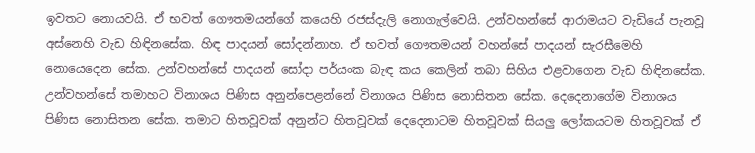ඉවතට නොයවයි. ඒ භවත් ගෞතමයන්ගේ කයෙහි රජස්දැලි නොගැල්වෙයි. උන්වහන්සේ ආරාමයට වැඩියේ පැනවූ අස්නෙහි වැඩ හිඳිනසේක. හිඳ පාදයන් සෝදන්නාහ. ඒ භවත් ගෞතමයන් වහන්සේ පාදයන් සැරසීමෙහි නොයෙදෙන සේක. උන්වහන්සේ පාදයන් සෝදා පර්යංක බැඳ කය කෙලින් තබා සිහිය එළවාගෙන වැඩ හිඳිනසේක. උන්වහන්සේ තමාහට විනාශය පිණිස අනුන්පෙළන්නේ විනාශය පිණිස නොසිතන සේක. දෙදෙනාගේම විනාශය පිණිස නොසිතන සේක. තමාට හිතවූවක් අනුන්ට හිතවූවක් දෙදෙනාටම හිතවූවක් සියලු ලෝකයටම හිතවූවක් ඒ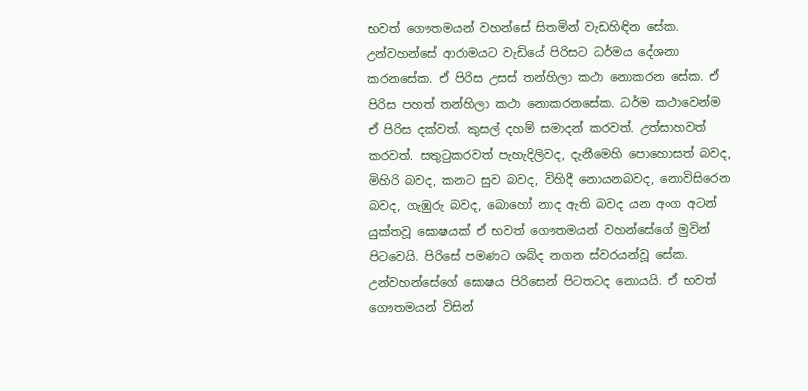භවත් ගෞතමයන් වහන්සේ සිතමින් වැඩහිඳින සේක. උන්වහන්සේ ආරාමයට වැඩියේ පිරිසට ධර්මය දේශනා කරනසේක. ඒ පිරිස උසස් තන්හිලා කථා නොකරන සේක. ඒ පිරිස පහත් තන්හිලා කථා නොකරනසේක. ධර්ම කථාවෙන්ම ඒ පිරිස දක්වත්. කුසල් දහම් සමාදන් කරවත්. උත්සාහවත් කරවත්. සතුටුකරවත් පැහැදිලිවද, දැනීමෙහි පොහොසත් බවද, මිහිරි බවද, කනට සුව බවද, විහිදී නොයනබවද, නොවිසිරෙන බවද, ගැඹුරු බවද, බොහෝ නාද ඇති බවද යන අංග අටන් යුක්තවූ ඝොෂයක් ඒ භවත් ගෞතමයන් වහන්සේගේ මුවින් පිටවෙයි. පිරිසේ පමණට ශබ්ද නගන ස්වරයන්වූ සේක. උන්වහන්සේගේ ඝොෂය පිරිසෙන් පිටතටද නොයයි. ඒ භවත් ගෞතමයන් විසින්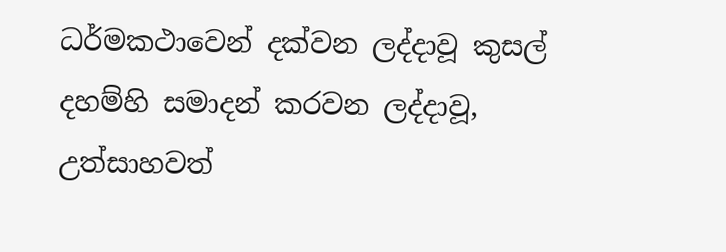ධර්මකථාවෙන් දක්වන ලද්දාවූ කුසල් දහම්හි සමාදන් කරවන ලද්දාවූ, උත්සාහවත්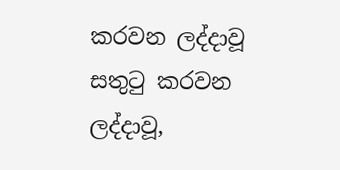කරවන ලද්දාවූ සතුටු කරවන ලද්දාවූ,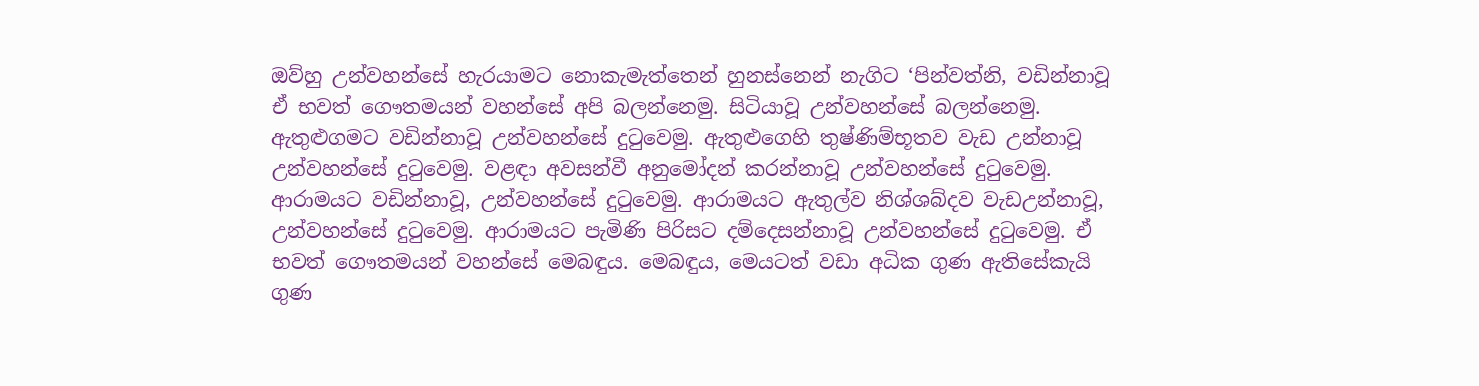ඔව්හු උන්වහන්සේ හැරයාමට නොකැමැත්තෙන් හුනස්නෙන් නැගිට ‘පින්වත්නි, වඩින්නාවූ ඒ භවත් ගෞතමයන් වහන්සේ අපි බලන්නෙමු. සිටියාවූ උන්වහන්සේ බලන්නෙමු. ඇතුළුගමට වඩින්නාවූ උන්වහන්සේ දුටුවෙමු. ඇතුළුගෙහි තුෂ්ණිම්භූතව වැඩ උන්නාවූ උන්වහන්සේ දුටුවෙමු. වළඳා අවසන්වී අනුමෝදන් කරන්නාවූ උන්වහන්සේ දුටුවෙමු. ආරාමයට වඩින්නාවූ, උන්වහන්සේ දුටුවෙමු. ආරාමයට ඇතුල්ව නිශ්ශබ්දව වැඩඋන්නාවූ, උන්වහන්සේ දුටුවෙමු. ආරාමයට පැමිණි පිරිසට දම්දෙසන්නාවූ උන්වහන්සේ දුටුවෙමු. ඒ භවත් ගෞතමයන් වහන්සේ මෙබඳුය. මෙබඳුය, මෙයටත් වඩා අධික ගුණ ඇතිසේකැයි ගුණ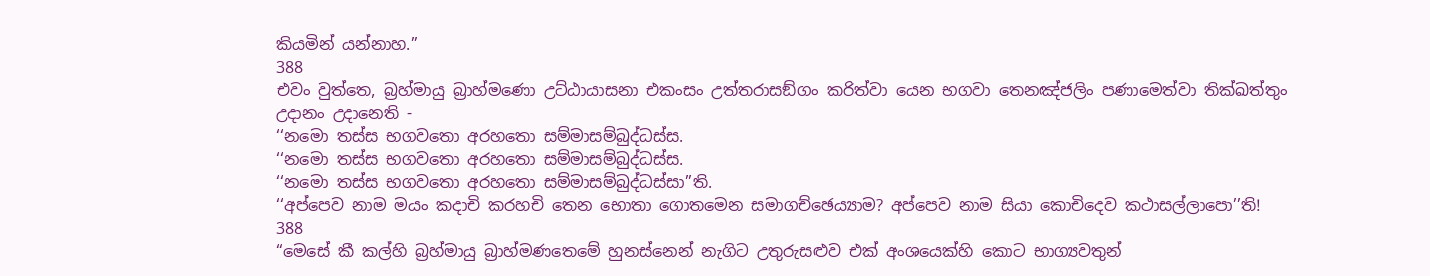කියමින් යන්නාහ.”
388
එවං වුත්තෙ, බ්‍රහ්මායු බ්‍රාහ්මණො උට්ඨායාසනා එකංසං උත්තරාසඞ්ගං කරිත්වා යෙන භගවා තෙනඤ්ජලිං පණාමෙත්වා තික්ඛත්තුං උදානං උදානෙති -
‘‘නමො තස්ස භගවතො අරහතො සම්මාසම්බුද්ධස්ස.
‘‘නමො තස්ස භගවතො අරහතො සම්මාසම්බුද්ධස්ස.
‘‘නමො තස්ස භගවතො අරහතො සම්මාසම්බුද්ධස්සා’’ති.
‘‘අප්පෙව නාම මයං කදාචි කරහචි තෙන භොතා ගොතමෙන සමාගච්ඡෙය්‍යාම? අප්පෙව නාම සියා කොචිදෙව කථාසල්ලාපො’’ති!
388
“මෙසේ කී කල්හි බ්‍රහ්මායු බ්‍රාහ්මණතෙමේ හුනස්නෙන් නැගිට උතුරුසළුව එක් අංශයෙක්හි කොට භාග්‍යවතුන්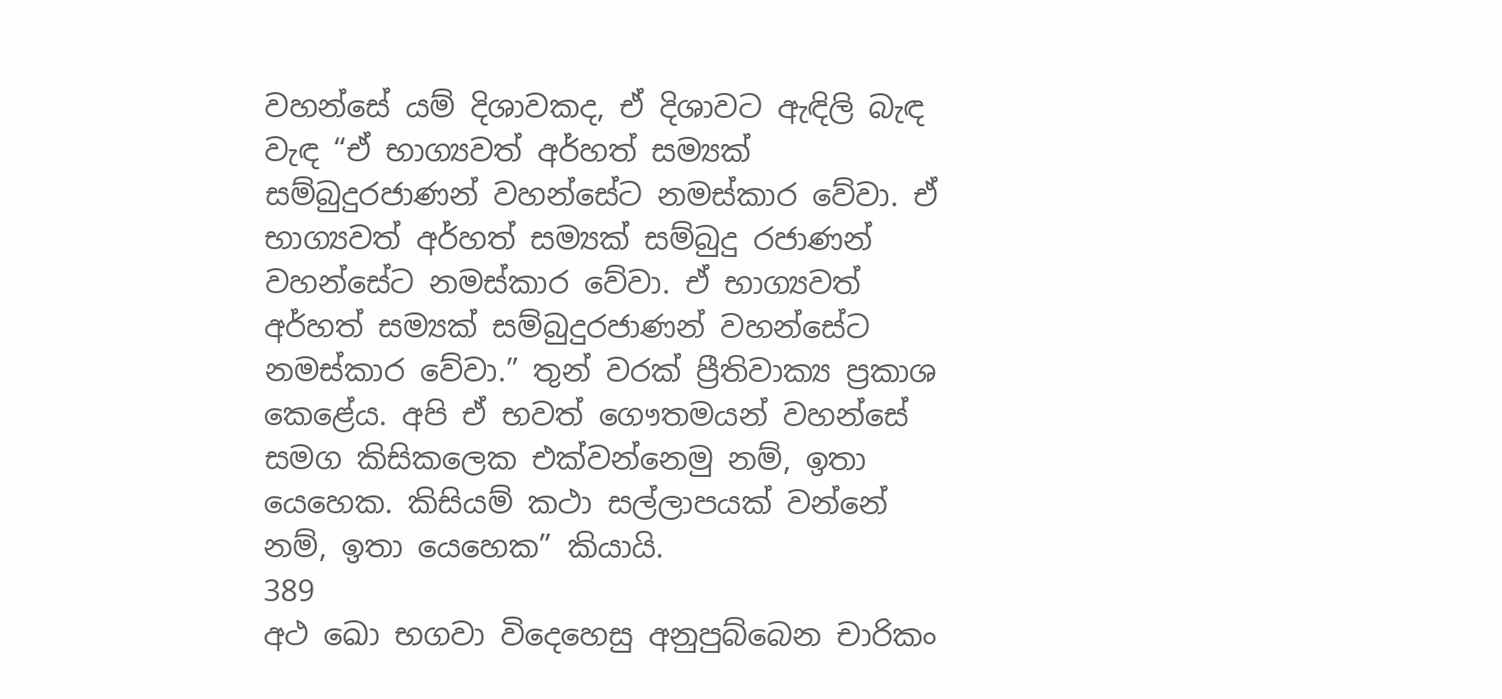වහන්සේ යම් දිශාවකද, ඒ දිශාවට ඇඳිලි බැඳ වැඳ “ඒ භාග්‍යවත් අර්හත් සම්‍යක් සම්බුදුරජාණන් වහන්සේට නමස්කාර වේවා. ඒ භාග්‍යවත් අර්හත් සම්‍යක් සම්බුදු රජාණන් වහන්සේට නමස්කාර වේවා. ඒ භාග්‍යවත් අර්හත් සම්‍යක් සම්බුදුරජාණන් වහන්සේට නමස්කාර වේවා.” තුන් වරක් ප්‍රීතිවාක්‍ය ප්‍රකාශ කෙළේය. අපි ඒ භවත් ගෞතමයන් වහන්සේ සමග කිසිකලෙක එක්වන්නෙමු නම්, ඉතා යෙහෙක. කිසියම් කථා සල්ලාපයක් වන්නේ නම්, ඉතා යෙහෙක” කියායි.
389
අථ ඛො භගවා විදෙහෙසු අනුපුබ්බෙන චාරිකං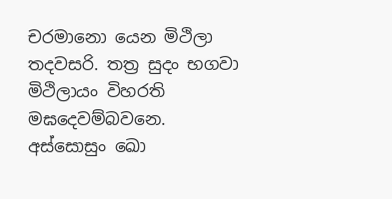චරමානො යෙන මිථිලා තදවසරි. තත්‍ර සුදං භගවා මිථිලායං විහරති මඝදෙවම්බවනෙ. අස්සොසුං ඛො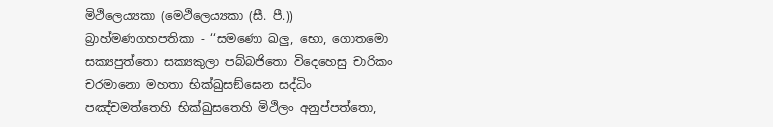මිථිලෙය්‍යකා (මෙථිලෙය්‍යකා (සී. පී.)) බ්‍රාහ්මණගහපතිකා - ‘‘සමණො ඛලු, භො, ගොතමො සක්‍යපුත්තො සක්‍යකුලා පබ්බජිතො විදෙහෙසු චාරිකං චරමානො මහතා භික්ඛුසඞ්ඝෙන සද්ධිං පඤ්චමත්තෙහි භික්ඛුසතෙහි මිථිලං අනුප්පත්තො,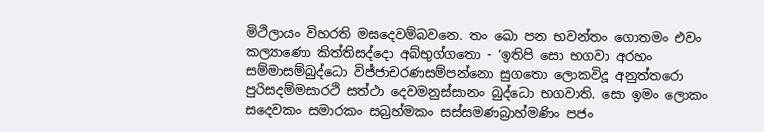මිථිලායං විහරති මඝදෙවම්බවනෙ. තං ඛො පන භවන්තං ගොතමං එවං කල්‍යාණො කිත්තිසද්දො අබ්භුග්ගතො - ‘ඉතිපි සො භගවා අරහං සම්මාසම්බුද්ධො විජ්ජාචරණසම්පන්නො සුගතො ලොකවිදූ අනුත්තරො පුරිසදම්මසාරථි සත්ථා දෙවමනුස්සානං බුද්ධො භගවාති. සො ඉමං ලොකං සදෙවකං සමාරකං සබ්‍රහ්මකං සස්සමණබ්‍රාහ්මණිං පජං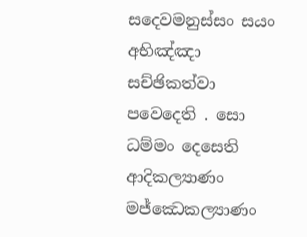සදෙවමනුස්සං සයං අභිඤ්ඤා සච්ඡිකත්වා පවෙදෙති . සො ධම්මං දෙසෙති ආදිකල්‍යාණං මජ්ඣෙකල්‍යාණං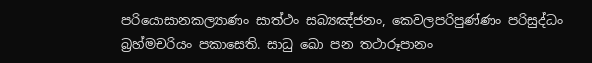පරියොසානකල්‍යාණං සාත්ථං සබ්‍යඤ්ජනං, කෙවලපරිපුණ්ණං පරිසුද්ධං බ්‍රහ්මචරියං පකාසෙති. සාධු ඛො පන තථාරූපානං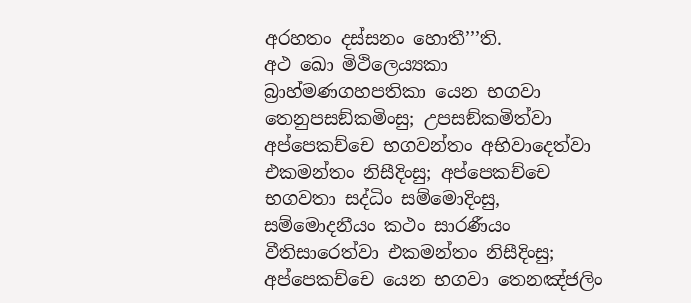අරහතං දස්සනං හොතී’’’ති.
අථ ඛො මිථිලෙය්‍යකා බ්‍රාහ්මණගහපතිකා යෙන භගවා තෙනුපසඞ්කමිංසු; උපසඞ්කමිත්වා අප්පෙකච්චෙ භගවන්තං අභිවාදෙත්වා එකමන්තං නිසීදිංසු; අප්පෙකච්චෙ භගවතා සද්ධිං සම්මොදිංසු, සම්මොදනීයං කථං සාරණීයං වීතිසාරෙත්වා එකමන්තං නිසීදිංසු; අප්පෙකච්චෙ යෙන භගවා තෙනඤ්ජලිං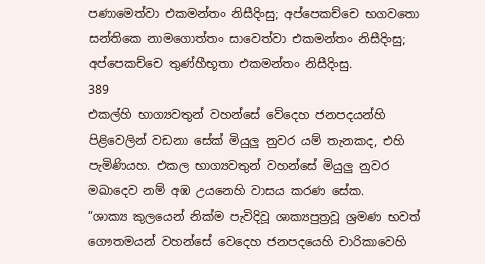පණාමෙත්වා එකමන්තං නිසීදිංසු; අප්පෙකච්චෙ භගවතො සන්තිකෙ නාමගොත්තං සාවෙත්වා එකමන්තං නිසීදිංසු; අප්පෙකච්චෙ තුණ්හීභූතා එකමන්තං නිසීදිංසු.
389
එකල්හි භාග්‍යවතුන් වහන්සේ වේදෙහ ජනපදයන්හි පිළිවෙලින් වඩනා සේක් මියුලු නුවර යම් තැනකද, එහි පැමිණියහ. එකල භාග්‍යවතුන් වහන්සේ මියුලු නුවර මඛාදෙව නම් අඹ උයනෙහි වාසය කරණ සේක.
“ශාක්‍ය කුලයෙන් නික්ම පැවිදිවූ ශාක්‍යපුත්‍රවූ ශ්‍රමණ භවත් ගෞතමයන් වහන්සේ වෙදෙහ ජනපදයෙහි චාරිකාවෙහි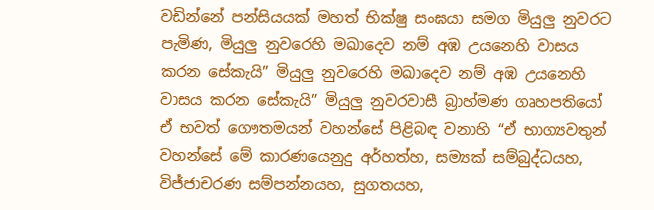වඩින්නේ පන්සියයක් මහත් භික්ෂු සංඝයා සමග මියුලු නුවරට පැමිණ, මියුලු නුවරෙහි මඛාදෙව නම් අඹ උයනෙහි වාසය කරන සේකැයි” මියුලු නුවරෙහි මඛාදෙව නම් අඹ උයනෙහි වාසය කරන සේකැයි” මියුලු නුවරවාසී බ්‍රාහ්මණ ගෘහපතියෝ ඒ භවත් ගෞතමයන් වහන්සේ පිළිබඳ වනාහි “ඒ භාග්‍යවතුන් වහන්සේ මේ කාරණයෙනුදු අර්හත්හ, සම්‍යක් සම්බුද්ධයහ, විජ්ජාචරණ සම්පන්නයහ, සුගතයහ,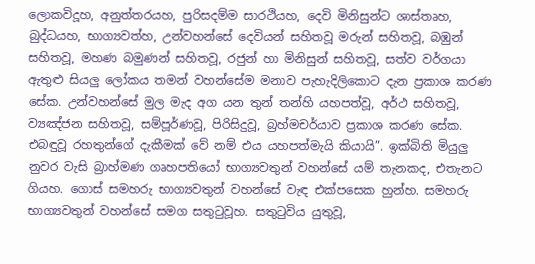ලොකවිදූහ, අනුත්තරයහ, පුරිසදම්ම සාරථියහ, දෙවි මිනිසුන්ට ශාස්තෘහ, බුද්ධයහ, භාග්‍යවත්හ, උන්වහන්සේ දෙවියන් සහිතවූ මරුන් සහිතවූ, බඹුන් සහිතවූ, මහණ බමුණන් සහිතවූ, රජුන් හා මිනිසුන් සහිතවූ, සත්ව වර්ගයා ඇතුළු සියලු ලෝකය තමන් වහන්සේම මනාව පැහැදිලිකොට දැන ප්‍රකාශ කරණ සේක. උන්වහන්සේ මුල මැද අග යන තුන් තන්හි යහපත්වූ, අර්ථ සහිතවූ, ව්‍යඤ්ජන සහිතවූ, සම්පූර්ණවූ, පිරිසිදුවූ, බ්‍රහ්මචර්යාව ප්‍රකාශ කරණ සේක. එබඳුවූ රහතුන්ගේ දැකීමක් වේ නම් එය යහපත්මැයි කියායි”. ඉක්බිති මියුලු නුවර වැසි බ්‍රාහ්මණ ගෘහපතියෝ භාග්‍යවතුන් වහන්සේ යම් තැනකද, එතැනට ගියහ. ගොස් සමහරු භාග්‍යවතුන් වහන්සේ වැඳ එක්පසෙක හුන්හ. සමහරු භාග්‍යවතුන් වහන්සේ සමග සතුටුවූහ. සතුටුවිය යුතුවූ,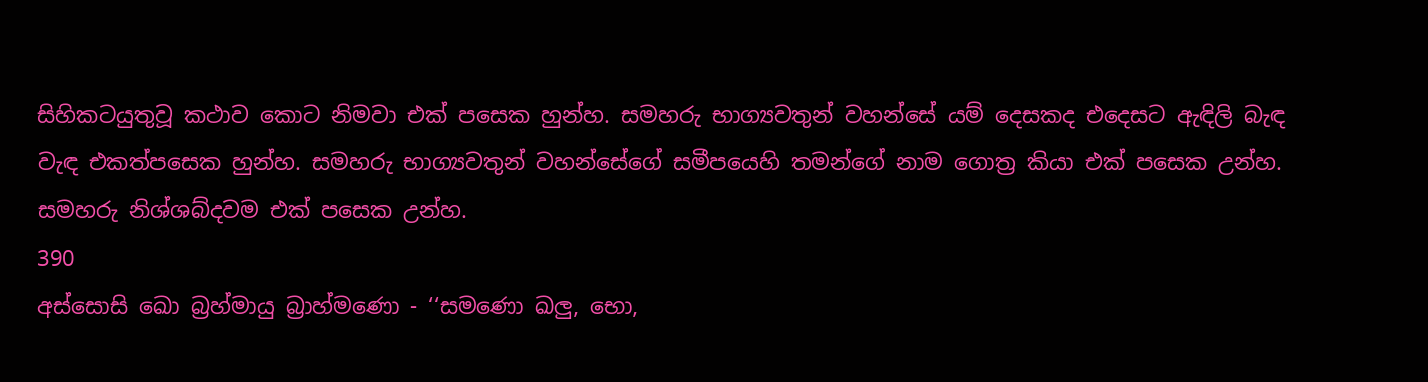සිහිකටයුතුවූ කථාව කොට නිමවා එක් පසෙක හුන්හ. සමහරු භාග්‍යවතුන් වහන්සේ යම් දෙසකද එදෙසට ඇඳිලි බැඳ වැඳ එකත්පසෙක හුන්හ. සමහරු භාග්‍යවතුන් වහන්සේගේ සමීපයෙහි තමන්ගේ නාම ගොත්‍ර කියා එක් පසෙක උන්හ. සමහරු නිශ්ශබ්දවම එක් පසෙක උන්හ.
390
අස්සොසි ඛො බ්‍රහ්මායු බ්‍රාහ්මණො - ‘‘සමණො ඛලු, භො,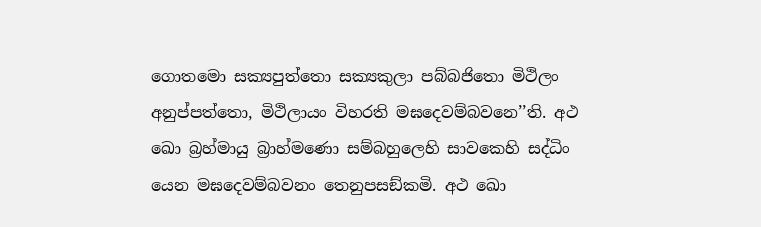ගොතමො සක්‍යපුත්තො සක්‍යකුලා පබ්බජිතො මිථිලං අනුප්පත්තො, මිථිලායං විහරති මඝදෙවම්බවනෙ’’ති. අථ ඛො බ්‍රහ්මායු බ්‍රාහ්මණො සම්බහුලෙහි සාවකෙහි සද්ධිං යෙන මඝදෙවම්බවනං තෙනුපසඞ්කමි. අථ ඛො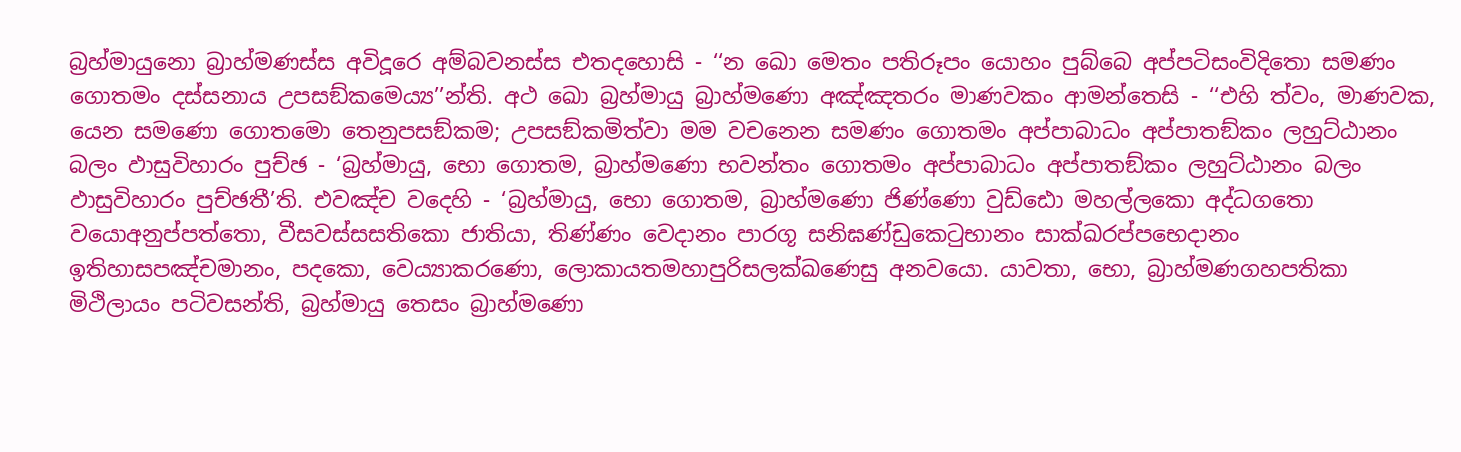බ්‍රහ්මායුනො බ්‍රාහ්මණස්ස අවිදූරෙ අම්බවනස්ස එතදහොසි - ‘‘න ඛො මෙතං පතිරූපං යොහං පුබ්බෙ අප්පටිසංවිදිතො සමණං ගොතමං දස්සනාය උපසඞ්කමෙය්‍ය’’න්ති. අථ ඛො බ්‍රහ්මායු බ්‍රාහ්මණො අඤ්ඤතරං මාණවකං ආමන්තෙසි - ‘‘එහි ත්වං, මාණවක, යෙන සමණො ගොතමො තෙනුපසඞ්කම; උපසඞ්කමිත්වා මම වචනෙන සමණං ගොතමං අප්පාබාධං අප්පාතඞ්කං ලහුට්ඨානං බලං ඵාසුවිහාරං පුච්ඡ - ‘බ්‍රහ්මායු, භො ගොතම, බ්‍රාහ්මණො භවන්තං ගොතමං අප්පාබාධං අප්පාතඞ්කං ලහුට්ඨානං බලං ඵාසුවිහාරං පුච්ඡතී’ති. එවඤ්ච වදෙහි - ‘බ්‍රහ්මායු, භො ගොතම, බ්‍රාහ්මණො ජිණ්ණො වුඩ්ඪො මහල්ලකො අද්ධගතො වයොඅනුප්පත්තො, වීසවස්සසතිකො ජාතියා, තිණ්ණං වෙදානං පාරගූ සනිඝණ්ඩුකෙටුභානං සාක්ඛරප්පභෙදානං ඉතිහාසපඤ්චමානං, පදකො, වෙය්‍යාකරණො, ලොකායතමහාපුරිසලක්ඛණෙසු අනවයො. යාවතා, භො, බ්‍රාහ්මණගහපතිකා මිථිලායං පටිවසන්ති, බ්‍රහ්මායු තෙසං බ්‍රාහ්මණො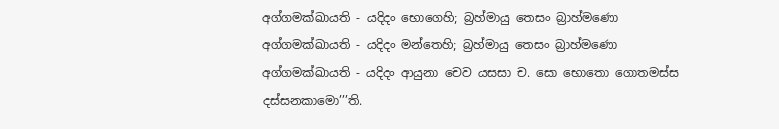අග්ගමක්ඛායති - යදිදං භොගෙහි; බ්‍රහ්මායු තෙසං බ්‍රාහ්මණො අග්ගමක්ඛායති - යදිදං මන්තෙහි; බ්‍රහ්මායු තෙසං බ්‍රාහ්මණො අග්ගමක්ඛායති - යදිදං ආයුනා චෙව යසසා ච. සො භොතො ගොතමස්ස දස්සනකාමො’’’ති.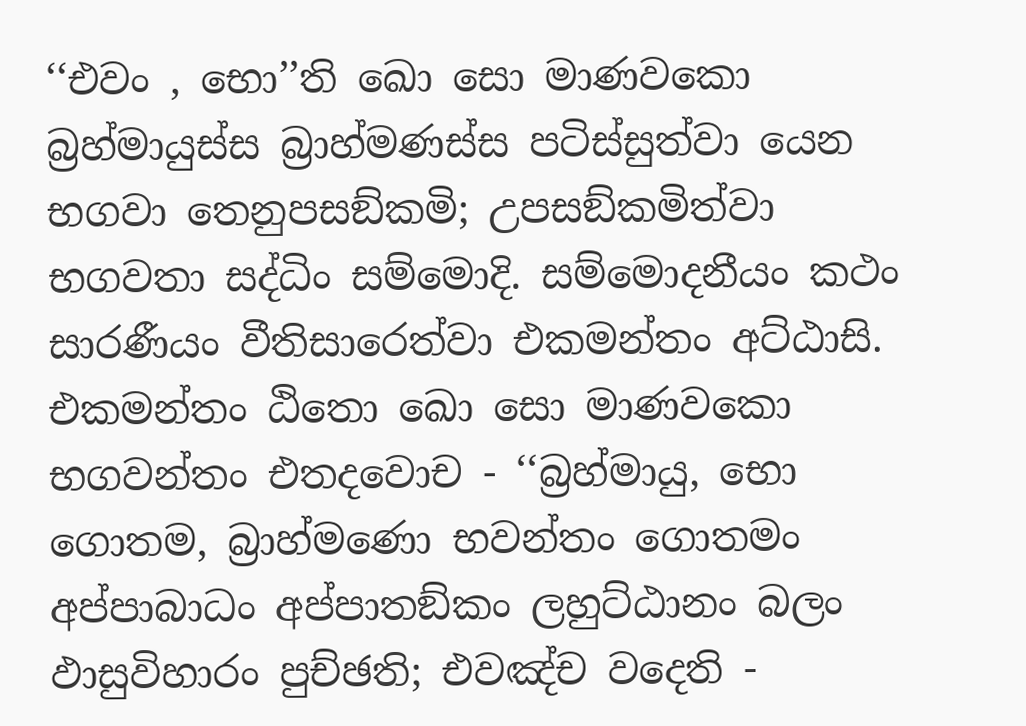‘‘එවං , භො’’ති ඛො සො මාණවකො බ්‍රහ්මායුස්ස බ්‍රාහ්මණස්ස පටිස්සුත්වා යෙන භගවා තෙනුපසඞ්කමි; උපසඞ්කමිත්වා භගවතා සද්ධිං සම්මොදි. සම්මොදනීයං කථං සාරණීයං වීතිසාරෙත්වා එකමන්තං අට්ඨාසි. එකමන්තං ඨිතො ඛො සො මාණවකො භගවන්තං එතදවොච - ‘‘බ්‍රහ්මායු, භො ගොතම, බ්‍රාහ්මණො භවන්තං ගොතමං අප්පාබාධං අප්පාතඞ්කං ලහුට්ඨානං බලං ඵාසුවිහාරං පුච්ඡති; එවඤ්ච වදෙති -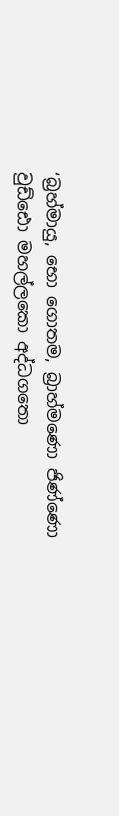‘බ්‍රහ්මායු, භො ගොතම, බ්‍රාහ්මණො ජිණ්ණො වුඩ්ඪො මහල්ලකො අද්ධගතො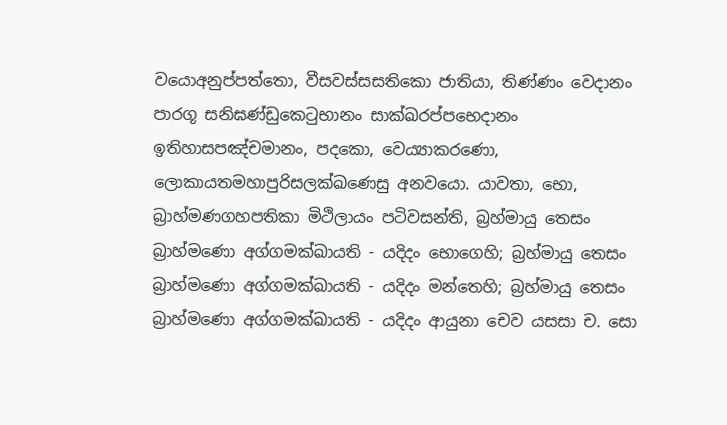වයොඅනුප්පත්තො, වීසවස්සසතිකො ජාතියා, තිණ්ණං වෙදානං පාරගූ සනිඝණ්ඩුකෙටුභානං සාක්ඛරප්පභෙදානං ඉතිහාසපඤ්චමානං, පදකො, වෙය්‍යාකරණො, ලොකායතමහාපුරිසලක්ඛණෙසු අනවයො. යාවතා, භො, බ්‍රාහ්මණගහපතිකා මිථිලායං පටිවසන්ති, බ්‍රහ්මායු තෙසං බ්‍රාහ්මණො අග්ගමක්ඛායති - යදිදං භොගෙහි; බ්‍රහ්මායු තෙසං බ්‍රාහ්මණො අග්ගමක්ඛායති - යදිදං මන්තෙහි; බ්‍රහ්මායු තෙසං බ්‍රාහ්මණො අග්ගමක්ඛායති - යදිදං ආයුනා චෙව යසසා ච. සො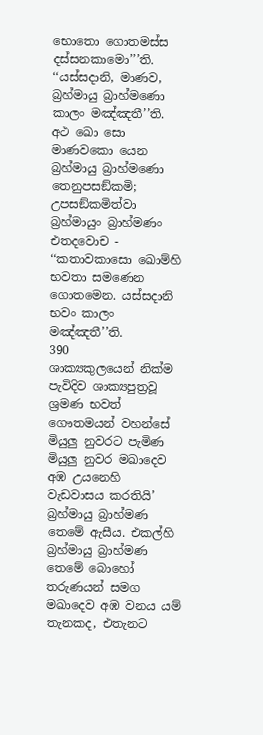භොතො ගොතමස්ස දස්සනකාමො’’’ති. ‘‘යස්සදානි, මාණව, බ්‍රහ්මායු බ්‍රාහ්මණො කාලං මඤ්ඤතී’’ති. අථ ඛො සො මාණවකො යෙන බ්‍රහ්මායු බ්‍රාහ්මණො තෙනුපසඞ්කමි; උපසඞ්කමිත්වා බ්‍රහ්මායුං බ්‍රාහ්මණං එතදවොච - ‘‘කතාවකාසො ඛොම්හි භවතා සමණෙන ගොතමෙන. යස්සදානි භවං කාලං මඤ්ඤතී’’ති.
390
ශාක්‍යකුලයෙන් නික්ම පැවිදිව ශාක්‍යපුත්‍රවූ ශ්‍රමණ භවත් ගෞතමයන් වහන්සේ මියුලු නුවරට පැමිණ මියුලු නුවර මඛාදෙව අඹ උයනෙහි වැඩවාසය කරතියි’ බ්‍රහ්මායු බ්‍රාහ්මණ තෙමේ ඇසීය. එකල්හි බ්‍රහ්මායු බ්‍රාහ්මණ තෙමේ බොහෝ තරුණයන් සමග මඛාදෙව අඹ වනය යම් තැනකද, එතැනට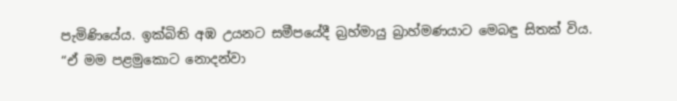පැමිණියේය. ඉක්බිති අඹ උයනට සමීපයේදී බ්‍රහ්මායු බ්‍රාහ්මණයාට මෙබඳු සිතක් විය.
“ඒ මම පළමුකොට නොදන්වා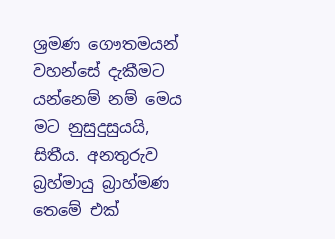ශ්‍රමණ ගෞතමයන් වහන්සේ දැකීමට යන්නෙම් නම් මෙය මට නුසුදුසුයයි, සිතීය. අනතුරුව බ්‍රහ්මායු බ්‍රාහ්මණ තෙමේ එක්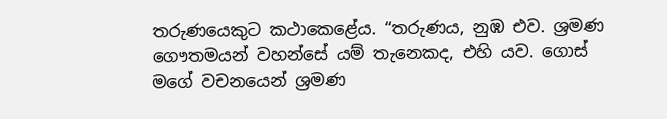තරුණයෙකුට කථාකෙළේය. “තරුණය, නුඹ එව. ශ්‍රමණ ගෞතමයන් වහන්සේ යම් තැනෙකද, එහි යව. ගොස් මගේ වචනයෙන් ශ්‍රමණ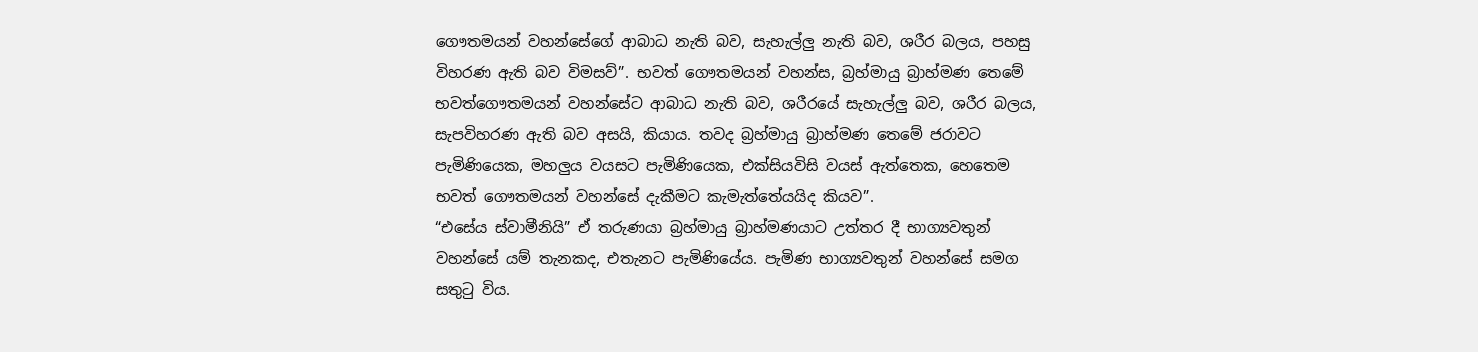ගෞතමයන් වහන්සේගේ ආබාධ නැති බව, සැහැල්ලු නැති බව, ශරීර බලය, පහසු විහරණ ඇති බව විමසව්”. භවත් ගෞතමයන් වහන්ස, බ්‍රහ්මායු බ්‍රාහ්මණ තෙමේ භවත්ගෞතමයන් වහන්සේට ආබාධ නැති බව, ශරීරයේ සැහැල්ලු බව, ශරීර බලය, සැපවිහරණ ඇති බව අසයි, කියාය. තවද බ්‍රහ්මායු බ්‍රාහ්මණ තෙමේ ජරාවට පැමිණියෙක, මහලුය වයසට පැමිණියෙක, එක්සියවිසි වයස් ඇත්තෙක, හෙතෙම භවත් ගෞතමයන් වහන්සේ දැකීමට කැමැත්තේයයිද කියව”.
“එසේය ස්වාමීනියි” ඒ තරුණයා බ්‍රහ්මායු බ්‍රාහ්මණයාට උත්තර දී භාග්‍යවතුන් වහන්සේ යම් තැනකද, එතැනට පැමිණියේය. පැමිණ භාග්‍යවතුන් වහන්සේ සමග සතුටු විය.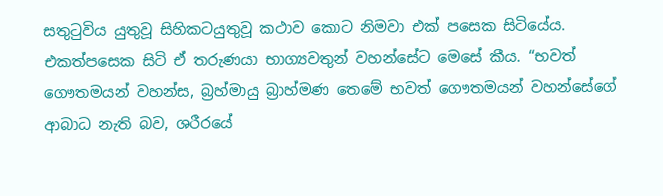සතුටුවිය යුතුවූ සිහිකටයුතුවූ කථාව කොට නිමවා එක් පසෙක සිටියේය. එකත්පසෙක සිටි ඒ තරුණයා භාග්‍යවතුන් වහන්සේට මෙසේ කීය. “භවත් ගෞතමයන් වහන්ස, බ්‍රහ්මායු බ්‍රාහ්මණ තෙමේ භවත් ගෞතමයන් වහන්සේගේ ආබාධ නැති බව, ශරීරයේ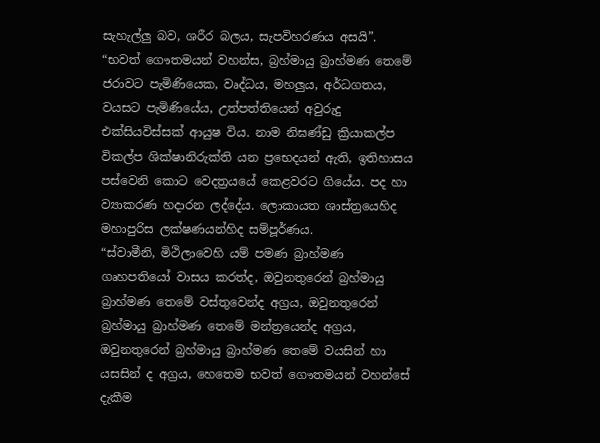සැහැල්ලු බව, ශරීර බලය, සැපවිහරණය අසයි”. “භවත් ගෞතමයන් වහන්ස, බ්‍රහ්මායු බ්‍රාහ්මණ තෙමේ ජරාවට පැමිණියෙක, වෘද්ධය, මහලුය, අර්ධගතය, වයසට පැමිණියේය, උත්පත්තියෙන් අවුරුදු එක්සියවිස්සක් ආයුෂ විය. නාම නිඝණ්ඩු ක්‍රියාකල්ප විකල්ප ශික්ෂානිරුක්ති යන ප්‍රභෙදයන් ඇති, ඉතිහාසය පස්වෙනි කොට වෙදත්‍රයයේ කෙළවරට ගියේය. පද හා ව්‍යාකරණ හදාරන ලද්දේය. ලොකායත ශාස්ත්‍රයෙහිද මහාපුරිස ලක්ෂණයන්හිද සම්පූර්ණය.
“ස්වාමීනි, මිථිලාවෙහි යම් පමණ බ්‍රාහ්මණ ගෘහපතියෝ වාසය කරත්ද, ඔවුනතුරෙන් බ්‍රහ්මායු බ්‍රාහ්මණ තෙමේ වස්තුවෙන්ද අග්‍රය, ඔවුනතුරෙන් බ්‍රහ්මායු බ්‍රාහ්මණ තෙමේ මන්ත්‍රයෙන්ද අග්‍රය, ඔවුනතුරෙන් බ්‍රහ්මායු බ්‍රාහ්මණ තෙමේ වයසින් හා යසසින් ද අග්‍රය, හෙතෙම භවත් ගෞතමයන් වහන්සේ දැකීම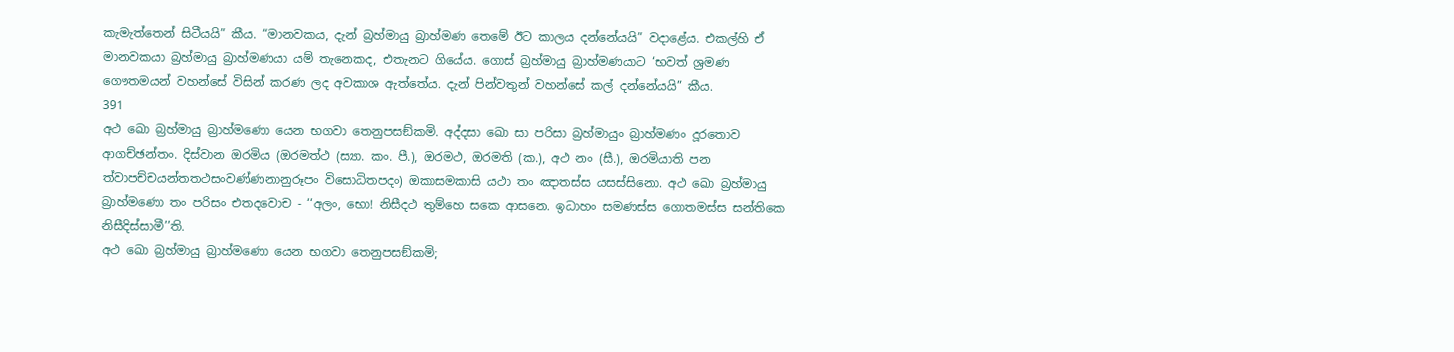කැමැත්තෙන් සිටීයයි” කීය. “මානවකය, දැන් බ්‍රහ්මායු බ්‍රාහ්මණ තෙමේ ඊට කාලය දන්නේයයි” වදාළේය. එකල්හි ඒ මානවකයා බ්‍රහ්මායු බ්‍රාහ්මණයා යම් තැනෙකද, එතැනට ගියේය. ගොස් බ්‍රහ්මායු බ්‍රාහ්මණයාට ‘භවත් ශ්‍රමණ ගෞතමයන් වහන්සේ විසින් කරණ ලද අවකාශ ඇත්තේය. දැන් පින්වතුන් වහන්සේ කල් දන්නේයයි” කීය.
391
අථ ඛො බ්‍රහ්මායු බ්‍රාහ්මණො යෙන භගවා තෙනුපසඞ්කමි. අද්දසා ඛො සා පරිසා බ්‍රහ්මායුං බ්‍රාහ්මණං දූරතොව ආගච්ඡන්තං. දිස්වාන ඔරමිය (ඔරමත්ථ (ස්‍යා. කං. පී.), ඔරමථ, ඔරමති (ක.), අථ නං (සී.), ඔරමියාති පන ත්වාපච්චයන්තතථසංවණ්ණනානුරූපං විසොධිතපදං) ඔකාසමකාසි යථා තං ඤාතස්ස යසස්සිනො. අථ ඛො බ්‍රහ්මායු බ්‍රාහ්මණො තං පරිසං එතදවොච - ‘‘අලං, භො! නිසීදථ තුම්හෙ සකෙ ආසනෙ. ඉධාහං සමණස්ස ගොතමස්ස සන්තිකෙ නිසීදිස්සාමී’’ති.
අථ ඛො බ්‍රහ්මායු බ්‍රාහ්මණො යෙන භගවා තෙනුපසඞ්කමි;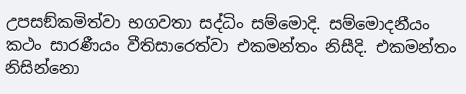උපසඞ්කමිත්වා භගවතා සද්ධිං සම්මොදි. සම්මොදනීයං කථං සාරණීයං වීතිසාරෙත්වා එකමන්තං නිසීදි. එකමන්තං නිසින්නො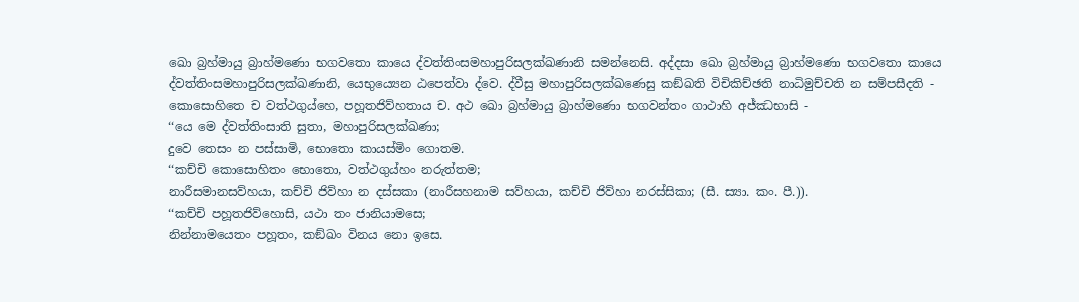ඛො බ්‍රහ්මායු බ්‍රාහ්මණො භගවතො කායෙ ද්වත්තිංසමහාපුරිසලක්ඛණානි සමන්නෙසි. අද්දසා ඛො බ්‍රහ්මායු බ්‍රාහ්මණො භගවතො කායෙ ද්වත්තිංසමහාපුරිසලක්ඛණානි, යෙභුය්‍යෙන ඨපෙත්වා ද්වෙ. ද්වීසු මහාපුරිසලක්ඛණෙසු කඞ්ඛති විචිකිච්ඡති නාධිමුච්චති න සම්පසීදති - කොසොහිතෙ ච වත්ථගුය්හෙ, පහූතජිව්හතාය ච. අථ ඛො බ්‍රහ්මායු බ්‍රාහ්මණො භගවන්තං ගාථාහි අජ්ඣභාසි -
‘‘යෙ මෙ ද්වත්තිංසාති සුතා, මහාපුරිසලක්ඛණා;
දුවෙ තෙසං න පස්සාමි, භොතො කායස්මිං ගොතම.
‘‘කච්චි කොසොහිතං භොතො, වත්ථගුය්හං නරුත්තම;
නාරීසමානසව්හයා, කච්චි ජිව්හා න දස්සකා (නාරීසහනාම සව්හයා, කච්චි ජිව්හා නරස්සිකා; (සී. ස්‍යා. කං. පී.)).
‘‘කච්චි පහූතජිව්හොසි, යථා තං ජානියාමසෙ;
නින්නාමයෙතං පහූතං, කඞ්ඛං විනය නො ඉසෙ.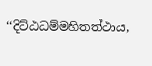‘‘දිට්ඨධම්මහිතත්ථාය,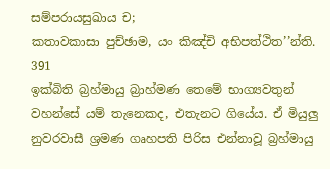සම්පරායසුඛාය ච;
කතාවකාසා පුච්ඡාම, යං කිඤ්චි අභිපත්ථිත’’න්ති.
391
ඉක්බිති බ්‍රහ්මායු බ්‍රාහ්මණ තෙමේ භාග්‍යවතුන් වහන්සේ යම් තැනෙකද, එතැනට ගියේය. ඒ මියුලු නුවරවාසී ශ්‍රමණ ගෘහපති පිරිස එන්නාවූ බ්‍රහ්මායු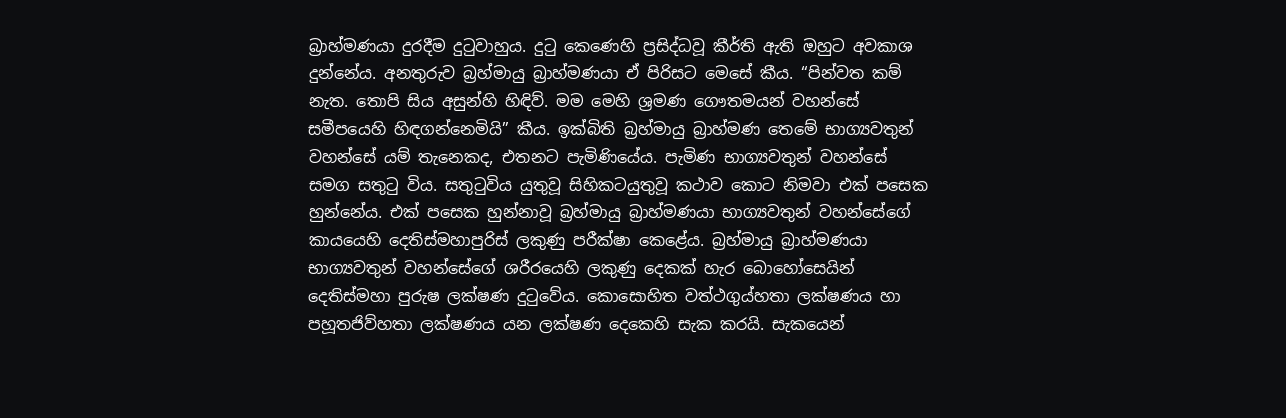බ්‍රාහ්මණයා දුරදීම දුටුවාහුය. දුටු කෙණෙහි ප්‍රසිද්ධවූ කීර්ති ඇති ඔහුට අවකාශ දුන්නේය. අනතුරුව බ්‍රහ්මායු බ්‍රාහ්මණයා ඒ පිරිසට මෙසේ කීය. “පින්වත කම් නැත. තොපි සිය අසුන්හි හිඳිව්. මම මෙහි ශ්‍රමණ ගෞතමයන් වහන්සේ සමීපයෙහි හිඳගන්නෙමියි” කීය. ඉක්බිති බ්‍රහ්මායු බ්‍රාහ්මණ තෙමේ භාග්‍යවතුන් වහන්සේ යම් තැනෙකද, එතනට පැමිණියේය. පැමිණ භාග්‍යවතුන් වහන්සේ සමග සතුටු විය. සතුටුවිය යුතුවූ සිහිකටයුතුවූ කථාව කොට නිමවා එක් පසෙක හුන්නේය. එක් පසෙක හුන්නාවූ බ්‍රහ්මායු බ්‍රාහ්මණයා භාග්‍යවතුන් වහන්සේගේ කායයෙහි දෙතිස්මහාපුරිස් ලකුණු පරීක්ෂා කෙළේය. බ්‍රහ්මායු බ්‍රාහ්මණයා භාග්‍යවතුන් වහන්සේගේ ශරීරයෙහි ලකුණු දෙකක් හැර බොහෝසෙයින් දෙතිස්මහා පුරුෂ ලක්ෂණ දුටුවේය. කොසොහිත වත්ථගුය්හතා ලක්ෂණය හා පහූතජිව්හතා ලක්ෂණය යන ලක්ෂණ දෙකෙහි සැක කරයි. සැකයෙන්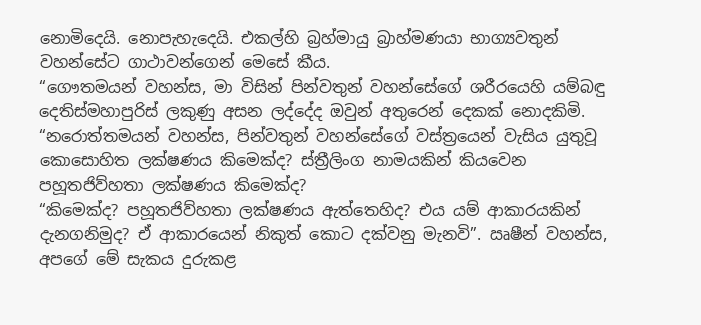නොමිදෙයි. නොපැහැදෙයි. එකල්හි බ්‍රහ්මායු බ්‍රාහ්මණයා භාග්‍යවතුන් වහන්සේට ගාථාවන්ගෙන් මෙසේ කීය.
“ගෞතමයන් වහන්ස, මා විසින් පින්වතුන් වහන්සේගේ ශරීරයෙහි යම්බඳු දෙතිස්මහාපුරිස් ලකුණු අසන ලද්දේද ඔවුන් අතුරෙන් දෙකක් නොදකිමි.
“නරොත්තමයන් වහන්ස, පින්වතුන් වහන්සේගේ වස්ත්‍රයෙන් වැසිය යුතුවූ කොසොහිත ලක්ෂණය කිමෙක්ද? ස්ත්‍රීලිංග නාමයකින් කියවෙන පහූතජිව්හතා ලක්ෂණය කිමෙක්ද?
“කිමෙක්ද? පහූතජිව්හතා ලක්ෂණය ඇත්තෙහිද? එය යම් ආකාරයකින් දැනගනිමුද? ඒ ආකාරයෙන් නිකුත් කොට දක්වනු මැනවි”. ඍෂීන් වහන්ස, අපගේ මේ සැකය දුරුකළ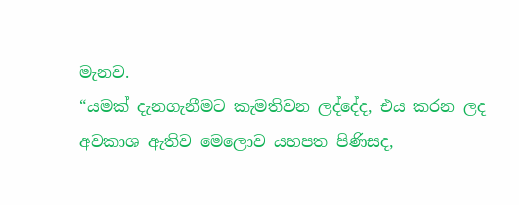මැනව.
“යමක් දැනගැනීමට කැමතිවන ලද්දේද, එය කරන ලද අවකාශ ඇතිව මෙලොව යහපත පිණිසද,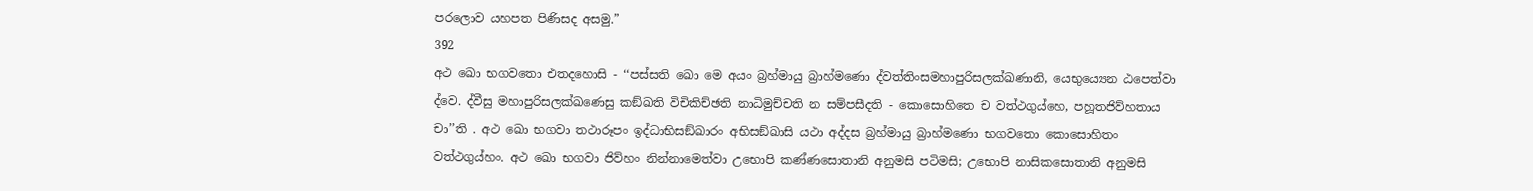පරලොව යහපත පිණිසද අසමු.”
392
අථ ඛො භගවතො එතදහොසි - ‘‘පස්සති ඛො මෙ අයං බ්‍රහ්මායු බ්‍රාහ්මණො ද්වත්තිංසමහාපුරිසලක්ඛණානි, යෙභුය්‍යෙන ඨපෙත්වා ද්වෙ. ද්වීසු මහාපුරිසලක්ඛණෙසු කඞ්ඛති විචිකිච්ඡති නාධිමුච්චති න සම්පසීදති - කොසොහිතෙ ච වත්ථගුය්හෙ, පහූතජිව්හතාය චා’’ති . අථ ඛො භගවා තථාරූපං ඉද්ධාභිසඞ්ඛාරං අභිසඞ්ඛාසි යථා අද්දස බ්‍රහ්මායු බ්‍රාහ්මණො භගවතො කොසොහිතං වත්ථගුය්හං. අථ ඛො භගවා ජිව්හං නින්නාමෙත්වා උභොපි කණ්ණසොතානි අනුමසි පටිමසි; උභොපි නාසිකසොතානි අනුමසි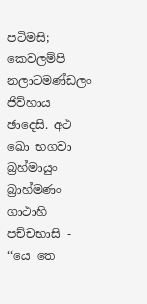පටිමසි; කෙවලම්පි නලාටමණ්ඩලං ජිව්හාය ඡාදෙසි. අථ ඛො භගවා බ්‍රහ්මායුං බ්‍රාහ්මණං ගාථාහි පච්චභාසි -
‘‘යෙ තෙ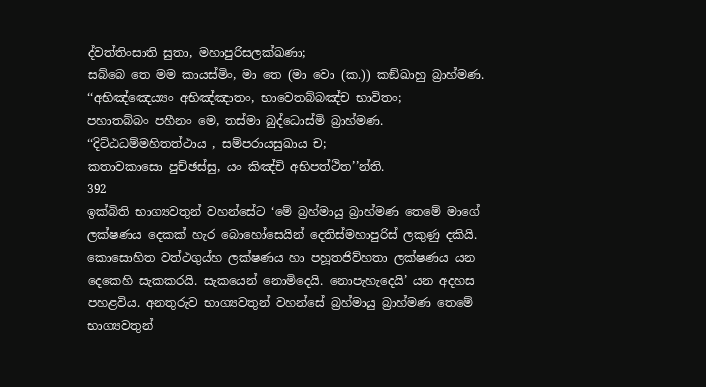ද්වත්තිංසාති සුතා, මහාපුරිසලක්ඛණා;
සබ්බෙ තෙ මම කායස්මිං, මා තෙ (මා වො (ක.)) කඞ්ඛාහු බ්‍රාහ්මණ.
‘‘අභිඤ්ඤෙය්‍යං අභිඤ්ඤාතං, භාවෙතබ්බඤ්ච භාවිතං;
පහාතබ්බං පහීනං මෙ, තස්මා බුද්ධොස්මි බ්‍රාහ්මණ.
‘‘දිට්ඨධම්මහිතත්ථාය , සම්පරායසුඛාය ච;
කතාවකාසො පුච්ඡස්සු, යං කිඤ්චි අභිපත්ථිත’’න්ති.
392
ඉක්බිති භාග්‍යවතුන් වහන්සේට ‘මේ බ්‍රහ්මායු බ්‍රාහ්මණ තෙමේ මාගේ ලක්ෂණය දෙකක් හැර බොහෝසෙයින් දෙතිස්මහාපුරිස් ලකුණු දකියි. කොසොහිත වත්ථගුය්හ ලක්ෂණය හා පහූතජිව්හතා ලක්ෂණය යන දෙකෙහි සැකකරයි. සැකයෙන් නොමිදෙයි. නොපැහැදෙයි’ යන අදහස පහළවිය. අනතුරුව භාග්‍යවතුන් වහන්සේ බ්‍රහ්මායු බ්‍රාහ්මණ තෙමේ භාග්‍යවතුන්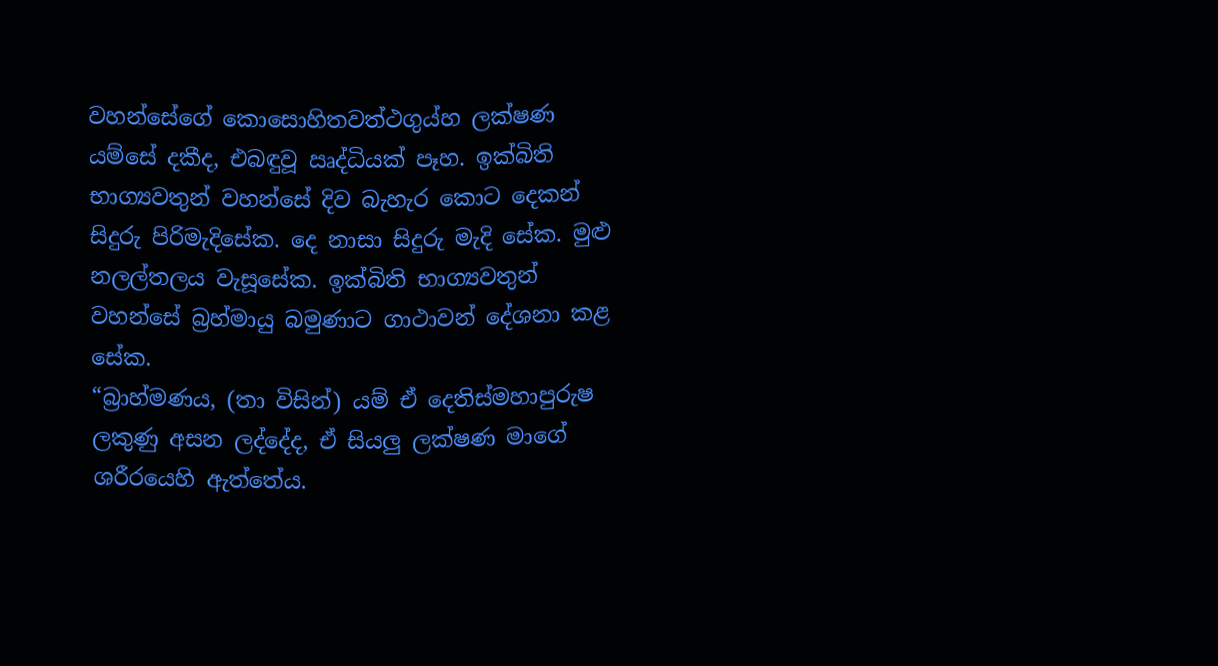වහන්සේගේ කොසොහිතවත්ථගුය්හ ලක්ෂණ යම්සේ දකීද, එබඳුවූ ඍද්ධියක් පෑහ. ඉක්බිති භාග්‍යවතුන් වහන්සේ දිව බැහැර කොට දෙකන් සිදුරු පිරිමැදිසේක. දෙ නාසා සිදුරු මැදි සේක. මුළු නලල්තලය වැසූසේක. ඉක්බිති භාග්‍යවතුන් වහන්සේ බ්‍රහ්මායු බමුණාට ගාථාවන් දේශනා කළ සේක.
“බ්‍රාහ්මණය, (තා විසින්) යම් ඒ දෙතිස්මහාපුරුෂ ලකුණු අසන ලද්දේද, ඒ සියලු ලක්ෂණ මාගේ ශරීරයෙහි ඇත්තේය.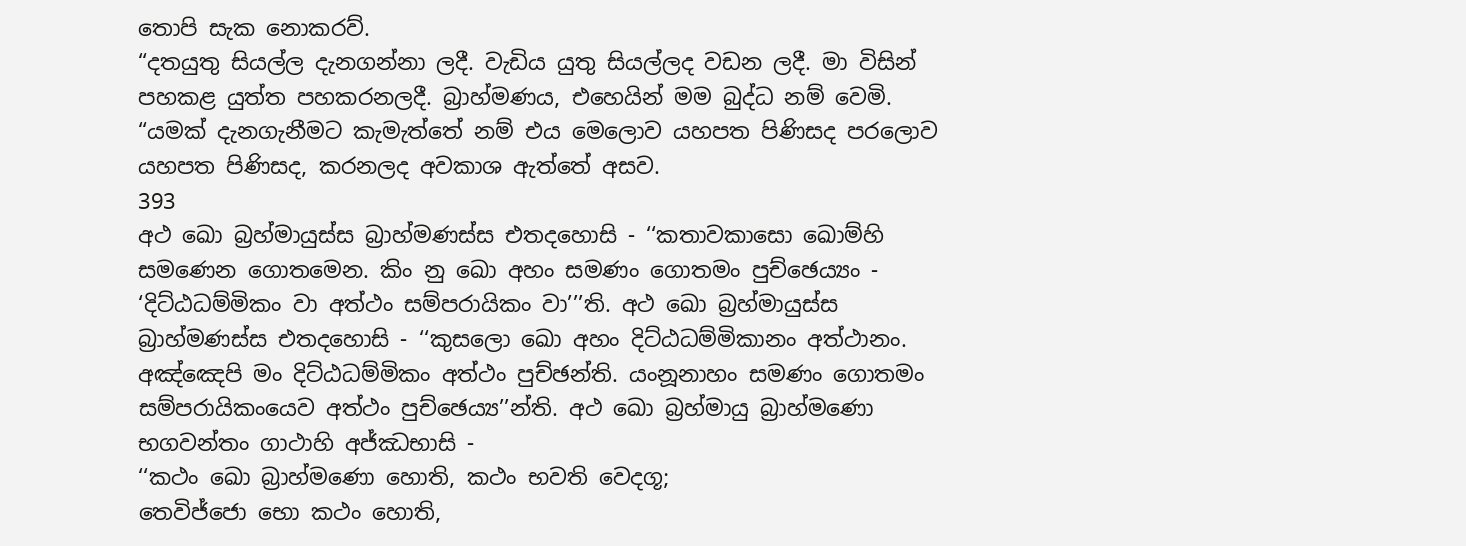තොපි සැක නොකරව්.
“දතයුතු සියල්ල දැනගන්නා ලදී. වැඩිය යුතු සියල්ලද වඩන ලදී. මා විසින් පහකළ යුත්ත පහකරනලදී. බ්‍රාහ්මණය, එහෙයින් මම බුද්ධ නම් වෙමි.
“යමක් දැනගැනීමට කැමැත්තේ නම් එය මෙලොව යහපත පිණිසද පරලොව යහපත පිණිසද, කරනලද අවකාශ ඇත්තේ අසව.
393
අථ ඛො බ්‍රහ්මායුස්ස බ්‍රාහ්මණස්ස එතදහොසි - ‘‘කතාවකාසො ඛොම්හි සමණෙන ගොතමෙන. කිං නු ඛො අහං සමණං ගොතමං පුච්ඡෙය්‍යං - ‘දිට්ඨධම්මිකං වා අත්ථං සම්පරායිකං වා’’’ති. අථ ඛො බ්‍රහ්මායුස්ස බ්‍රාහ්මණස්ස එතදහොසි - ‘‘කුසලො ඛො අහං දිට්ඨධම්මිකානං අත්ථානං. අඤ්ඤෙපි මං දිට්ඨධම්මිකං අත්ථං පුච්ඡන්ති. යංනූනාහං සමණං ගොතමං සම්පරායිකංයෙව අත්ථං පුච්ඡෙය්‍ය’’න්ති. අථ ඛො බ්‍රහ්මායු බ්‍රාහ්මණො භගවන්තං ගාථාහි අජ්ඣභාසි -
‘‘කථං ඛො බ්‍රාහ්මණො හොති, කථං භවති වෙදගූ;
තෙවිජ්ජො භො කථං හොති,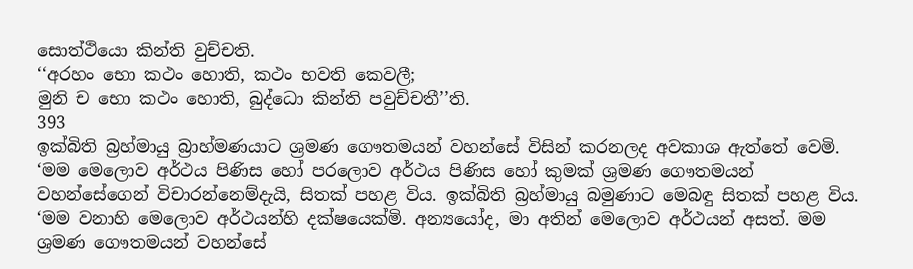සොත්ථියො කින්ති වුච්චති.
‘‘අරහං භො කථං හොති, කථං භවති කෙවලී;
මුනි ච භො කථං හොති, බුද්ධො කින්ති පවුච්චතී’’ති.
393
ඉක්බිති බ්‍රහ්මායු බ්‍රාහ්මණයාට ශ්‍රමණ ගෞතමයන් වහන්සේ විසින් කරනලද අවකාශ ඇත්තේ වෙමි. ‘මම මෙලොව අර්ථය පිණිස හෝ පරලොව අර්ථය පිණිස හෝ කුමක් ශ්‍රමණ ගෞතමයන් වහන්සේගෙන් විචාරන්නෙම්දැයි, සිතක් පහළ විය. ඉක්බිති බ්‍රහ්මායු බමුණාට මෙබඳු සිතක් පහළ විය. ‘මම වනාහි මෙලොව අර්ථයන්හි දක්ෂයෙක්මි. අන්‍යයෝද, මා අතින් මෙලොව අර්ථයන් අසත්. මම ශ්‍රමණ ගෞතමයන් වහන්සේ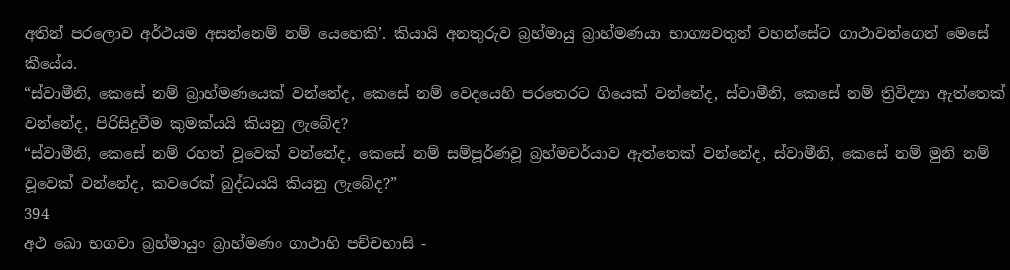අතින් පරලොව අර්ථයම අසන්නෙම් නම් යෙහෙකි’. කියායි අනතුරුව බ්‍රහ්මායු බ්‍රාහ්මණයා භාග්‍යවතුන් වහන්සේට ගාථාවන්ගෙන් මෙසේ කීයේය.
“ස්වාමීනි, කෙසේ නම් බ්‍රාහ්මණයෙක් වන්නේද, කෙසේ නම් වෙදයෙහි පරතෙරට ගියෙක් වන්නේද, ස්වාමීනි, කෙසේ නම් ත්‍රිවිද්‍යා ඇත්තෙක් වන්නේද, පිරිසිදුවීම කුමක්යයි කියනු ලැබේද?
“ස්වාමීනි, කෙසේ නම් රහත් වූවෙක් වන්නේද, කෙසේ නම් සම්පූර්ණවූ බ්‍රහ්මචර්යාව ඇත්තෙක් වන්නේද, ස්වාමීනි, කෙසේ නම් මුනි නම් වූවෙක් වන්නේද, කවරෙක් බුද්ධයයි කියනු ලැබේද?”
394
අථ ඛො භගවා බ්‍රහ්මායුං බ්‍රාහ්මණං ගාථාහි පච්චභාසි -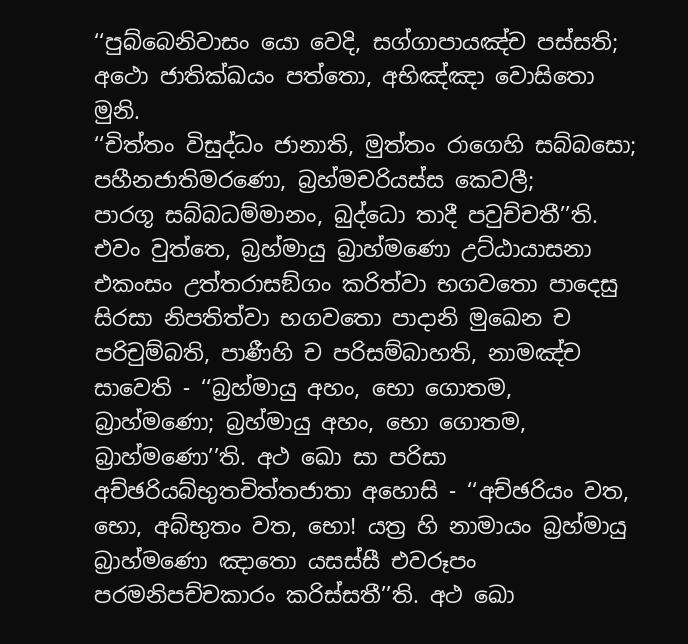‘‘පුබ්බෙනිවාසං යො වෙදි, සග්ගාපායඤ්ච පස්සති;
අථො ජාතික්ඛයං පත්තො, අභිඤ්ඤා වොසිතො මුනි.
‘‘චිත්තං විසුද්ධං ජානාති, මුත්තං රාගෙහි සබ්බසො;
පහීනජාතිමරණො, බ්‍රහ්මචරියස්ස කෙවලී;
පාරගූ සබ්බධම්මානං, බුද්ධො තාදී පවුච්චතී’’ති.
එවං වුත්තෙ, බ්‍රහ්මායු බ්‍රාහ්මණො උට්ඨායාසනා එකංසං උත්තරාසඞ්ගං කරිත්වා භගවතො පාදෙසු සිරසා නිපතිත්වා භගවතො පාදානි මුඛෙන ච පරිචුම්බති, පාණීහි ච පරිසම්බාහති, නාමඤ්ච සාවෙති - ‘‘බ්‍රහ්මායු අහං, භො ගොතම, බ්‍රාහ්මණො; බ්‍රහ්මායු අහං, භො ගොතම, බ්‍රාහ්මණො’’ති. අථ ඛො සා පරිසා අච්ඡරියබ්භුතචිත්තජාතා අහොසි - ‘‘අච්ඡරියං වත, භො, අබ්භුතං වත, භො! යත්‍ර හි නාමායං බ්‍රහ්මායු බ්‍රාහ්මණො ඤාතො යසස්සී එවරූපං පරමනිපච්චකාරං කරිස්සතී’’ති. අථ ඛො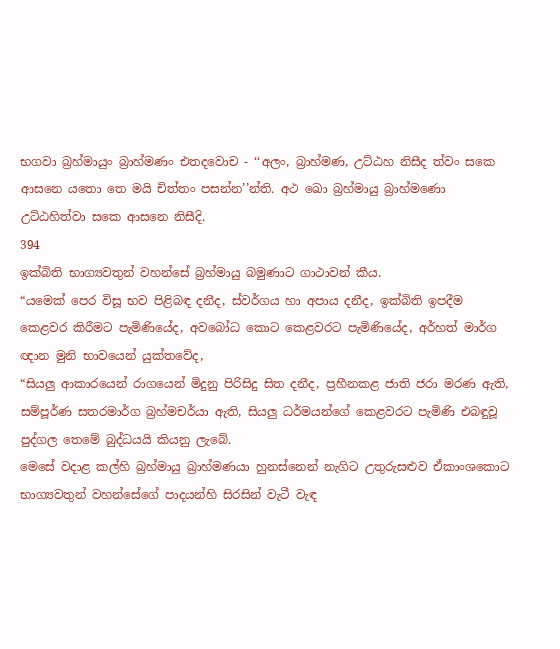භගවා බ්‍රහ්මායුං බ්‍රාහ්මණං එතදවොච - ‘‘අලං, බ්‍රාහ්මණ, උට්ඨහ නිසීද ත්වං සකෙ ආසනෙ යතො තෙ මයි චිත්තං පසන්න’’න්ති. අථ ඛො බ්‍රහ්මායු බ්‍රාහ්මණො උට්ඨහිත්වා සකෙ ආසනෙ නිසීදි.
394
ඉක්බිති භාග්‍යවතුන් වහන්සේ බ්‍රහ්මායු බමුණාට ගාථාවන් කීය.
“යමෙක් පෙර විසූ භව පිළිබඳ දනීද, ස්වර්ගය හා අපාය දනීද, ඉක්බිති ඉපදීම කෙළවර කිරීමට පැමිණියේද, අවබෝධ කොට කෙළවරට පැමිණියේද, අර්හත් මාර්ග ඥාන මුනි භාවයෙන් යුක්තවේද,
“සියලු ආකාරයෙන් රාගයෙන් මිදුනු පිරිසිදු සිත දනීද, ප්‍රහීනකළ ජාති ජරා මරණ ඇති, සම්පූර්ණ සතරමාර්ග බ්‍රහ්මචර්යා ඇති, සියලු ධර්මයන්ගේ කෙළවරට පැමිණි එබඳුවූ පුද්ගල තෙමේ බුද්ධයයි කියනු ලැබේ.
මෙසේ වදාළ කල්හි බ්‍රහ්මායු බ්‍රාහ්මණයා හුනස්නෙන් නැගිට උතුරුසළුව ඒකාංශකොට භාග්‍යවතුන් වහන්සේගේ පාදයන්හි සිරසින් වැටී වැඳ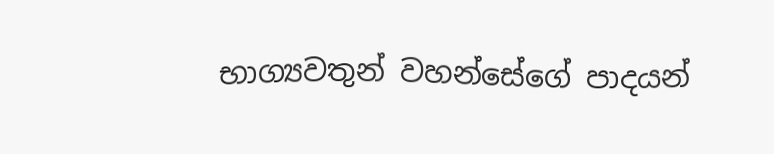භාග්‍යවතුන් වහන්සේගේ පාදයන්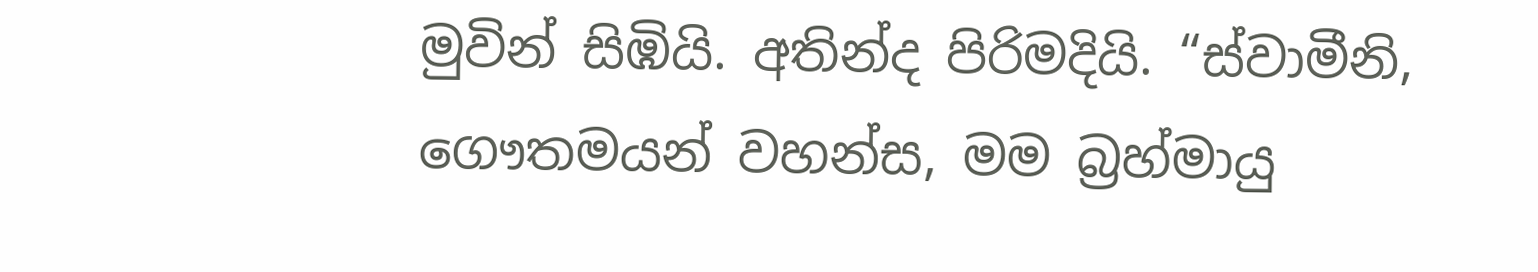මුවින් සිඹියි. අතින්ද පිරිමදියි. “ස්වාමීනි, ගෞතමයන් වහන්ස, මම බ්‍රහ්මායු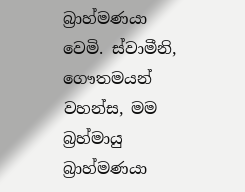බ්‍රාහ්මණයා වෙමි. ස්වාමීනි, ගෞතමයන් වහන්ස, මම බ්‍රහ්මායු බ්‍රාහ්මණයා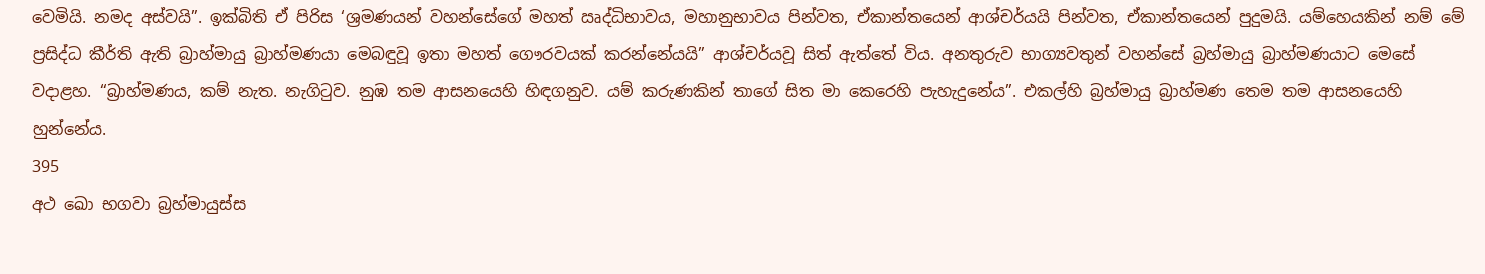වෙමියි. නමද අස්වයි”. ඉක්බිති ඒ පිරිස ‘ශ්‍රමණයන් වහන්සේගේ මහත් ඍද්ධිභාවය, මහානුභාවය පින්වත, ඒකාන්තයෙන් ආශ්චර්යයි පින්වත, ඒකාන්තයෙන් පුදුමයි. යම්හෙයකින් නම් මේ ප්‍රසිද්ධ කීර්ති ඇති බ්‍රාහ්මායු බ්‍රාහ්මණයා මෙබඳුවූ ඉතා මහත් ගෞරවයක් කරන්නේයයි” ආශ්චර්යවූ සිත් ඇත්තේ විය. අනතුරුව භාග්‍යවතුන් වහන්සේ බ්‍රහ්මායු බ්‍රාහ්මණයාට මෙසේ වදාළහ. “බ්‍රාහ්මණය, කම් නැත. නැගිටුව. නුඹ තම ආසනයෙහි හිඳගනුව. යම් කරුණකින් තාගේ සිත මා කෙරෙහි පැහැදුනේය”. එකල්හි බ්‍රහ්මායු බ්‍රාහ්මණ තෙම තම ආසනයෙහි හුන්නේය.
395
අථ ඛො භගවා බ්‍රහ්මායුස්ස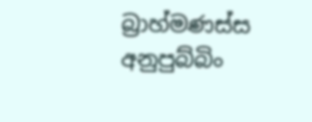බ්‍රාහ්මණස්ස අනුපුබ්බිං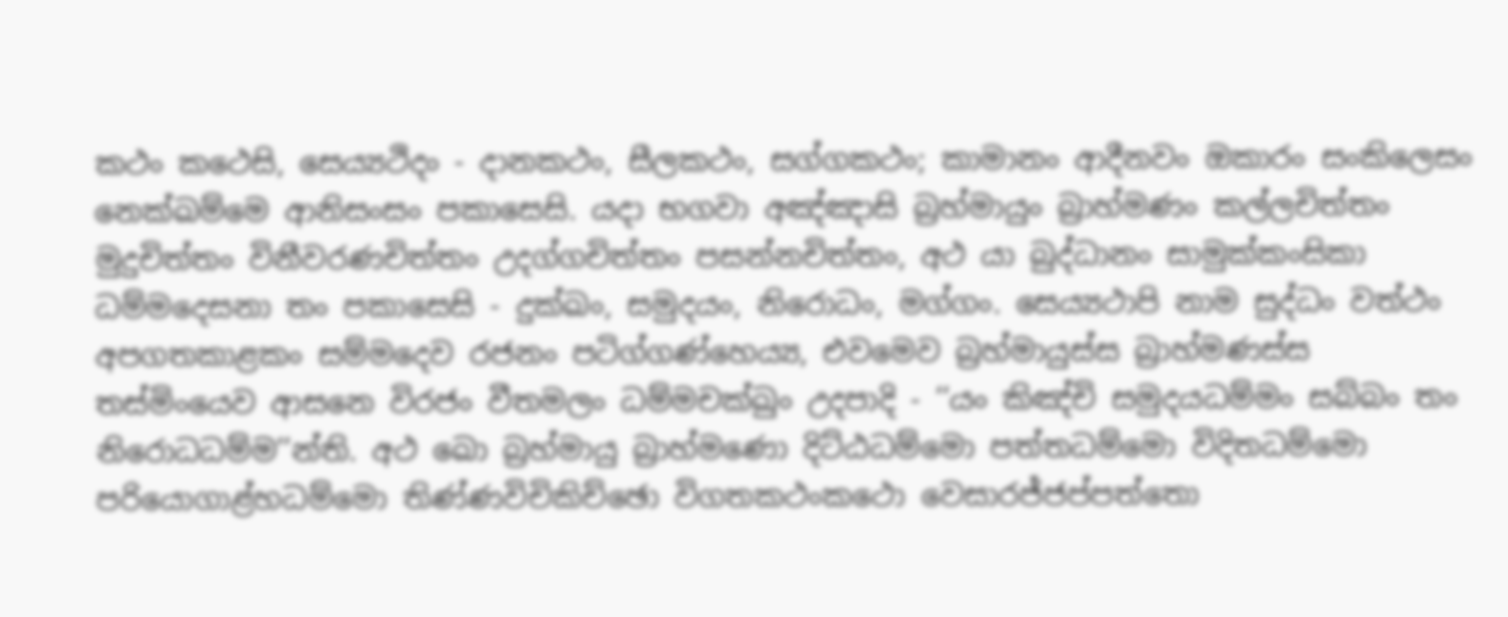කථං කථෙසි, සෙය්‍යථිදං - දානකථං, සීලකථං, සග්ගකථං; කාමානං ආදීනවං ඔකාරං සංකිලෙසං නෙක්ඛම්මෙ ආනිසංසං පකාසෙසි. යදා භගවා අඤ්ඤාසි බ්‍රහ්මායුං බ්‍රාහ්මණං කල්ලචිත්තං මුදුචිත්තං විනීවරණචිත්තං උදග්ගචිත්තං පසන්නචිත්තං, අථ යා බුද්ධානං සාමුක්කංසිකා ධම්මදෙසනා තං පකාසෙසි - දුක්ඛං, සමුදයං, නිරොධං, මග්ගං. සෙය්‍යථාපි නාම සුද්ධං වත්ථං අපගතකාළකං සම්මදෙව රජනං පටිග්ගණ්හෙය්‍ය, එවමෙව බ්‍රහ්මායුස්ස බ්‍රාහ්මණස්ස තස්මිංයෙව ආසනෙ විරජං වීතමලං ධම්මචක්ඛුං උදපාදි - ‘‘යං කිඤ්චි සමුදයධම්මං සබ්බං තං නිරොධධම්ම’’න්ති. අථ ඛො බ්‍රහ්මායු බ්‍රාහ්මණො දිට්ඨධම්මො පත්තධම්මො විදිතධම්මො පරියොගාළ්හධම්මො තිණ්ණවිචිකිච්ඡො විගතකථංකථො වෙසාරජ්ජප්පත්තො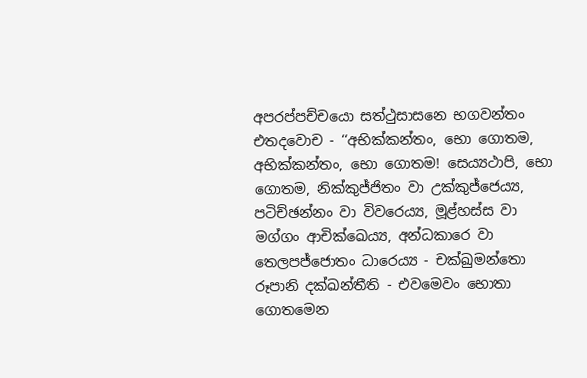අපරප්පච්චයො සත්ථුසාසනෙ භගවන්තං එතදවොච - ‘‘අභික්කන්තං, භො ගොතම, අභික්කන්තං, භො ගොතම! සෙය්‍යථාපි, භො ගොතම, නික්කුජ්ජිතං වා උක්කුජ්ජෙය්‍ය, පටිච්ඡන්නං වා විවරෙය්‍ය, මූළ්හස්ස වා මග්ගං ආචික්ඛෙය්‍ය, අන්ධකාරෙ වා තෙලපජ්ජොතං ධාරෙය්‍ය - චක්ඛුමන්තො රූපානි දක්ඛන්තීති - එවමෙවං භොතා ගොතමෙන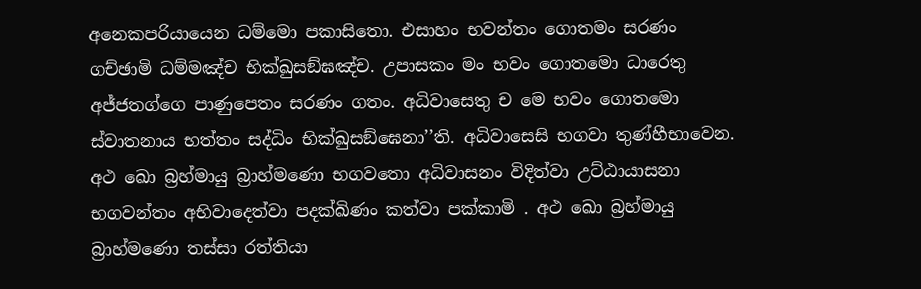අනෙකපරියායෙන ධම්මො පකාසිතො. එසාහං භවන්තං ගොතමං සරණං ගච්ඡාමි ධම්මඤ්ච භික්ඛුසඞ්ඝඤ්ච. උපාසකං මං භවං ගොතමො ධාරෙතු අජ්ජතග්ගෙ පාණුපෙතං සරණං ගතං. අධිවාසෙතු ච මෙ භවං ගොතමො ස්වාතනාය භත්තං සද්ධිං භික්ඛුසඞ්ඝෙනා’’ති. අධිවාසෙසි භගවා තුණ්හීභාවෙන. අථ ඛො බ්‍රහ්මායු බ්‍රාහ්මණො භගවතො අධිවාසනං විදිත්වා උට්ඨායාසනා භගවන්තං අභිවාදෙත්වා පදක්ඛිණං කත්වා පක්කාමි . අථ ඛො බ්‍රහ්මායු බ්‍රාහ්මණො තස්සා රත්තියා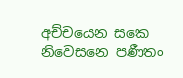අච්චයෙන සකෙ නිවෙසනෙ පණීතං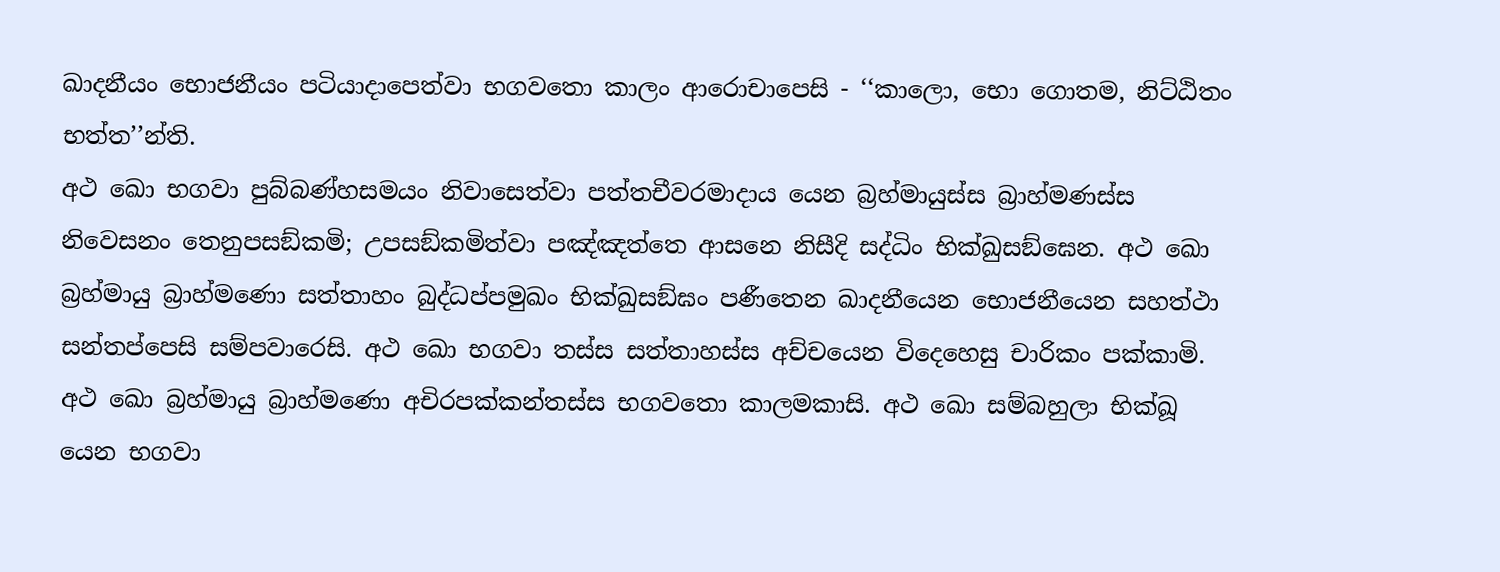ඛාදනීයං භොජනීයං පටියාදාපෙත්වා භගවතො කාලං ආරොචාපෙසි - ‘‘කාලො, භො ගොතම, නිට්ඨිතං භත්ත’’න්ති.
අථ ඛො භගවා පුබ්බණ්හසමයං නිවාසෙත්වා පත්තචීවරමාදාය යෙන බ්‍රහ්මායුස්ස බ්‍රාහ්මණස්ස නිවෙසනං තෙනුපසඞ්කමි; උපසඞ්කමිත්වා පඤ්ඤත්තෙ ආසනෙ නිසීදි සද්ධිං භික්ඛුසඞ්ඝෙන. අථ ඛො බ්‍රහ්මායු බ්‍රාහ්මණො සත්තාහං බුද්ධප්පමුඛං භික්ඛුසඞ්ඝං පණීතෙන ඛාදනීයෙන භොජනීයෙන සහත්ථා සන්තප්පෙසි සම්පවාරෙසි. අථ ඛො භගවා තස්ස සත්තාහස්ස අච්චයෙන විදෙහෙසු චාරිකං පක්කාමි. අථ ඛො බ්‍රහ්මායු බ්‍රාහ්මණො අචිරපක්කන්තස්ස භගවතො කාලමකාසි. අථ ඛො සම්බහුලා භික්ඛූ යෙන භගවා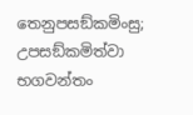තෙනුපසඞ්කමිංසු; උපසඞ්කමිත්වා භගවන්තං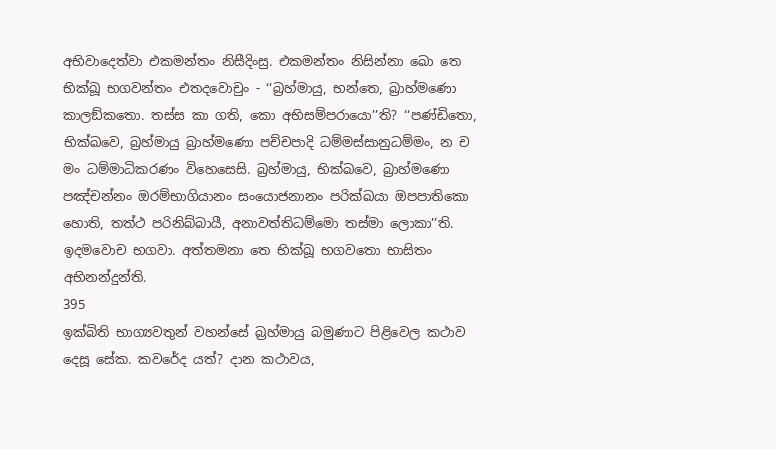අභිවාදෙත්වා එකමන්තං නිසීදිංසු. එකමන්තං නිසින්නා ඛො තෙ භික්ඛූ භගවන්තං එතදවොචුං - ‘‘බ්‍රහ්මායු, භන්තෙ, බ්‍රාහ්මණො කාලඞ්කතො. තස්ස කා ගති, කො අභිසම්පරායො’’ති? ‘‘පණ්ඩිතො, භික්ඛවෙ, බ්‍රහ්මායු බ්‍රාහ්මණො පච්චපාදි ධම්මස්සානුධම්මං, න ච මං ධම්මාධිකරණං විහෙසෙසි. බ්‍රහ්මායු, භික්ඛවෙ, බ්‍රාහ්මණො පඤ්චන්නං ඔරම්භාගියානං සංයොජනානං පරික්ඛයා ඔපපාතිකො හොති, තත්ථ පරිනිබ්බායී, අනාවත්තිධම්මො තස්මා ලොකා’’ති.
ඉදමවොච භගවා. අත්තමනා තෙ භික්ඛූ භගවතො භාසිතං අභිනන්දුන්ති.
395
ඉක්බිති භාග්‍යවතුන් වහන්සේ බ්‍රහ්මායු බමුණාට පිළිවෙල කථාව දෙසූ සේක. කවරේද යත්? දාන කථාවය,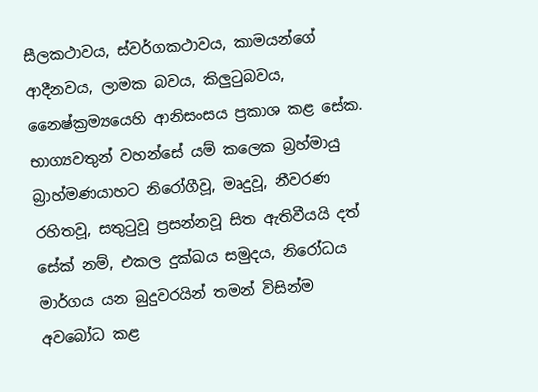සීලකථාවය, ස්වර්ගකථාවය, කාමයන්ගේ ආදීනවය, ලාමක බවය, කිලුටුබවය, නෛෂ්ක්‍රම්‍යයෙහි ආනිසංසය ප්‍රකාශ කළ සේක. භාග්‍යවතුන් වහන්සේ යම් කලෙක බ්‍රහ්මායු බ්‍රාහ්මණයාහට නිරෝගීවූ, මෘදුවූ, නීවරණ රහිතවූ, සතුටුවූ ප්‍රසන්නවූ සිත ඇතිවීයයි දත් සේක් නම්, එකල දුක්ඛය සමුදය, නිරෝධය මාර්ගය යන බුදුවරයින් තමන් විසින්ම අවබෝධ කළ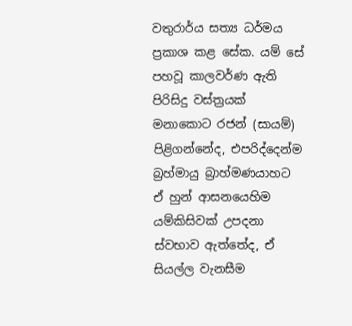වතුරාර්ය සත්‍ය ධර්මය ප්‍රකාශ කළ සේක. යම් සේ පහවූ කාලවර්ණ ඇති පිරිසිදු වස්ත්‍රයක් මනාකොට රජන් (සායම්) පිළිගන්නේද, එපරිද්දෙන්ම බ්‍රහ්මායු බ්‍රාහ්මණයාහට ඒ හුන් ආසනයෙහිම යම්කිසිවක් උපදනා ස්වභාව ඇත්තේද, ඒ සියල්ල වැනසීම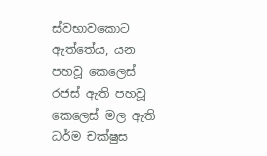ස්වභාවකොට ඇත්තේය, යන පහවූ කෙලෙස් රජස් ඇති පහවූ කෙලෙස් මල ඇති ධර්ම චක්ෂුස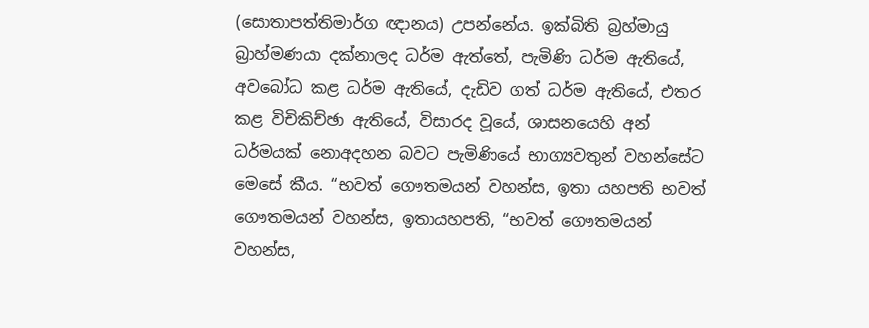(සොතාපත්තිමාර්ග ඥානය) උපන්නේය. ඉක්බිති බ්‍රහ්මායු බ්‍රාහ්මණයා දක්නාලද ධර්ම ඇත්තේ, පැමිණි ධර්ම ඇතියේ, අවබෝධ කළ ධර්ම ඇතියේ, දැඩිව ගත් ධර්ම ඇතියේ, එතර කළ විචිකිච්ඡා ඇතියේ, විසාරද වූයේ, ශාසනයෙහි අන් ධර්මයක් නොඅදහන බවට පැමිණියේ භාග්‍යවතුන් වහන්සේට මෙසේ කීය. “භවත් ගෞතමයන් වහන්ස, ඉතා යහපති භවත් ගෞතමයන් වහන්ස, ඉතායහපති, “භවත් ගෞතමයන් වහන්ස,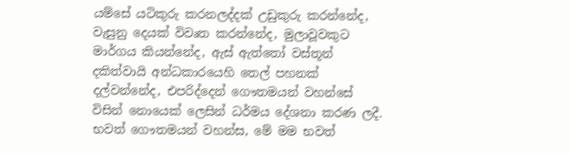යම්සේ යටිකුරු කරනලද්දක් උඩුකුරු කරන්නේද, වැසුනු දෙයක් විවෘත කරන්නේද, මුලාවූවකුට මාර්ගය කියන්නේද, ඇස් ඇත්තෝ වස්තූන් දකිත්වායි අන්ධකාරයෙහි තෙල් පහනක් දල්වන්නේද, එපරිද්දෙන් ගෞතමයන් වහන්සේ විසින් නොයෙක් ලෙසින් ධර්මය දේශනා කරණ ලදී. භවත් ගෞතමයන් වහන්ස, මේ මම භවත්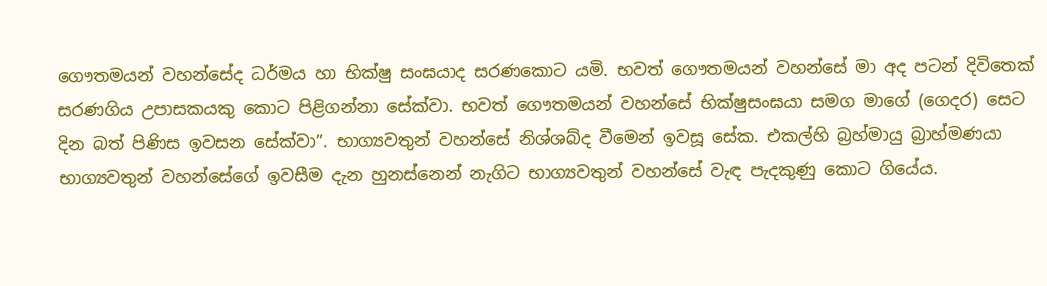ගෞතමයන් වහන්සේද ධර්මය හා භික්ෂු සංඝයාද සරණකොට යමි. භවත් ගෞතමයන් වහන්සේ මා අද පටන් දිවිතෙක් සරණගිය උපාසකයකු කොට පිළිගන්නා සේක්වා. භවත් ගෞතමයන් වහන්සේ භික්ෂුසංඝයා සමග මාගේ (ගෙදර) සෙට දින බත් පිණිස ඉවසන සේක්වා”. භාග්‍යවතුන් වහන්සේ නිශ්ශබ්ද වීමෙන් ඉවසූ සේක. එකල්හි බ්‍රහ්මායු බ්‍රාහ්මණයා භාග්‍යවතුන් වහන්සේගේ ඉවසීම දැන හුනස්නෙන් නැගිට භාග්‍යවතුන් වහන්සේ වැඳ පැදකුණු කොට ගියේය.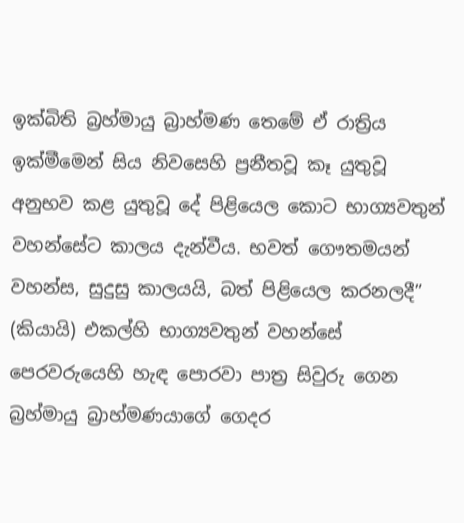ඉක්බිති බ්‍රහ්මායු බ්‍රාහ්මණ තෙමේ ඒ රාත්‍රිය ඉක්මීමෙන් සිය නිවසෙහි ප්‍රනීතවූ කෑ යුතුවූ අනුභව කළ යුතුවූ දේ පිළියෙල කොට භාග්‍යවතුන් වහන්සේට කාලය දැන්වීය. භවත් ගෞතමයන් වහන්ස, සුදුසු කාලයයි, බත් පිළියෙල කරනලදී” (කියායි) එකල්හි භාග්‍යවතුන් වහන්සේ පෙරවරුයෙහි හැඳ පොරවා පාත්‍ර සිවුරු ගෙන බ්‍රහ්මායු බ්‍රාහ්මණයාගේ ගෙදර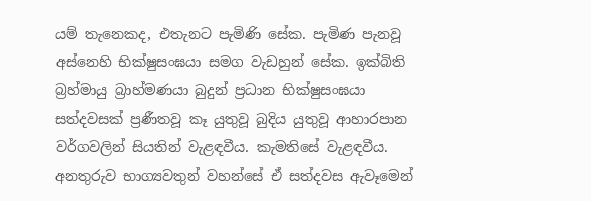යම් තැනෙකද, එතැනට පැමිණි සේක. පැමිණ පැනවූ අස්නෙහි භික්ෂුසංඝයා සමග වැඩහුන් සේක. ඉක්බිති බ්‍රහ්මායු බ්‍රාහ්මණයා බුදුන් ප්‍රධාන භික්ෂුසංඝයා සත්දවසක් ප්‍රණීතවූ කෑ යුතුවූ බුදිය යුතුවූ ආහාරපාන වර්ගවලින් සියතින් වැළඳවීය. කැමතිසේ වැළඳවීය. අනතුරුව භාග්‍යවතුන් වහන්සේ ඒ සත්දවස ඇවෑමෙන්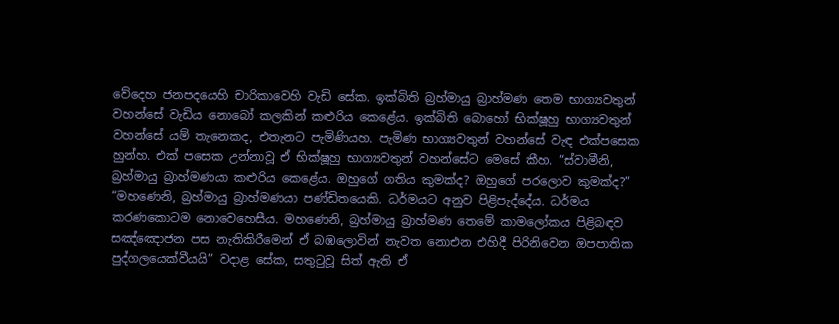වේදෙහ ජනපදයෙහි චාරිකාවෙහි වැඩි සේක. ඉක්බිති බ්‍රහ්මායු බ්‍රාහ්මණ තෙම භාග්‍යවතුන් වහන්සේ වැඩිය නොබෝ කලකින් කළුරිය කෙළේය. ඉක්බිති බොහෝ භික්ෂූහු භාග්‍යවතුන් වහන්සේ යම් තැනෙකද, එතැනට පැමිණියහ. පැමිණ භාග්‍යවතුන් වහන්සේ වැඳ එක්පසෙක හුන්හ. එක් පසෙක උන්නාවූ ඒ භික්ෂූහු භාග්‍යවතුන් වහන්සේට මෙසේ කීහ. “ස්වාමීනි, බ්‍රහ්මායු බ්‍රාහ්මණයා කළුරිය කෙළේය. ඔහුගේ ගතිය කුමක්ද? ඔහුගේ පරලොව කුමක්ද?” “මහණෙනි, බ්‍රහ්මායු බ්‍රාහ්මණයා පණ්ඩිතයෙකි. ධර්මයට අනුව පිළිපැද්දේය. ධර්මය කරණකොටම නොවෙහෙසීය. මහණෙනි, බ්‍රහ්මායු බ්‍රාහ්මණ තෙමේ කාමලෝකය පිළිබඳව සඤ්ඤොජන පස නැතිකිරීමෙන් ඒ බඹලොවින් නැවත නොඑන එහිදී පිරිනිවෙන ඔපපාතික පුද්ගලයෙක්වීයයි” වදාළ සේක, සතුටුවූ සිත් ඇති ඒ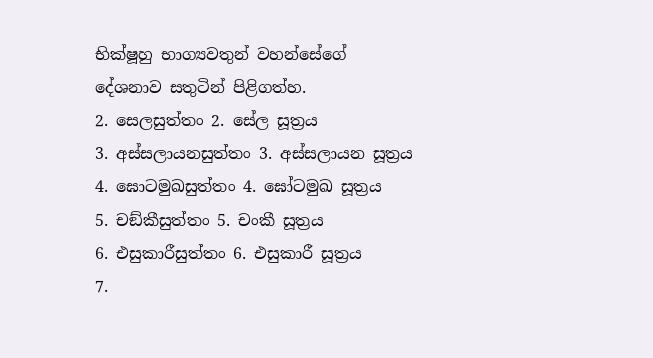භික්ෂූහු භාග්‍යවතුන් වහන්සේගේ දේශනාව සතුටින් පිළිගත්හ.
2. සෙලසුත්තං 2. සේල සූත්‍රය
3. අස්සලායනසුත්තං 3. අස්සලායන සූත්‍රය
4. ඝොටමුඛසුත්තං 4. ඝෝටමුඛ සූත්‍රය
5. චඞ්කීසුත්තං 5. චංකී සූත්‍රය
6. එසුකාරීසුත්තං 6. එසුකාරී සූත්‍රය
7.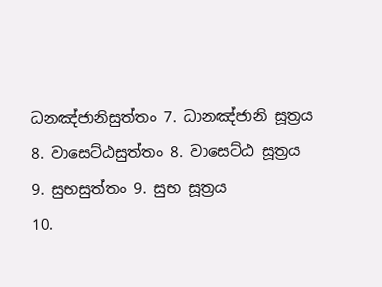ධනඤ්ජානිසුත්තං 7. ධානඤ්ජානි සූත්‍රය
8. වාසෙට්ඨසුත්තං 8. වාසෙට්ඨ සූත්‍රය
9. සුභසුත්තං 9. සුභ සූත්‍රය
10.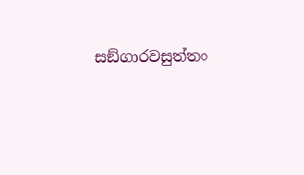සඞ්ගාරවසුත්තං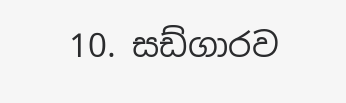10. සඩ්ගාරව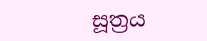සූත්‍රය